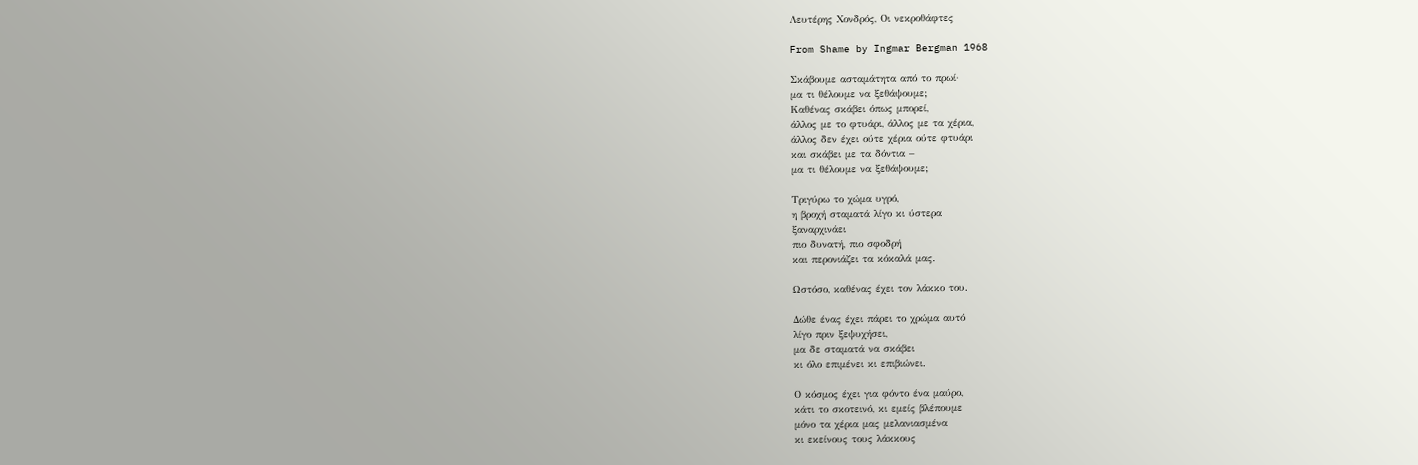Λευτέρης Χονδρός, Οι νεκροθάφτες

From Shame by Ingmar Bergman 1968

Σκάβουμε ασταμάτητα από το πρωί·
μα τι θέλουμε να ξεθάψουμε;
Καθένας σκάβει όπως μπορεί,
άλλος με το φτυάρι, άλλος με τα χέρια,
άλλος δεν έχει ούτε χέρια ούτε φτυάρι
και σκάβει με τα δόντια –
μα τι θέλουμε να ξεθάψουμε;

Τριγύρω το χώμα υγρό,
η βροχή σταματά λίγο κι ύστερα
ξαναρχινάει
πιο δυνατή, πιο σφοδρή
και περονιάζει τα κόκαλά μας.

Ωστόσο, καθένας έχει τον λάκκο του.

Δώθε ένας έχει πάρει το χρώμα αυτό
λίγο πριν ξεψυχήσει,
μα δε σταματά να σκάβει
κι όλο επιμένει κι επιβιώνει.

Ο κόσμος έχει για φόντο ένα μαύρο,
κάτι το σκοτεινό, κι εμείς βλέπουμε
μόνο τα χέρια μας μελανιασμένα
κι εκείνους τους λάκκους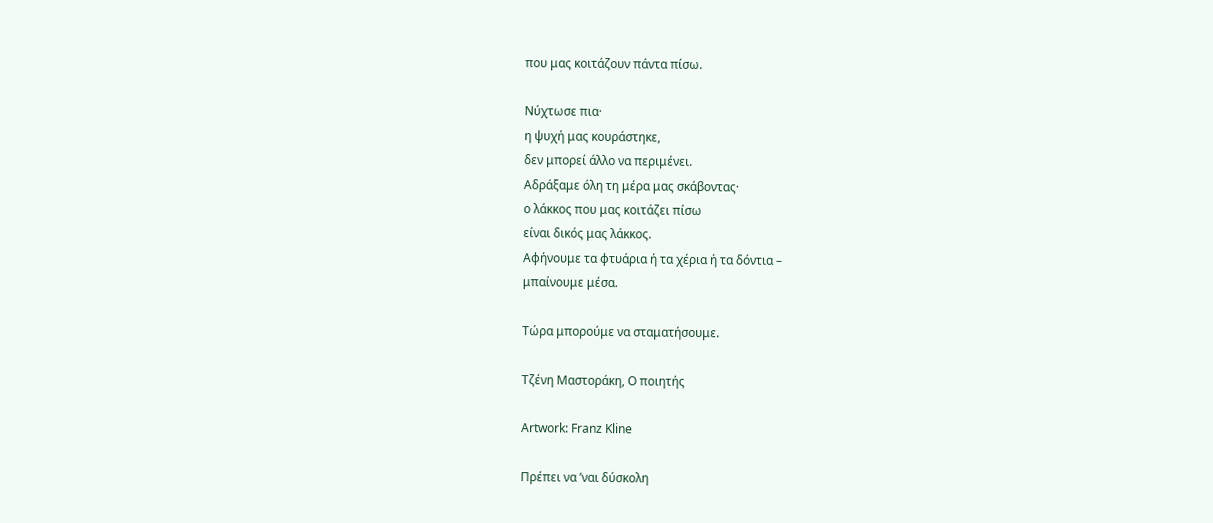που μας κοιτάζουν πάντα πίσω.

Νύχτωσε πια·
η ψυχή μας κουράστηκε,
δεν μπορεί άλλο να περιμένει.
Αδράξαμε όλη τη μέρα μας σκάβοντας·
ο λάκκος που μας κοιτάζει πίσω
είναι δικός μας λάκκος.
Αφήνουμε τα φτυάρια ή τα χέρια ή τα δόντια –
μπαίνουμε μέσα.

Τώρα μπορούμε να σταματήσουμε.

Τζένη Μαστοράκη, Ο ποιητής

Artwork: Franz Kline

Πρέπει να ’ναι δύσκολη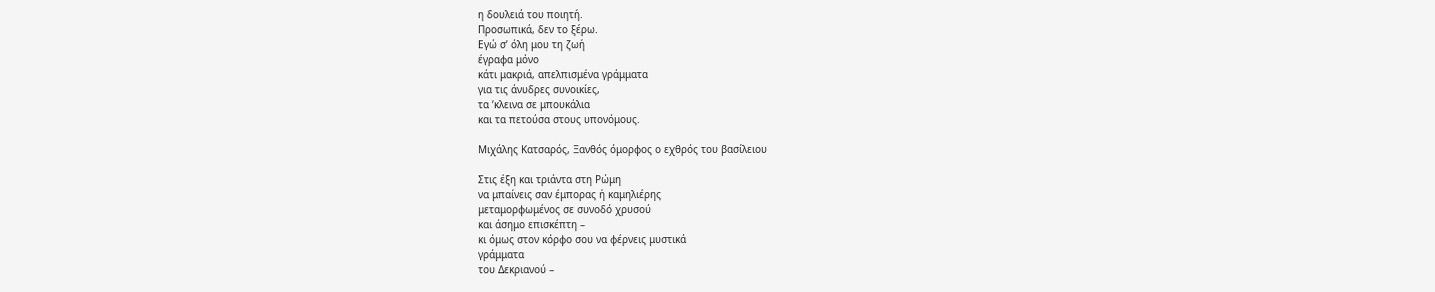η δουλειά του ποιητή.
Προσωπικά, δεν το ξέρω.
Εγώ σ’ όλη μου τη ζωή
έγραφα μόνο
κάτι μακριά, απελπισμένα γράμματα
για τις άνυδρες συνοικίες,
τα ’κλεινα σε μπουκάλια
και τα πετούσα στους υπονόμους.

Μιχάλης Κατσαρός, Ξανθός όμορφος ο εχθρός του βασίλειου

Στις έξη και τριάντα στη Ρώμη
να μπαίνεις σαν έμπορας ή καμηλιέρης
μεταμορφωμένος σε συνοδό χρυσού
και άσημο επισκέπτη –
κι όμως στον κόρφο σου να φέρνεις μυστικά
γράμματα
του Δεκριανού –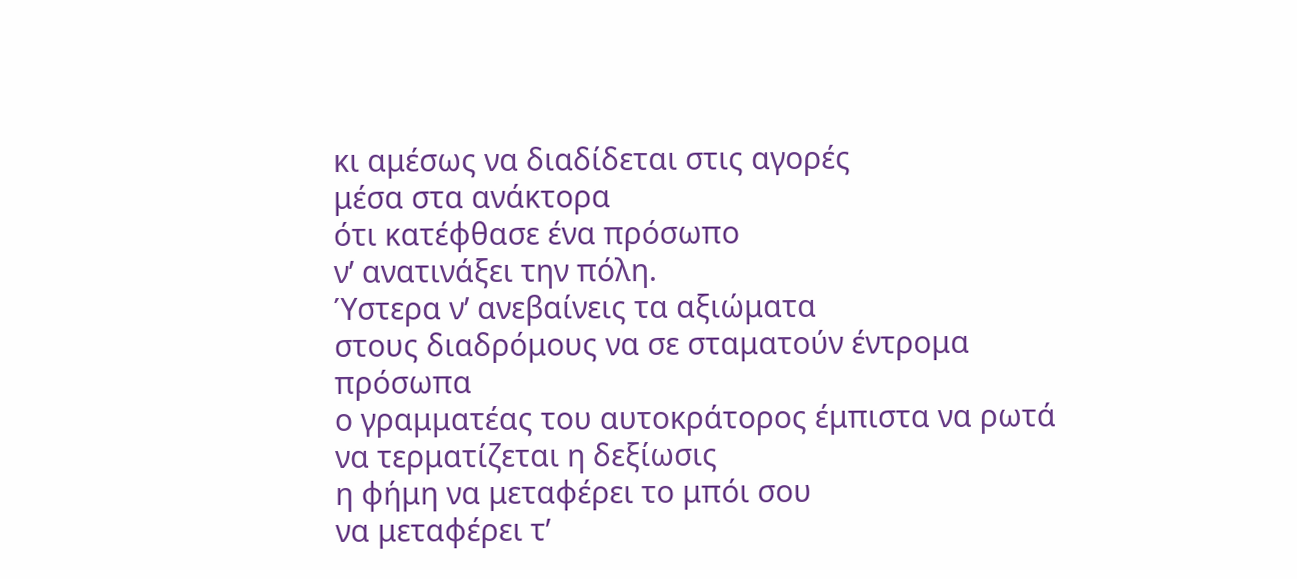κι αμέσως να διαδίδεται στις αγορές
μέσα στα ανάκτορα
ότι κατέφθασε ένα πρόσωπο
ν’ ανατινάξει την πόλη.
Ύστερα ν’ ανεβαίνεις τα αξιώματα
στους διαδρόμους να σε σταματούν έντρομα
πρόσωπα
ο γραμματέας του αυτοκράτορος έμπιστα να ρωτά
να τερματίζεται η δεξίωσις
η φήμη να μεταφέρει το μπόι σου
να μεταφέρει τ’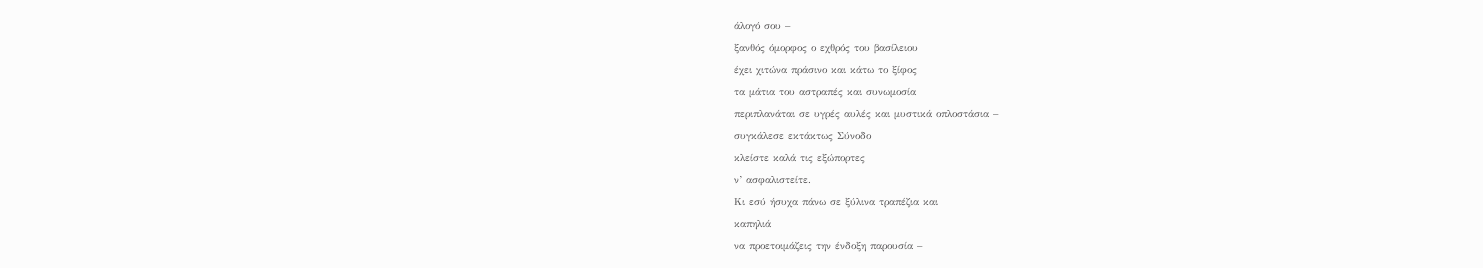άλογό σου –
ξανθός όμορφος ο εχθρός του βασίλειου
έχει χιτώνα πράσινο και κάτω το ξίφος
τα μάτια του αστραπές και συνωμοσία
περιπλανάται σε υγρές αυλές και μυστικά οπλοστάσια –
συγκάλεσε εκτάκτως Σύνοδο
κλείστε καλά τις εξώπορτες
ν’ ασφαλιστείτε.
Κι εσύ ήσυχα πάνω σε ξύλινα τραπέζια και
καπηλιά
να προετοιμάζεις την ένδοξη παρουσία –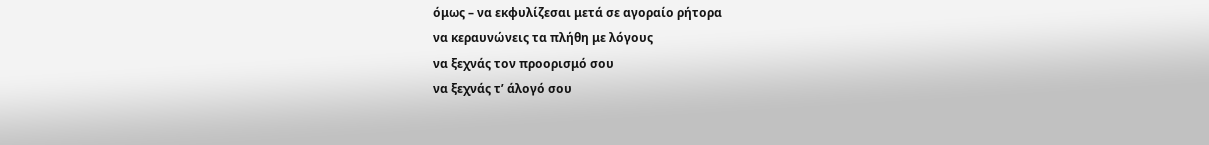όμως – να εκφυλίζεσαι μετά σε αγοραίο ρήτορα
να κεραυνώνεις τα πλήθη με λόγους
να ξεχνάς τον προορισμό σου
να ξεχνάς τ’ άλογό σου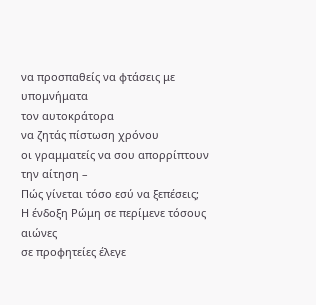να προσπαθείς να φτάσεις με υπομνήματα
τον αυτοκράτορα
να ζητάς πίστωση χρόνου
οι γραμματείς να σου απορρίπτουν
την αίτηση –
Πώς γίνεται τόσο εσύ να ξεπέσεις;
Η ένδοξη Ρώμη σε περίμενε τόσους αιώνες
σε προφητείες έλεγε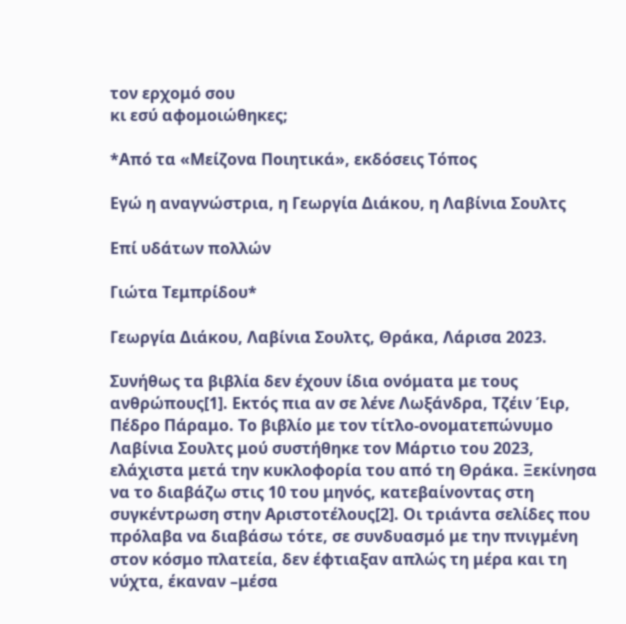τον ερχομό σου
κι εσύ αφομοιώθηκες;

*Από τα «Μείζονα Ποιητικά», εκδόσεις Τόπος

Εγώ η αναγνώστρια, η Γεωργία Διάκου, η Λαβίνια Σουλτς

Επί υδάτων πολλών

Γιώτα Τεμπρίδου*

Γεωργία Διάκου, Λαβίνια Σουλτς, Θράκα, Λάρισα 2023.

Συνήθως τα βιβλία δεν έχουν ίδια ονόματα με τους ανθρώπους[1]. Εκτός πια αν σε λένε Λωξάνδρα, Τζέιν Έιρ, Πέδρο Πάραμο. Το βιβλίο με τον τίτλο-ονοματεπώνυμο Λαβίνια Σουλτς μού συστήθηκε τον Μάρτιο του 2023, ελάχιστα μετά την κυκλοφορία του από τη Θράκα. Ξεκίνησα να το διαβάζω στις 10 του μηνός, κατεβαίνοντας στη συγκέντρωση στην Αριστοτέλους[2]. Οι τριάντα σελίδες που πρόλαβα να διαβάσω τότε, σε συνδυασμό με την πνιγμένη στον κόσμο πλατεία, δεν έφτιαξαν απλώς τη μέρα και τη νύχτα, έκαναν –μέσα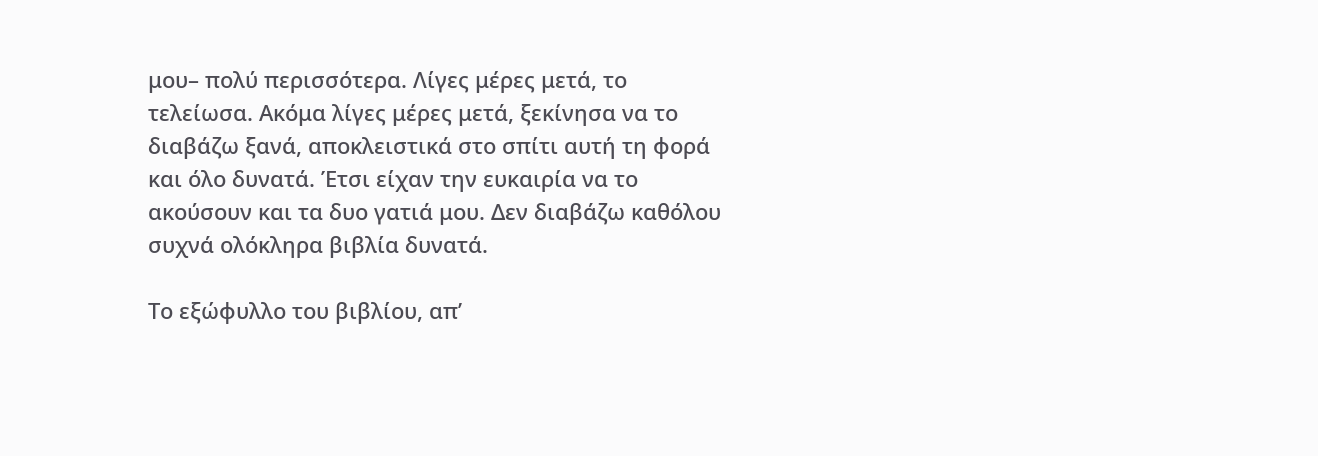μου– πολύ περισσότερα. Λίγες μέρες μετά, το τελείωσα. Ακόμα λίγες μέρες μετά, ξεκίνησα να το διαβάζω ξανά, αποκλειστικά στο σπίτι αυτή τη φορά και όλο δυνατά. Έτσι είχαν την ευκαιρία να το ακούσουν και τα δυο γατιά μου. Δεν διαβάζω καθόλου συχνά ολόκληρα βιβλία δυνατά.

Το εξώφυλλο του βιβλίου, απ’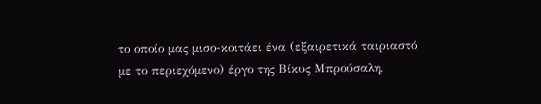το οποίο μας μισο-κοιτάει ένα (εξαιρετικά ταιριαστό με το περιεχόμενο) έργο της Βίκυς Μπρούσαλη,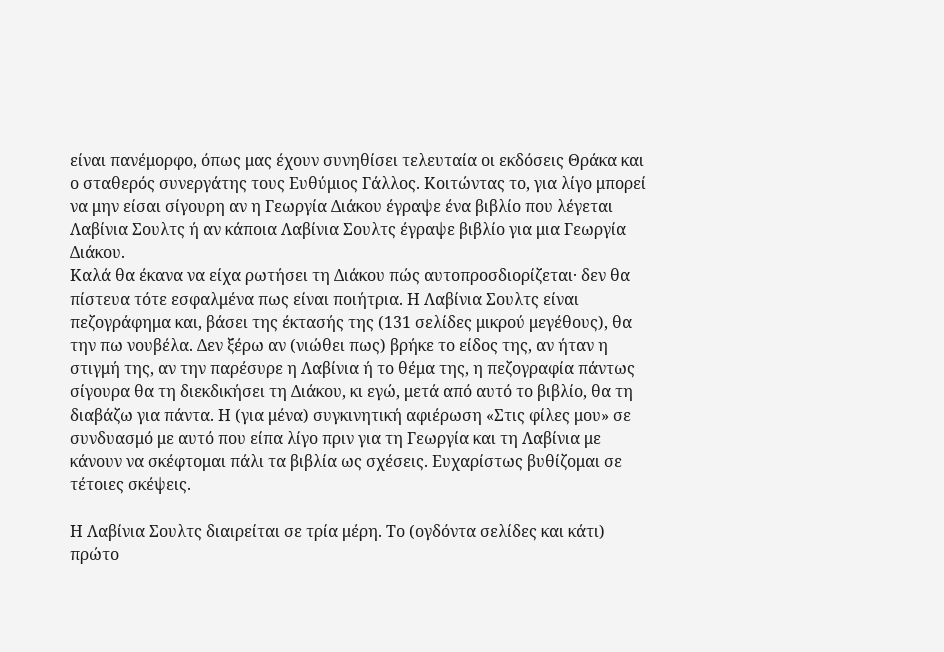είναι πανέμορφο, όπως μας έχουν συνηθίσει τελευταία οι εκδόσεις Θράκα και ο σταθερός συνεργάτης τους Ευθύμιος Γάλλος. Κοιτώντας το, για λίγο μπορεί να μην είσαι σίγουρη αν η Γεωργία Διάκου έγραψε ένα βιβλίο που λέγεται Λαβίνια Σουλτς ή αν κάποια Λαβίνια Σουλτς έγραψε βιβλίο για μια Γεωργία Διάκου.
Καλά θα έκανα να είχα ρωτήσει τη Διάκου πώς αυτοπροσδιορίζεται· δεν θα πίστευα τότε εσφαλμένα πως είναι ποιήτρια. Η Λαβίνια Σουλτς είναι πεζογράφημα και, βάσει της έκτασής της (131 σελίδες μικρού μεγέθους), θα την πω νουβέλα. Δεν ξέρω αν (νιώθει πως) βρήκε το είδος της, αν ήταν η στιγμή της, αν την παρέσυρε η Λαβίνια ή το θέμα της, η πεζογραφία πάντως σίγουρα θα τη διεκδικήσει τη Διάκου, κι εγώ, μετά από αυτό το βιβλίο, θα τη διαβάζω για πάντα. Η (για μένα) συγκινητική αφιέρωση «Στις φίλες μου» σε συνδυασμό με αυτό που είπα λίγο πριν για τη Γεωργία και τη Λαβίνια με κάνουν να σκέφτομαι πάλι τα βιβλία ως σχέσεις. Ευχαρίστως βυθίζομαι σε τέτοιες σκέψεις.

Η Λαβίνια Σουλτς διαιρείται σε τρία μέρη. Το (ογδόντα σελίδες και κάτι) πρώτο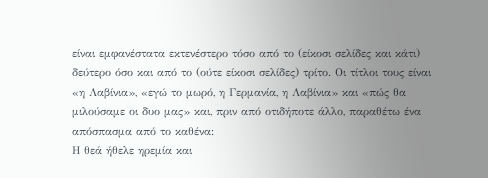είναι εμφανέστατα εκτενέστερο τόσο από το (είκοσι σελίδες και κάτι) δεύτερο όσο και από το (ούτε είκοσι σελίδες) τρίτο. Οι τίτλοι τους είναι «η Λαβίνια», «εγώ το μωρό, η Γερμανία, η Λαβίνια» και «πώς θα μιλούσαμε οι δυο μας» και, πριν από οτιδήποτε άλλο, παραθέτω ένα απόσπασμα από το καθένα:
Η θεά ήθελε ηρεμία και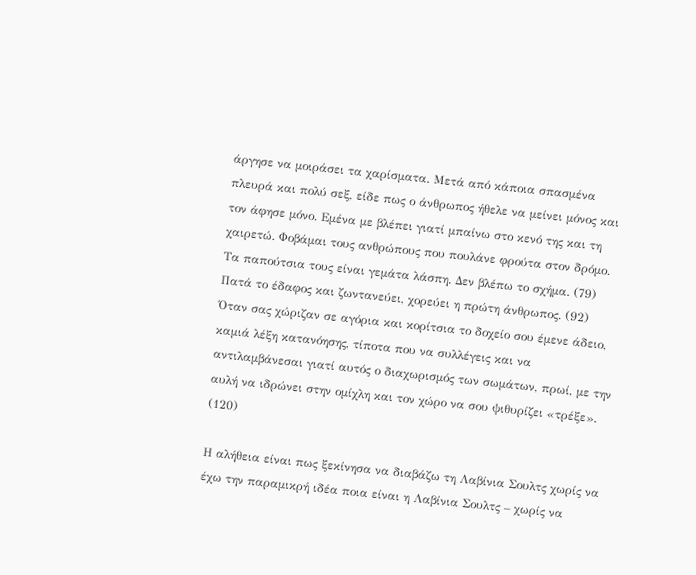άργησε να μοιράσει τα χαρίσματα. Μετά από κάποια σπασμένα πλευρά και πολύ σεξ, είδε πως ο άνθρωπος ήθελε να μείνει μόνος και τον άφησε μόνο. Εμένα με βλέπει γιατί μπαίνω στο κενό της και τη χαιρετώ. Φοβάμαι τους ανθρώπους που πουλάνε φρούτα στον δρόμο. Τα παπούτσια τους είναι γεμάτα λάσπη. Δεν βλέπω το σχήμα. (79)
Πατά το έδαφος και ζωντανεύει, χορεύει η πρώτη άνθρωπος. (92)
Όταν σας χώριζαν σε αγόρια και κορίτσια το δοχείο σου έμενε άδειο, καμιά λέξη κατανόησης, τίποτα που να συλλέγεις και να αντιλαμβάνεσαι γιατί αυτός ο διαχωρισμός των σωμάτων, πρωί, με την αυλή να ιδρώνει στην ομίχλη και τον χώρο να σου ψιθυρίζει «τρέξε». (120)

Η αλήθεια είναι πως ξεκίνησα να διαβάζω τη Λαβίνια Σουλτς χωρίς να έχω την παραμικρή ιδέα ποια είναι η Λαβίνια Σουλτς – χωρίς να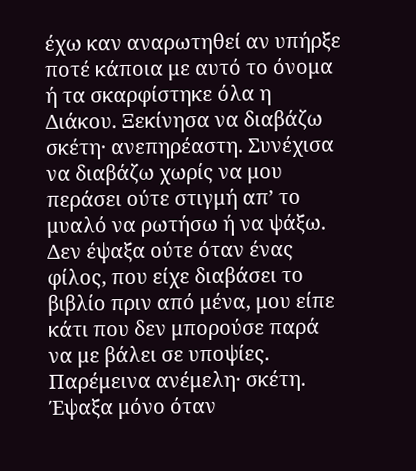έχω καν αναρωτηθεί αν υπήρξε ποτέ κάποια με αυτό το όνομα ή τα σκαρφίστηκε όλα η Διάκου. Ξεκίνησα να διαβάζω σκέτη· ανεπηρέαστη. Συνέχισα να διαβάζω χωρίς να μου περάσει ούτε στιγμή απ’ το μυαλό να ρωτήσω ή να ψάξω. Δεν έψαξα ούτε όταν ένας φίλος, που είχε διαβάσει το βιβλίο πριν από μένα, μου είπε κάτι που δεν μπορούσε παρά να με βάλει σε υποψίες. Παρέμεινα ανέμελη· σκέτη. Έψαξα μόνο όταν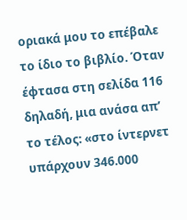οριακά μου το επέβαλε το ίδιο το βιβλίο. Όταν έφτασα στη σελίδα 116 δηλαδή, μια ανάσα απ’ το τέλος: «στο ίντερνετ υπάρχουν 346.000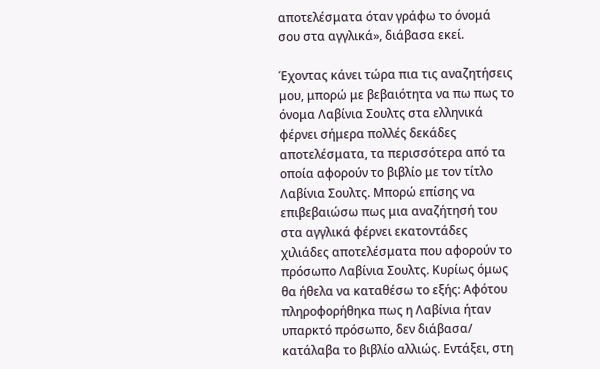αποτελέσματα όταν γράφω το όνομά σου στα αγγλικά», διάβασα εκεί.

Έχοντας κάνει τώρα πια τις αναζητήσεις μου, μπορώ με βεβαιότητα να πω πως το όνομα Λαβίνια Σουλτς στα ελληνικά φέρνει σήμερα πολλές δεκάδες αποτελέσματα, τα περισσότερα από τα οποία αφορούν το βιβλίο με τον τίτλο Λαβίνια Σουλτς. Μπορώ επίσης να επιβεβαιώσω πως μια αναζήτησή του στα αγγλικά φέρνει εκατοντάδες χιλιάδες αποτελέσματα που αφορούν το πρόσωπο Λαβίνια Σουλτς. Κυρίως όμως θα ήθελα να καταθέσω το εξής: Αφότου πληροφορήθηκα πως η Λαβίνια ήταν υπαρκτό πρόσωπο, δεν διάβασα/ κατάλαβα το βιβλίο αλλιώς. Εντάξει, στη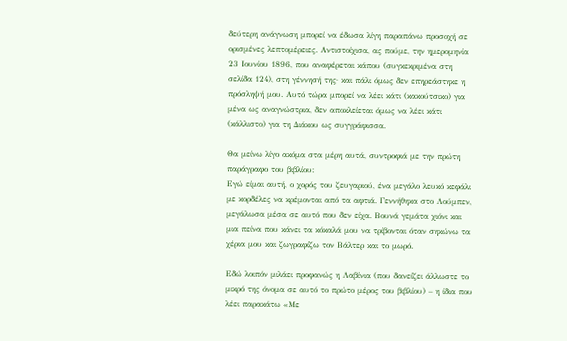δεύτερη ανάγνωση μπορεί να έδωσα λίγη παραπάνω προσοχή σε ορισμένες λεπτομέρειες. Αντιστοίχισα, ας πούμε, την ημερομηνία 23 Ιουνίου 1896, που αναφέρεται κάπου (συγκεκριμένα στη σελίδα 124), στη γέννησή της· και πάλι όμως δεν επηρεάστηκε η πρόσληψή μου. Αυτό τώρα μπορεί να λέει κάτι (κακούτσικο) για μένα ως αναγνώστρια, δεν αποκλείεται όμως να λέει κάτι (κάλλιστο) για τη Διάκου ως συγγράφισσα.

Θα μείνω λίγο ακόμα στα μέρη αυτά, συντροφιά με την πρώτη παράγραφο του βιβλίου:
Εγώ είμαι αυτή, ο χορός του ζευγαριού, ένα μεγάλο λευκό κεφάλι με κορδέλες να κρέμονται από τα αφτιά. Γεννήθηκα στο Λούμπεν, μεγάλωσα μέσα σε αυτό που δεν είχα. Βουνά γεμάτα χιόνι και μια πείνα που κάνει τα κόκαλά μου να τρίβονται όταν σηκώνω τα χέρια μου και ζωγραφίζω τον Βάλτερ και το μωρό.

Εδώ λοιπόν μιλάει προφανώς η Λαβίνια (που δανείζει άλλωστε το μικρό της όνομα σε αυτό το πρώτο μέρος του βιβλίου) – η ίδια που λέει παρακάτω «Με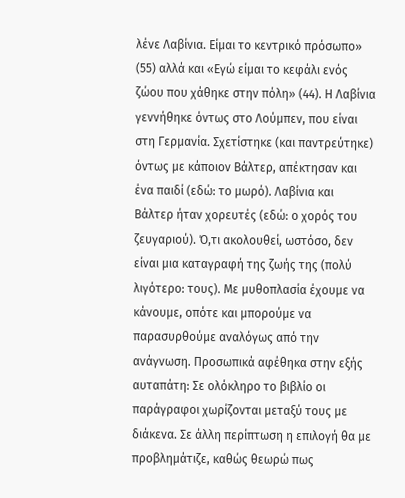λένε Λαβίνια. Είμαι το κεντρικό πρόσωπο» (55) αλλά και «Εγώ είμαι το κεφάλι ενός ζώου που χάθηκε στην πόλη» (44). Η Λαβίνια γεννήθηκε όντως στο Λούμπεν, που είναι στη Γερμανία. Σχετίστηκε (και παντρεύτηκε) όντως με κάποιον Βάλτερ, απέκτησαν και ένα παιδί (εδώ: το μωρό). Λαβίνια και Βάλτερ ήταν χορευτές (εδώ: ο χορός του ζευγαριού). Ό,τι ακολουθεί, ωστόσο, δεν είναι μια καταγραφή της ζωής της (πολύ λιγότερο: τους). Με μυθοπλασία έχουμε να κάνουμε, οπότε και μπορούμε να παρασυρθούμε αναλόγως από την ανάγνωση. Προσωπικά αφέθηκα στην εξής αυταπάτη: Σε ολόκληρο το βιβλίο οι παράγραφοι χωρίζονται μεταξύ τους με διάκενα. Σε άλλη περίπτωση η επιλογή θα με προβλημάτιζε, καθώς θεωρώ πως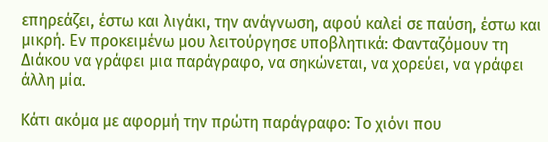επηρεάζει, έστω και λιγάκι, την ανάγνωση, αφού καλεί σε παύση, έστω και μικρή. Εν προκειμένω μου λειτούργησε υποβλητικά: Φανταζόμουν τη Διάκου να γράφει μια παράγραφο, να σηκώνεται, να χορεύει, να γράφει άλλη μία.

Κάτι ακόμα με αφορμή την πρώτη παράγραφο: Το χιόνι που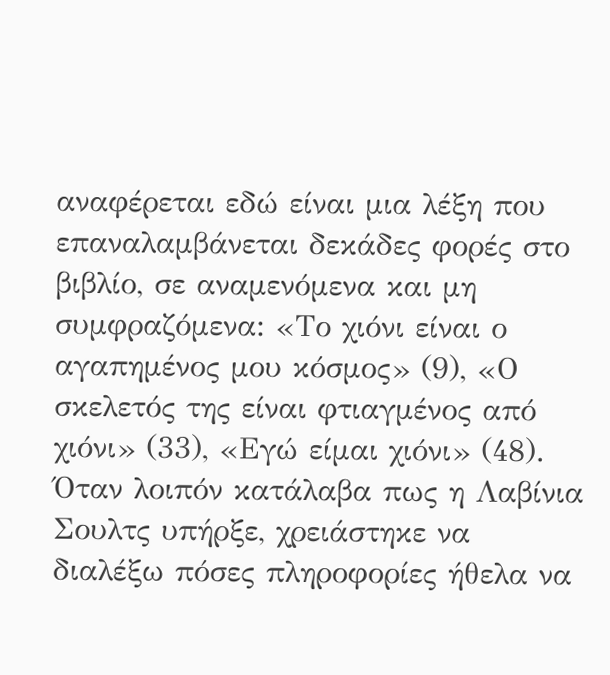αναφέρεται εδώ είναι μια λέξη που επαναλαμβάνεται δεκάδες φορές στο βιβλίο, σε αναμενόμενα και μη συμφραζόμενα: «Το χιόνι είναι ο αγαπημένος μου κόσμος» (9), «Ο σκελετός της είναι φτιαγμένος από χιόνι» (33), «Εγώ είμαι χιόνι» (48). Όταν λοιπόν κατάλαβα πως η Λαβίνια Σουλτς υπήρξε, χρειάστηκε να διαλέξω πόσες πληροφορίες ήθελα να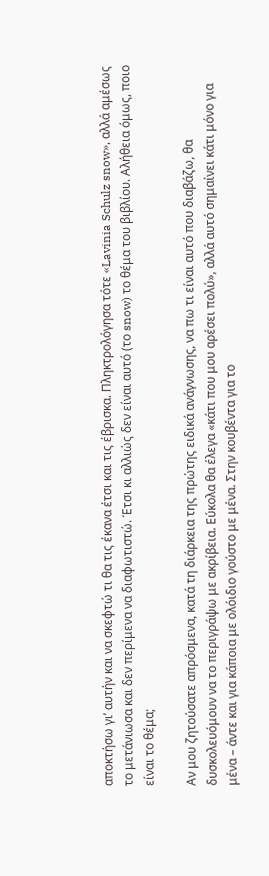αποκτήσω γι’ αυτήν και να σκεφτώ τι θα τις έκανα έτσι και τις έβρισκα. Πληκτρολόγησα τότε «Lavinia Schulz snow», αλλά αμέσως το μετάνιωσα και δεν περίμενα να διαφωτιστώ. Έτσι κι αλλιώς δεν είναι αυτό (το snow) το θέμα του βιβλίου. Αλήθεια όμως, ποιο είναι το θέμα;

Αν μου ζητούσατε απρόσμενα, κατά τη διάρκεια της πρώτης ειδικά ανάγνωσης, να πω τι είναι αυτό που διαβάζω, θα δυσκολευόμουν να το περιγράψω με ακρίβεια. Εύκολα θα έλεγα «κάτι που μου αρέσει πολύ», αλλά αυτό σημαίνει κάτι μόνο για μένα – άντε και για κάποια με ολόιδιο γούστο με μένα. Στην κουβέντα για το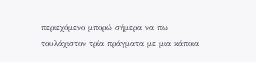περιεχόμενο μπορώ σήμερα να πω τουλάχιστον τρία πράγματα με μια κάποια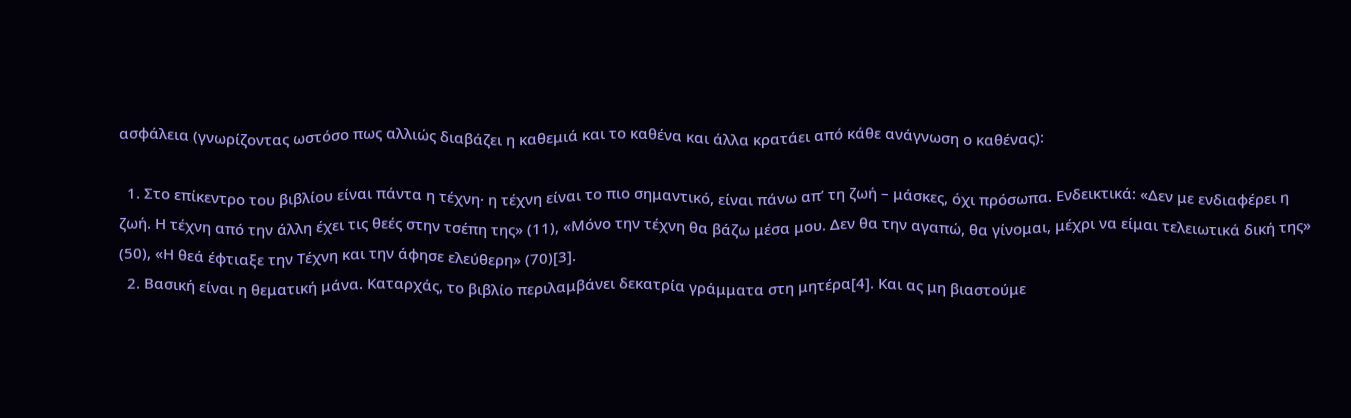ασφάλεια (γνωρίζοντας ωστόσο πως αλλιώς διαβάζει η καθεμιά και το καθένα και άλλα κρατάει από κάθε ανάγνωση ο καθένας):

  1. Στο επίκεντρο του βιβλίου είναι πάντα η τέχνη· η τέχνη είναι το πιο σημαντικό, είναι πάνω απ’ τη ζωή – μάσκες, όχι πρόσωπα. Ενδεικτικά: «Δεν με ενδιαφέρει η ζωή. Η τέχνη από την άλλη έχει τις θεές στην τσέπη της» (11), «Μόνο την τέχνη θα βάζω μέσα μου. Δεν θα την αγαπώ, θα γίνομαι, μέχρι να είμαι τελειωτικά δική της» (50), «Η θεά έφτιαξε την Τέχνη και την άφησε ελεύθερη» (70)[3].
  2. Βασική είναι η θεματική μάνα. Καταρχάς, το βιβλίο περιλαμβάνει δεκατρία γράμματα στη μητέρα[4]. Και ας μη βιαστούμε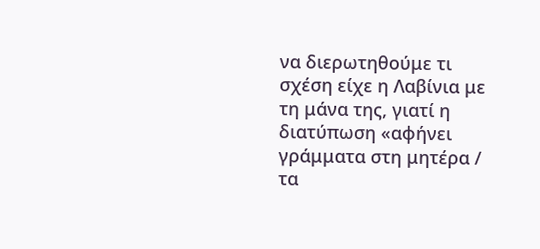να διερωτηθούμε τι σχέση είχε η Λαβίνια με τη μάνα της, γιατί η διατύπωση «αφήνει γράμματα στη μητέρα / τα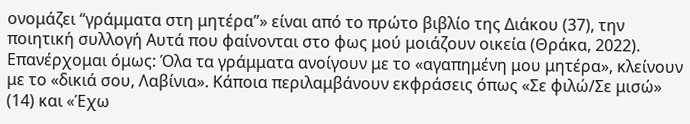ονομάζει “γράμματα στη μητέρα”» είναι από το πρώτο βιβλίο της Διάκου (37), την ποιητική συλλογή Αυτά που φαίνονται στο φως μού μοιάζουν οικεία (Θράκα, 2022). Επανέρχομαι όμως: Όλα τα γράμματα ανοίγουν με το «αγαπημένη μου μητέρα», κλείνουν με το «δικιά σου, Λαβίνια». Κάποια περιλαμβάνουν εκφράσεις όπως «Σε φιλώ/Σε μισώ» (14) και «Έχω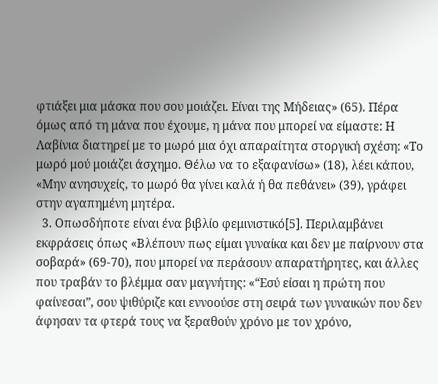φτιάξει μια μάσκα που σου μοιάζει. Είναι της Μήδειας» (65). Πέρα όμως από τη μάνα που έχουμε, η μάνα που μπορεί να είμαστε: Η Λαβίνια διατηρεί με το μωρό μια όχι απαραίτητα στοργική σχέση: «Το μωρό μού μοιάζει άσχημο. Θέλω να το εξαφανίσω» (18), λέει κάπου, «Μην ανησυχείς, το μωρό θα γίνει καλά ή θα πεθάνει» (39), γράφει στην αγαπημένη μητέρα.
  3. Οπωσδήποτε είναι ένα βιβλίο φεμινιστικό[5]. Περιλαμβάνει εκφράσεις όπως «Βλέπουν πως είμαι γυναίκα και δεν με παίρνουν στα σοβαρά» (69-70), που μπορεί να περάσουν απαρατήρητες, και άλλες που τραβάν το βλέμμα σαν μαγνήτης: «“Εσύ είσαι η πρώτη που φαίνεσαι”, σου ψιθύριζε και εννοούσε στη σειρά των γυναικών που δεν άφησαν τα φτερά τους να ξεραθούν χρόνο με τον χρόνο,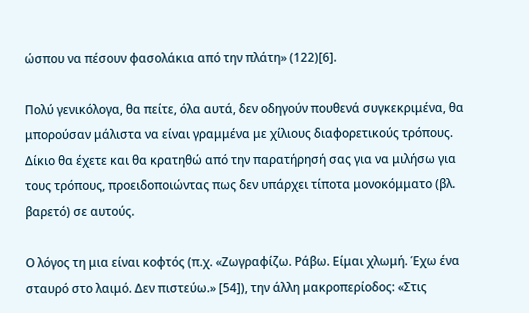ώσπου να πέσουν φασολάκια από την πλάτη» (122)[6].

Πολύ γενικόλογα, θα πείτε, όλα αυτά, δεν οδηγούν πουθενά συγκεκριμένα, θα μπορούσαν μάλιστα να είναι γραμμένα με χίλιους διαφορετικούς τρόπους. Δίκιο θα έχετε και θα κρατηθώ από την παρατήρησή σας για να μιλήσω για τους τρόπους, προειδοποιώντας πως δεν υπάρχει τίποτα μονοκόμματο (βλ. βαρετό) σε αυτούς.

Ο λόγος τη μια είναι κοφτός (π.χ. «Ζωγραφίζω. Ράβω. Είμαι χλωμή. Έχω ένα σταυρό στο λαιμό. Δεν πιστεύω.» [54]), την άλλη μακροπερίοδος: «Στις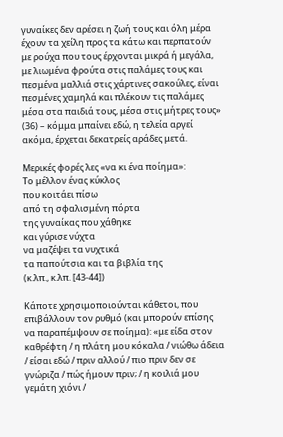γυναίκες δεν αρέσει η ζωή τους και όλη μέρα έχουν τα χείλη προς τα κάτω και περπατούν με ρούχα που τους έρχονται μικρά ή μεγάλα, με λιωμένα φρούτα στις παλάμες τους και πεσμένα μαλλιά στις χάρτινες σακούλες, είναι πεσμένες χαμηλά και πλέκουν τις παλάμες μέσα στα παιδιά τους, μέσα στις μήτρες τους» (36) – κόμμα μπαίνει εδώ, η τελεία αργεί ακόμα, έρχεται δεκατρείς αράδες μετά.

Μερικές φορές λες «να κι ένα ποίημα»:
Το μέλλον ένας κύκλος
που κοιτάει πίσω
από τη σφαλισμένη πόρτα
της γυναίκας που χάθηκε
και γύρισε νύχτα
να μαζέψει τα νυχτικά
τα παπούτσια και τα βιβλία της
(κ.λπ., κ.λπ. [43-44])

Κάποτε χρησιμοποιούνται κάθετοι, που επιβάλλουν τον ρυθμό (και μπορούν επίσης να παραπέμψουν σε ποίημα): «με είδα στον καθρέφτη / η πλάτη μου κόκαλα / νιώθω άδεια / είσαι εδώ / πριν αλλού / πιο πριν δεν σε γνώριζα / πώς ήμουν πριν; / η κοιλιά μου γεμάτη χιόνι /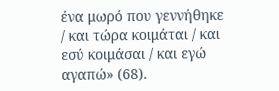ένα μωρό που γεννήθηκε / και τώρα κοιμάται / και εσύ κοιμάσαι / και εγώ αγαπώ» (68).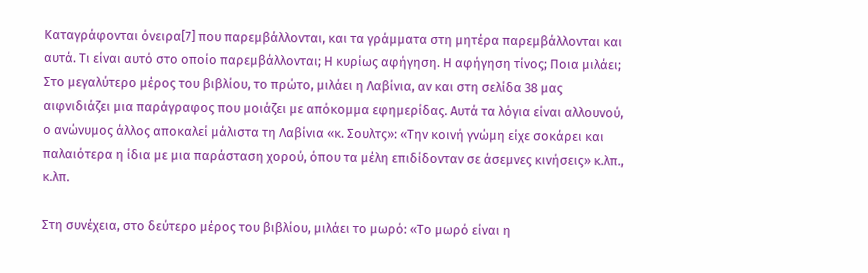Καταγράφονται όνειρα[7] που παρεμβάλλονται, και τα γράμματα στη μητέρα παρεμβάλλονται και αυτά. Τι είναι αυτό στο οποίο παρεμβάλλονται; Η κυρίως αφήγηση. Η αφήγηση τίνος; Ποια μιλάει; Στο μεγαλύτερο μέρος του βιβλίου, το πρώτο, μιλάει η Λαβίνια, αν και στη σελίδα 38 μας αιφνιδιάζει μια παράγραφος που μοιάζει με απόκομμα εφημερίδας. Αυτά τα λόγια είναι αλλουνού, ο ανώνυμος άλλος αποκαλεί μάλιστα τη Λαβίνια «κ. Σουλτς»: «Την κοινή γνώμη είχε σοκάρει και παλαιότερα η ίδια με μια παράσταση χορού, όπου τα μέλη επιδίδονταν σε άσεμνες κινήσεις» κ.λπ., κ.λπ.

Στη συνέχεια, στο δεύτερο μέρος του βιβλίου, μιλάει το μωρό: «Το μωρό είναι η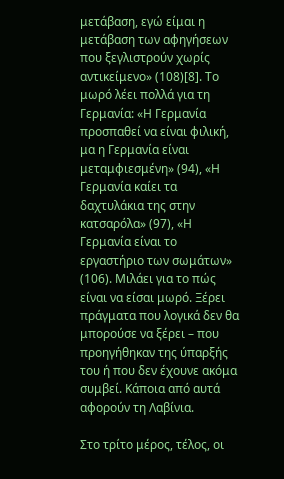μετάβαση, εγώ είμαι η μετάβαση των αφηγήσεων που ξεγλιστρούν χωρίς αντικείμενο» (108)[8]. Το μωρό λέει πολλά για τη Γερμανία: «Η Γερμανία προσπαθεί να είναι φιλική, μα η Γερμανία είναι μεταμφιεσμένη» (94), «Η Γερμανία καίει τα δαχτυλάκια της στην κατσαρόλα» (97), «Η Γερμανία είναι το εργαστήριο των σωμάτων» (106). Μιλάει για το πώς είναι να είσαι μωρό. Ξέρει πράγματα που λογικά δεν θα μπορούσε να ξέρει – που προηγήθηκαν της ύπαρξής του ή που δεν έχουνε ακόμα συμβεί. Κάποια από αυτά αφορούν τη Λαβίνια.

Στο τρίτο μέρος, τέλος, οι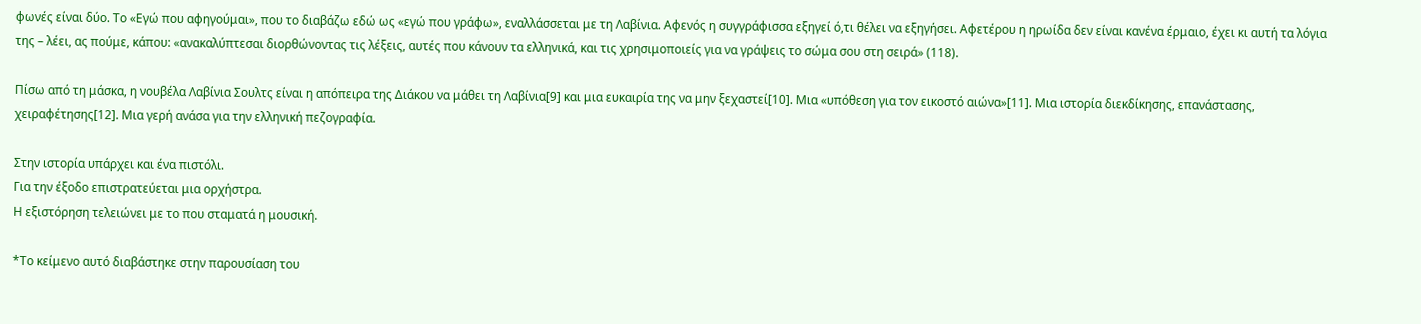φωνές είναι δύο. Το «Εγώ που αφηγούμαι», που το διαβάζω εδώ ως «εγώ που γράφω», εναλλάσσεται με τη Λαβίνια. Αφενός η συγγράφισσα εξηγεί ό,τι θέλει να εξηγήσει. Αφετέρου η ηρωίδα δεν είναι κανένα έρμαιο, έχει κι αυτή τα λόγια της – λέει, ας πούμε, κάπου: «ανακαλύπτεσαι διορθώνοντας τις λέξεις, αυτές που κάνουν τα ελληνικά, και τις χρησιμοποιείς για να γράψεις το σώμα σου στη σειρά» (118).

Πίσω από τη μάσκα, η νουβέλα Λαβίνια Σουλτς είναι η απόπειρα της Διάκου να μάθει τη Λαβίνια[9] και μια ευκαιρία της να μην ξεχαστεί[10]. Μια «υπόθεση για τον εικοστό αιώνα»[11]. Μια ιστορία διεκδίκησης, επανάστασης, χειραφέτησης[12]. Μια γερή ανάσα για την ελληνική πεζογραφία.

Στην ιστορία υπάρχει και ένα πιστόλι.
Για την έξοδο επιστρατεύεται μια ορχήστρα.
Η εξιστόρηση τελειώνει με το που σταματά η μουσική.

*Το κείμενο αυτό διαβάστηκε στην παρουσίαση του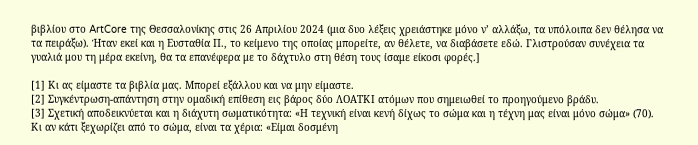βιβλίου στο ArtCore της Θεσσαλονίκης στις 26 Απριλίου 2024 (μια δυο λέξεις χρειάστηκε μόνο ν’ αλλάξω, τα υπόλοιπα δεν θέλησα να τα πειράξω). Ήταν εκεί και η Ευσταθία Π., το κείμενο της οποίας μπορείτε, αν θέλετε, να διαβάσετε εδώ. Γλιστρούσαν συνέχεια τα γυαλιά μου τη μέρα εκείνη, θα τα επανέφερα με το δάχτυλο στη θέση τους ίσαμε είκοσι φορές.]

[1] Κι ας είμαστε τα βιβλία μας. Μπορεί εξάλλου και να μην είμαστε.
[2] Συγκέντρωση-απάντηση στην ομαδική επίθεση εις βάρος δύο ΛΟΑΤΚΙ ατόμων που σημειωθεί το προηγούμενο βράδυ.
[3] Σχετική αποδεικνύεται και η διάχυτη σωματικότητα: «Η τεχνική είναι κενή δίχως το σώμα και η τέχνη μας είναι μόνο σώμα» (70). Κι αν κάτι ξεχωρίζει από το σώμα, είναι τα χέρια: «Είμαι δοσμένη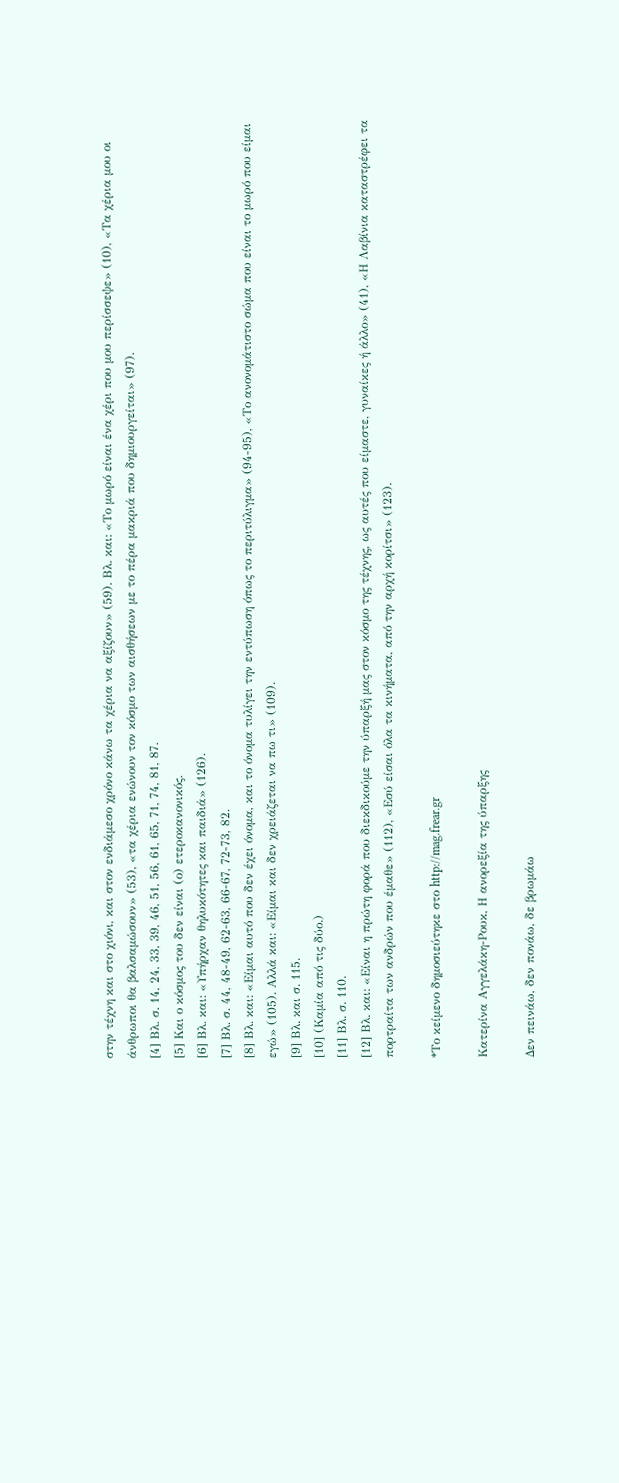στην τέχνη και στο χιόνι, και στον ενδιάμεσο χρόνο κάνω τα χέρια να αξίζουν» (59). Βλ. και: «Το μωρό είναι ένα χέρι που μου περίσσεψε» (10), «Τα χέρια μου οι άνθρωποι θα βαλσαμώσουν» (53), «τα χέρια ενώνουν τον κόσμο των αισθήσεων με το πέρα μακριά που δημιουργείται» (97).
[4] Βλ. σ. 14, 24, 33, 39, 46, 51, 56, 61, 65, 71, 74, 81, 87.
[5] Και ο κόσμος του δεν είναι (ο) ετεροκανονικός.
[6] Βλ. και: «Υπήρχαν θηλυκότητες και παιδιά» (126).
[7] Βλ. σ. 44, 48-49, 62-63, 66-67, 72-73, 82.
[8] Βλ. και: «Είμαι αυτό που δεν έχει όνομα, και το όνομα τυλίγει την εντύπωση όπως το περιτύλιγμα» (94-95), «Το ανονομάτιστο σώμα που είναι το μωρό που είμαι εγώ» (105). Αλλά και: «Είμαι και δεν χρειάζεται να πω τι» (109).
[9] Βλ. και σ. 115.
[10] (Καμία από τις δύο.)
[11] Βλ. σ. 110.
[12] Βλ. και: «Είναι η πρώτη φορά που διεκδικούμε την ύπαρξή μας στον κόσμο της τέχνης, ως αυτές που είμαστε, γυναίκες ή άλλο» (41), «Η Λαβίνια καταστρέφει τα πορτραίτα των ανδρών που έμαθε» (112), «Εσύ είσαι όλα τα κινήματα, από την αρχή κορίτσι» (123).

*Το κείμενο δημοσιεύτηκε στο http://mag.frear.gr

Κατερίνα Αγγελάκη-Ρουκ, Η ανορεξία της ύπαρξης

Δεν πεινάω, δεν πονάω, δε βρωμάω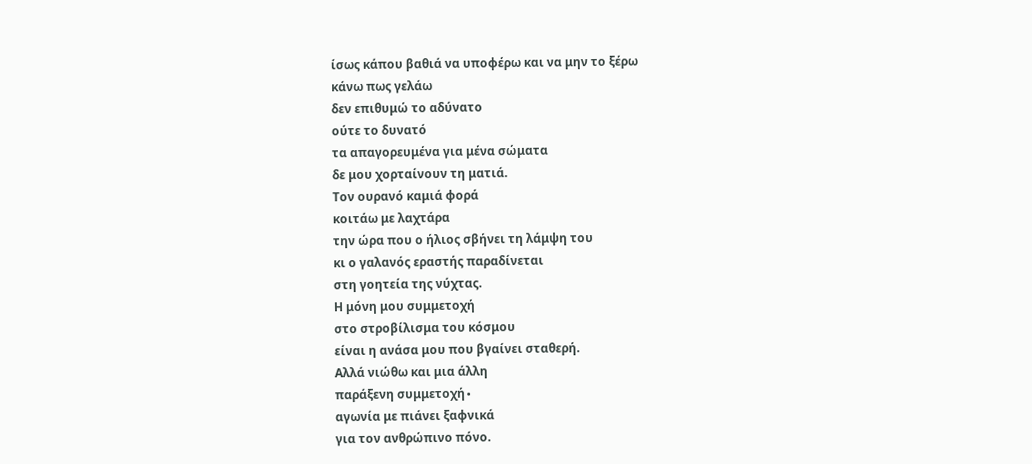ίσως κάπου βαθιά να υποφέρω και να μην το ξέρω
κάνω πως γελάω
δεν επιθυμώ το αδύνατο
ούτε το δυνατό
τα απαγορευμένα για μένα σώματα
δε μου χορταίνουν τη ματιά.
Τον ουρανό καμιά φορά
κοιτάω με λαχτάρα
την ώρα που ο ήλιος σβήνει τη λάμψη του
κι ο γαλανός εραστής παραδίνεται
στη γοητεία της νύχτας.
Η μόνη μου συμμετοχή
στο στροβίλισμα του κόσμου
είναι η ανάσα μου που βγαίνει σταθερή.
Αλλά νιώθω και μια άλλη
παράξενη συμμετοχή∙
αγωνία με πιάνει ξαφνικά
για τον ανθρώπινο πόνο.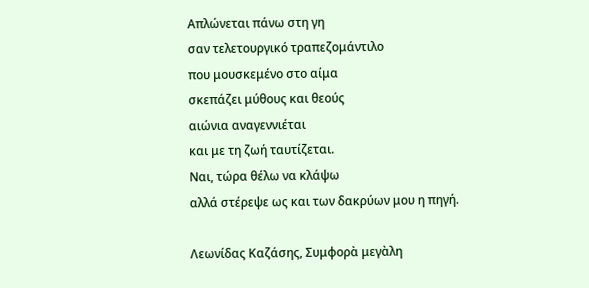Απλώνεται πάνω στη γη
σαν τελετουργικό τραπεζομάντιλο
που μουσκεμένο στο αίμα
σκεπάζει μύθους και θεούς
αιώνια αναγεννιέται
και με τη ζωή ταυτίζεται.
Ναι, τώρα θέλω να κλάψω
αλλά στέρεψε ως και των δακρύων μου η πηγή.

Λεωνίδας Καζάσης, Συμφορὰ μεγὰλη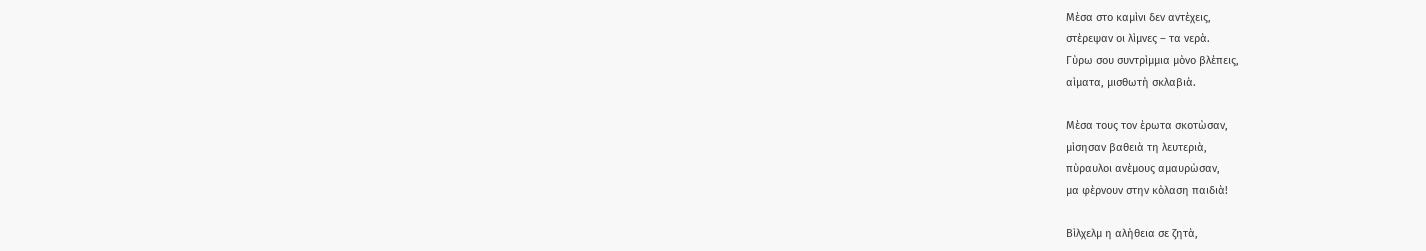Μὲσα στο καμὶνι δεν αντὲχεις,
στὲρεψαν οι λὶμνες – τα νερὰ.
Γὺρω σου συντρὶμμια μὸνο βλὲπεις,
αὶματα, μισθωτὴ σκλαβιὰ.

Μὲσα τους τον ὲρωτα σκοτὼσαν,
μὶσησαν βαθειὰ τη λευτεριὰ,
πὺραυλοι ανὲμους αμαυρὼσαν,
μα φὲρνουν στην κὸλαση παιδιὰ!

Βὶλχελμ η αλὴθεια σε ζητὰ,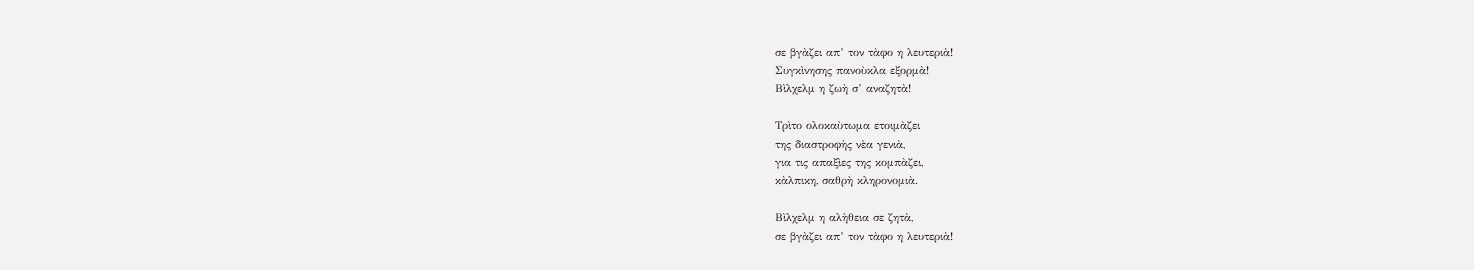σε βγὰζει απ’ τον τὰφο η λευτεριὰ!
Συγκὶνησης πανοὺκλα εξορμὰ!
Βὶλχελμ η ζωὴ σ’ αναζητὰ!

Τρὶτο ολοκαὺτωμα ετοιμὰζει
της διαστροφὴς νὲα γενιὰ,
για τις απαξὶες της κομπὰζει,
κὰλπικη, σαθρὴ κληρονομιὰ.

Βὶλχελμ η αλὴθεια σε ζητὰ,
σε βγὰζει απ’ τον τὰφο η λευτεριὰ!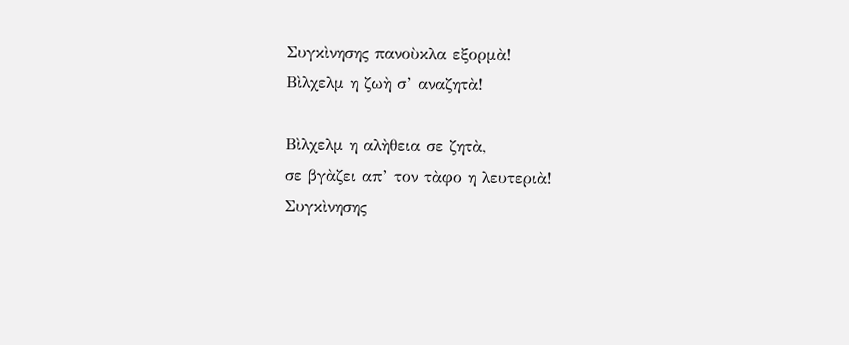Συγκὶνησης πανοὺκλα εξορμὰ!
Βὶλχελμ η ζωὴ σ’ αναζητὰ!

Βὶλχελμ η αλὴθεια σε ζητὰ,
σε βγὰζει απ’ τον τὰφο η λευτεριὰ!
Συγκὶνησης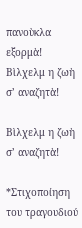πανοὺκλα εξορμὰ!
Βὶλχελμ η ζωὴ σ’ αναζητὰ!

Βὶλχελμ η ζωὴ σ’ αναζητὰ!

*Στιχοποίηση του τραγουδιού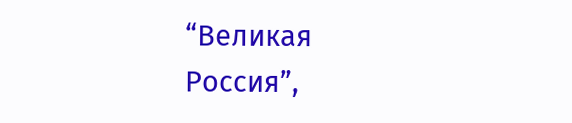“Великая Россия”,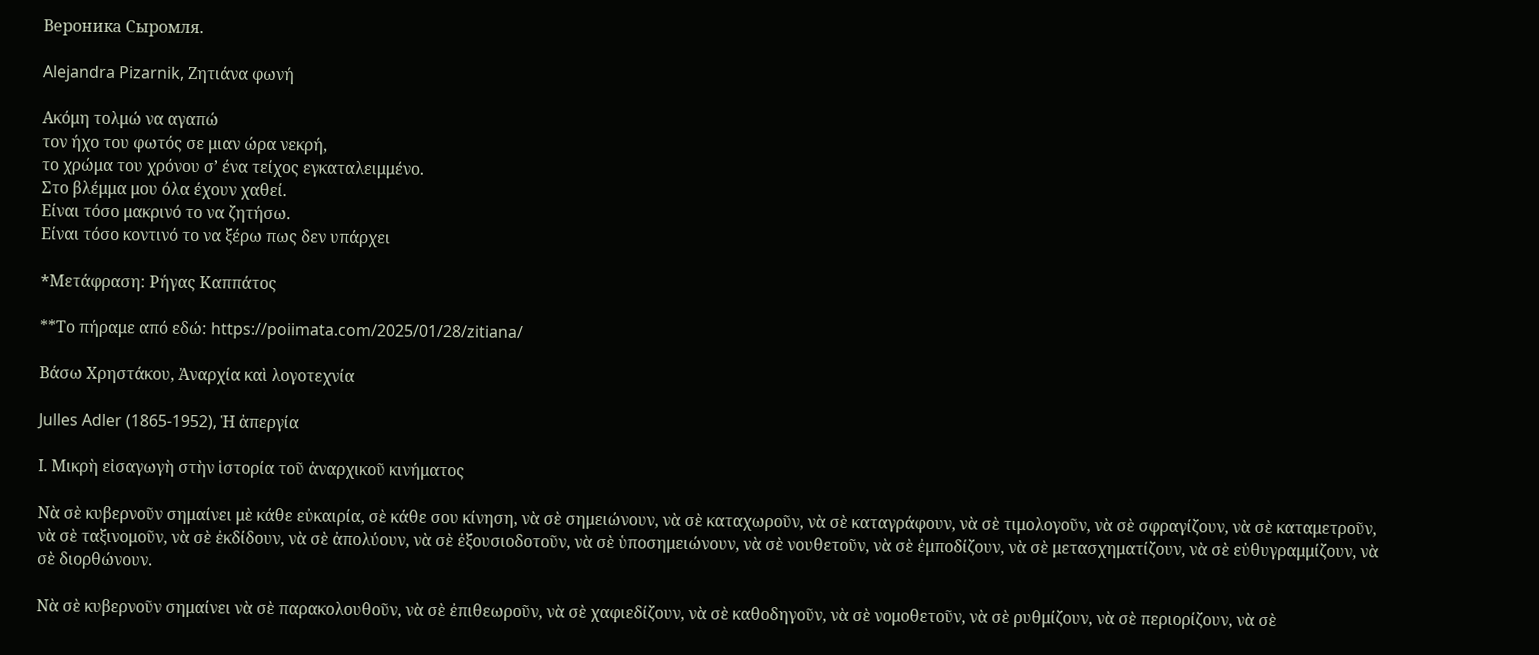Вероника Сыромля.

Alejandra Pizarnik, Ζητιάνα φωνή

Ακόμη τολμώ να αγαπώ
τον ήχο του φωτός σε μιαν ώρα νεκρή,
το χρώμα του χρόνου σ’ ένα τείχος εγκαταλειμμένο.
Στο βλέμμα μου όλα έχουν χαθεί.
Είναι τόσο μακρινό το να ζητήσω.
Είναι τόσο κοντινό το να ξέρω πως δεν υπάρχει

*Mετάφραση: Ρήγας Καππάτος

**Το πήραμε από εδώ: https://poiimata.com/2025/01/28/zitiana/

Βάσω Χρηστάκου, Ἀναρχία καὶ λογοτεχνία

Julles Adler (1865-1952), Ἡ ἀπεργία

I. Μικρὴ εἰσαγωγὴ στὴν ἱστορία τοῦ ἀναρχικοῦ κινήματος

Νὰ σὲ κυβερνοῦν σημαίνει μὲ κάθε εὐκαιρία, σὲ κάθε σου κίνηση, νὰ σὲ σημειώνουν, νὰ σὲ καταχωροῦν, νὰ σὲ καταγράφουν, νὰ σὲ τιμολογοῦν, νὰ σὲ σφραγίζουν, νὰ σὲ καταμετροῦν, νὰ σὲ ταξινομοῦν, νὰ σὲ ἐκδίδουν, νὰ σὲ ἀπολύουν, νὰ σὲ ἐξουσιοδοτοῦν, νὰ σὲ ὑποσημειώνουν, νὰ σὲ νουθετοῦν, νὰ σὲ ἐμποδίζουν, νὰ σὲ μετασχηματίζουν, νὰ σὲ εὐθυγραμμίζουν, νὰ σὲ διορθώνουν.

Νὰ σὲ κυβερνοῦν σημαίνει νὰ σὲ παρακολουθοῦν, νὰ σὲ ἐπιθεωροῦν, νὰ σὲ χαφιεδίζουν, νὰ σὲ καθοδηγοῦν, νὰ σὲ νομοθετοῦν, νὰ σὲ ρυθμίζουν, νὰ σὲ περιορίζουν, νὰ σὲ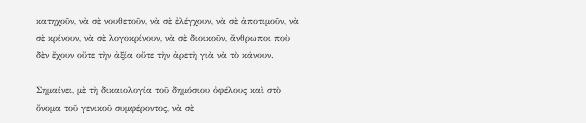κατηχοῦν, νὰ σὲ νουθετοῦν, νὰ σὲ ἐλέγχουν, νὰ σὲ ἀποτιμοῦν, νὰ σὲ κρίνουν, νὰ σὲ λογοκρίνουν, νὰ σὲ διοικοῦν, ἄνθρωποι ποὺ δὲν ἔχουν οὔτε τὴν ἀξία οὔτε τὴν ἀρετὴ γιὰ νὰ τὸ κάνουν.

Σημαίνει, μὲ τὴ δικαιολογία τοῦ δημόσιου ὀφέλους καὶ στὸ ὄνομα τοῦ γενικοῦ συμφέροντος, νὰ σὲ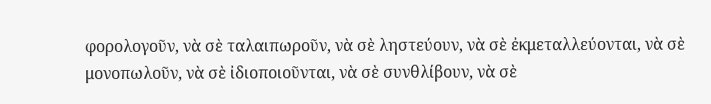φορολογοῦν, νὰ σὲ ταλαιπωροῦν, νὰ σὲ ληστεύουν, νὰ σὲ ἐκμεταλλεύονται, νὰ σὲ μονοπωλοῦν, νὰ σὲ ἰδιοποιοῦνται, νὰ σὲ συνθλίβουν, νὰ σὲ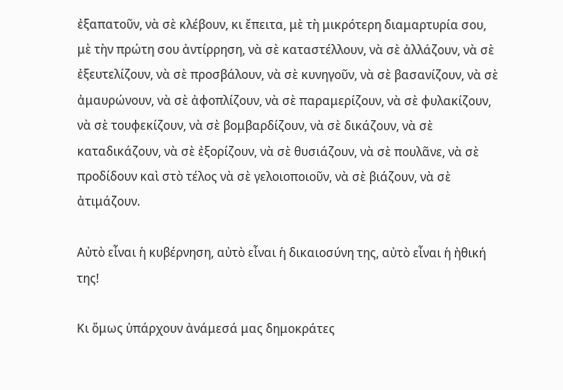ἐξαπατοῦν, νὰ σὲ κλέβουν, κι ἔπειτα, μὲ τὴ μικρότερη διαμαρτυρία σου, μὲ τὴν πρώτη σου ἀντίρρηση, νὰ σὲ καταστέλλουν, νὰ σὲ ἀλλάζουν, νὰ σὲ ἐξευτελίζουν, νὰ σὲ προσβάλουν, νὰ σὲ κυνηγοῦν, νὰ σὲ βασανίζουν, νὰ σὲ ἀμαυρώνουν, νὰ σὲ ἀφοπλίζουν, νὰ σὲ παραμερίζουν, νὰ σὲ φυλακίζουν, νὰ σὲ τουφεκίζουν, νὰ σὲ βομβαρδίζουν, νὰ σὲ δικάζουν, νὰ σὲ καταδικάζουν, νὰ σὲ ἐξορίζουν, νὰ σὲ θυσιάζουν, νὰ σὲ πουλᾶνε, νὰ σὲ προδίδουν καὶ στὸ τέλος νὰ σὲ γελοιοποιοῦν, νὰ σὲ βιάζουν, νὰ σὲ ἀτιμάζουν.

Αὐτὸ εἶναι ἡ κυβέρνηση, αὐτὸ εἶναι ἡ δικαιοσύνη της, αὐτὸ εἶναι ἡ ἠθική της!

Κι ὅμως ὑπάρχουν ἀνάμεσά μας δημοκράτες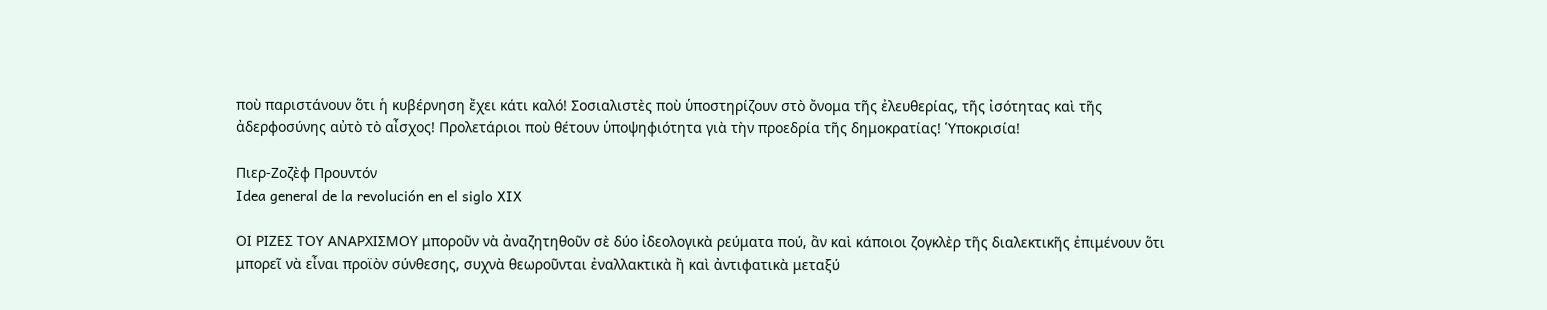ποὺ παριστάνουν ὅτι ἡ κυβέρνηση ἔχει κάτι καλό! Σοσιαλιστὲς ποὺ ὑποστηρίζουν στὸ ὄνομα τῆς ἐλευθερίας, τῆς ἰσότητας καὶ τῆς ἀδερφοσύνης αὐτὸ τὸ αἶσχος! Προλετάριοι ποὺ θέτουν ὑποψηφιότητα γιὰ τὴν προεδρία τῆς δημοκρατίας! Ὑποκρισία!

Πιερ-Ζοζὲφ Προυντόν
Idea general de la revolución en el siglo XIX

ΟI ΡΙΖΕΣ ΤΟΥ ΑΝΑΡΧΙΣΜΟY μποροῦν νὰ ἀναζητηθοῦν σὲ δύο ἰδεολογικὰ ρεύματα πού, ἂν καὶ κάποιοι ζογκλὲρ τῆς διαλεκτικῆς ἐπιμένουν ὅτι μπορεῖ νὰ εἶναι προϊὸν σύνθεσης, συχνὰ θεωροῦνται ἐναλλακτικὰ ἢ καὶ ἀντιφατικὰ μεταξύ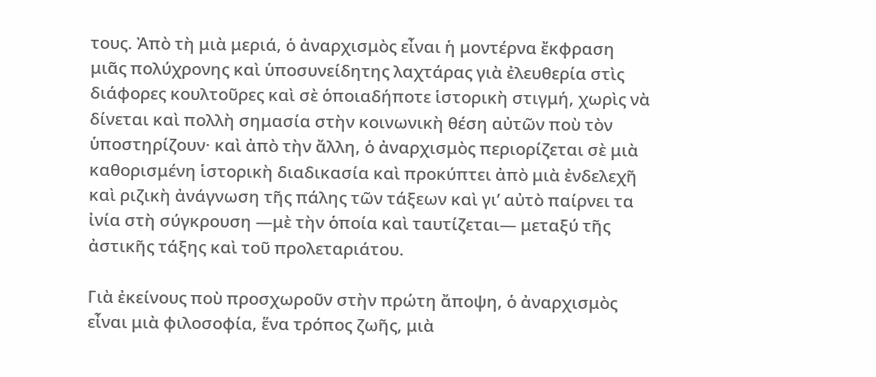τους. Ἀπὸ τὴ μιὰ μεριά, ὁ ἀναρχισμὸς εἶναι ἡ μοντέρνα ἔκφραση μιᾶς πολύχρονης καὶ ὑποσυνείδητης λαχτάρας γιὰ ἐλευθερία στὶς διάφορες κουλτοῦρες καὶ σὲ ὁποιαδήποτε ἱστορικὴ στιγμή, χωρὶς νὰ δίνεται καὶ πολλὴ σημασία στὴν κοινωνικὴ θέση αὐτῶν ποὺ τὸν ὑποστηρίζουν· καὶ ἀπὸ τὴν ἄλλη, ὁ ἀναρχισμὸς περιορίζεται σὲ μιὰ καθορισμένη ἱστορικὴ διαδικασία καὶ προκύπτει ἀπὸ μιὰ ἐνδελεχῆ καὶ ριζικὴ ἀνάγνωση τῆς πάλης τῶν τάξεων καὶ γι’ αὐτὸ παίρνει τα ἰνία στὴ σύγκρουση —μὲ τὴν ὁποία καὶ ταυτίζεται— μεταξύ τῆς ἀστικῆς τάξης καὶ τοῦ προλεταριάτου.

Γιὰ ἐκείνους ποὺ προσχωροῦν στὴν πρώτη ἄποψη, ὁ ἀναρχισμὸς εἶναι μιὰ φιλοσοφία, ἕνα τρόπος ζωῆς, μιὰ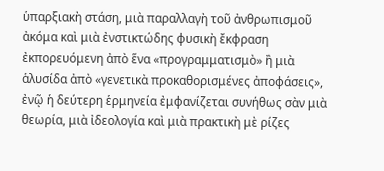ὑπαρξιακὴ στάση, μιὰ παραλλαγὴ τοῦ ἀνθρωπισμοῦ ἀκόμα καὶ μιὰ ἐνστικτώδης φυσικὴ ἔκφραση ἐκπορευόμενη ἀπὸ ἕνα «προγραμματισμὸ» ἢ μιὰ ἁλυσίδα ἀπὸ «γενετικὰ προκαθορισμένες ἀποφάσεις», ἐνῷ ἡ δεύτερη ἑρμηνεία ἐμφανίζεται συνήθως σὰν μιὰ θεωρία, μιὰ ἰδεολογία καὶ μιὰ πρακτικὴ μὲ ρίζες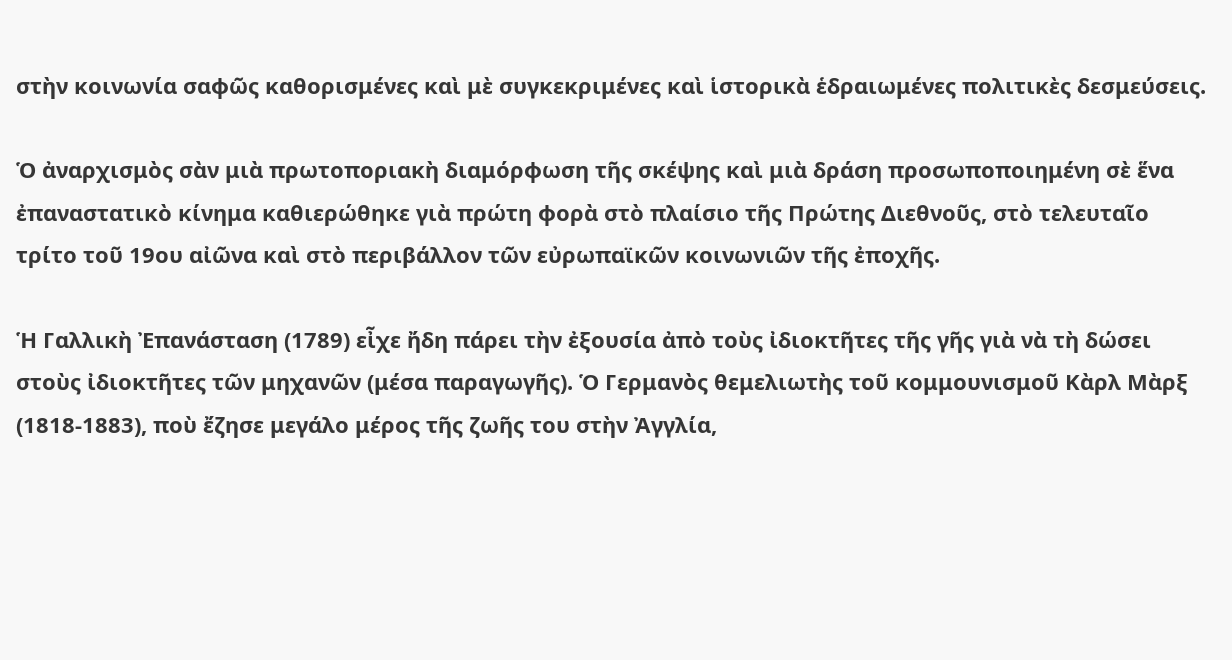στὴν κοινωνία σαφῶς καθορισμένες καὶ μὲ συγκεκριμένες καὶ ἱστορικὰ ἑδραιωμένες πολιτικὲς δεσμεύσεις.

Ὁ ἀναρχισμὸς σὰν μιὰ πρωτοποριακὴ διαμόρφωση τῆς σκέψης καὶ μιὰ δράση προσωποποιημένη σὲ ἕνα ἐπαναστατικὸ κίνημα καθιερώθηκε γιὰ πρώτη φορὰ στὸ πλαίσιο τῆς Πρώτης Διεθνοῦς, στὸ τελευταῖο τρίτο τοῦ 19ου αἰῶνα καὶ στὸ περιβάλλον τῶν εὐρωπαϊκῶν κοινωνιῶν τῆς ἐποχῆς.

Ἡ Γαλλικὴ Ἐπανάσταση (1789) εἶχε ἤδη πάρει τὴν ἐξουσία ἀπὸ τοὺς ἰδιοκτῆτες τῆς γῆς γιὰ νὰ τὴ δώσει στοὺς ἰδιοκτῆτες τῶν μηχανῶν (μέσα παραγωγῆς). Ὁ Γερμανὸς θεμελιωτὴς τοῦ κομμουνισμοῦ Κὰρλ Μὰρξ (1818-1883), ποὺ ἔζησε μεγάλο μέρος τῆς ζωῆς του στὴν Ἀγγλία,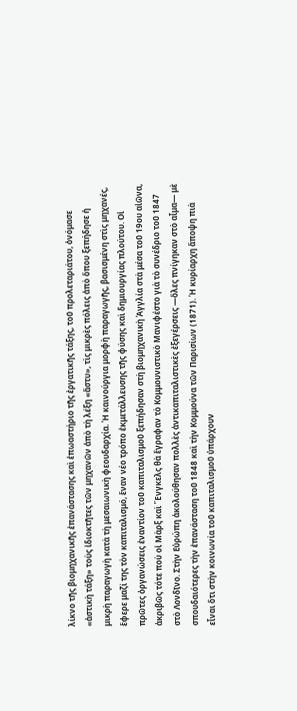λίκνο τῆς βιομηχανικῆς ἐπανάστασης καὶ ἐπωαστήριο τῆς ἐργατικῆς τάξης, τοῦ προλεταριάτου, ὀνόμασε «ἀστικὴ τάξη» τοὺς ἰδιοκτῆτες τῶν μηχανῶν ἀπὸ τὴ λέξη «ἄστυ», τὶς μικρὲς πόλεις ἀπὸ ὅπου ξεπήδησε ἡ μικρὴ παραγωγὴ κατὰ τὴ μεσαιωνικὴ φεουδαρχία. Ἡ καινούργια μορφὴ παραγωγῆς, βασισμένη στὶς μηχανές, ἔφερε μαζί της τὸν καπιταλισμό, ἕναν νέο τρόπο ἐκμετάλλευσης τῆς φύσης καὶ δημιουργίας πλούτου. Οἱ πρῶτες ὀργανώσεις ἐναντίον τοῦ καπιταλισμοῦ ξεπήδησαν στὴ βιομηχανικὴ Ἀγγλία στὰ μέσα τοῦ 19ου αἰῶνα, ἀκριβῶς τότε ποὺ οἱ Μὰρξ καὶ Ἔνγκελς θὰ ἔγραφαν τὸ Κομμουνιστικὸ Μανιφέστο γιὰ τὸ συνέδριο τοῦ 1847 στὸ Λονδῖνο. Στὴν Εὐρώπη ἀκολούθησαν πολλὲς ἀντικαπιταλιστικὲς ἐξεγέρσεις —ὅλες πνίγηκαν στὸ αἷμα— μὲ σπουδαιότερες τὴν ἐπανάσταση τοῦ 1848 καὶ τὴν Κομμούνα τῶν Παρισίων (1871). Ἡ κυρίαρχη ἄποψη πιὰ εἶναι ὅτι στὴν κοινωνία τοῦ καπιταλισμοῦ ὑπάρχουν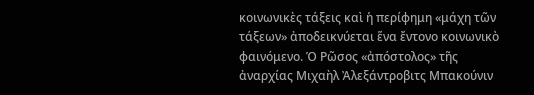κοινωνικὲς τάξεις καὶ ἡ περίφημη «μάχη τῶν τάξεων» ἀποδεικνύεται ἕνα ἔντονο κοινωνικὸ φαινόμενο. Ὁ Ρῶσος «ἀπόστολος» τῆς ἀναρχίας Μιχαὴλ Ἀλεξάντροβιτς Μπακούνιν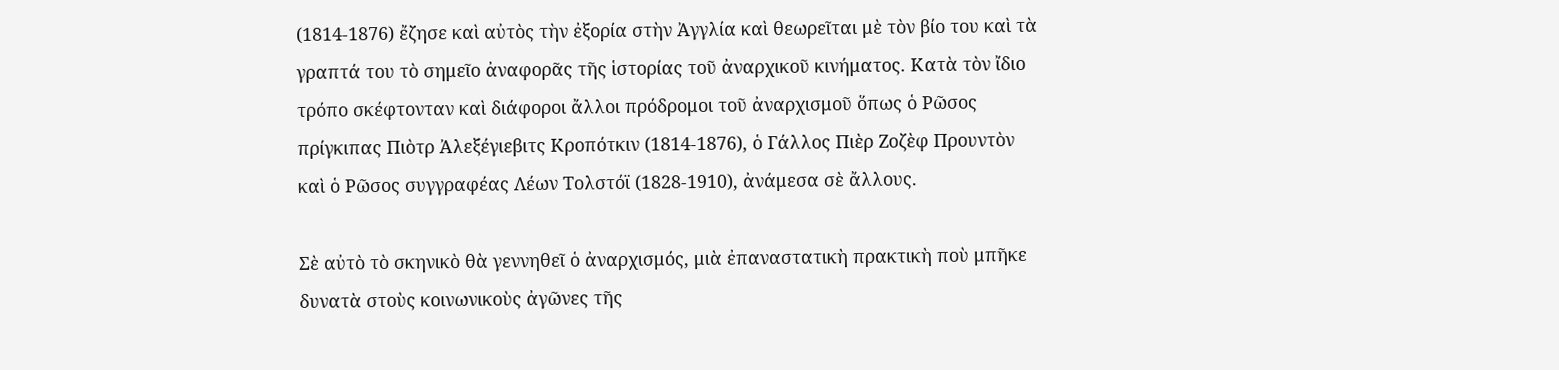(1814-1876) ἔζησε καὶ αὐτὸς τὴν ἐξορία στὴν Ἀγγλία καὶ θεωρεῖται μὲ τὸν βίο του καὶ τὰ γραπτά του τὸ σημεῖο ἀναφορᾶς τῆς ἱστορίας τοῦ ἀναρχικοῦ κινήματος. Κατὰ τὸν ἴδιο τρόπο σκέφτονταν καὶ διάφοροι ἄλλοι πρόδρομοι τοῦ ἀναρχισμοῦ ὅπως ὁ Ρῶσος πρίγκιπας Πιὸτρ Ἀλεξέγιεβιτς Κροπότκιν (1814-1876), ὁ Γάλλος Πιὲρ Ζοζὲφ Προυντὸν καὶ ὁ Ρῶσος συγγραφέας Λέων Τολστόϊ (1828-1910), ἀνάμεσα σὲ ἄλλους.

Σὲ αὐτὸ τὸ σκηνικὸ θὰ γεννηθεῖ ὁ ἀναρχισμός, μιὰ ἐπαναστατικὴ πρακτικὴ ποὺ μπῆκε δυνατὰ στοὺς κοινωνικοὺς ἀγῶνες τῆς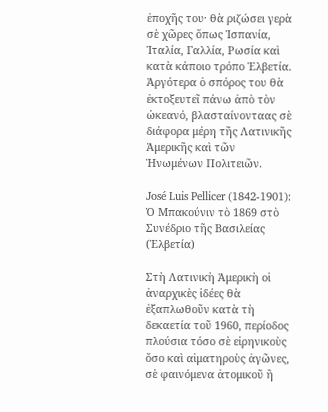ἐποχῆς του· θὰ ριζώσει γερὰ σὲ χῶρες ὅπως Ἱσπανία, Ἰταλία, Γαλλία, Ρωσία καὶ κατὰ κάποιο τρόπο Ἑλβετία. Ἀργότερα ὁ σπόρος του θὰ ἐκτοξευτεῖ πάνω ἀπὸ τὸν ὠκεανό, βλασταίνονταας σὲ διάφορα μέρη τῆς Λατινικῆς Ἀμερικῆς καὶ τῶν Ἡνωμένων Πολιτειῶν.

José Luis Pellicer (1842-1901): Ὁ Μπακούνιν τὸ 1869 στὸ Συνέδριο τῆς Βασιλείας (Ἑλβετία)

Στὴ Λατινικὴ Ἀμερικὴ οἱ ἀναρχικὲς ἰδέες θὰ ἐξαπλωθοῦν κατὰ τὴ δεκαετία τοῦ 1960, περίοδος πλούσια τόσο σὲ εἰρηνικοὺς ὅσο καὶ αἱματηροὺς ἀγῶνες, σὲ φαινόμενα ἀτομικοῦ ἢ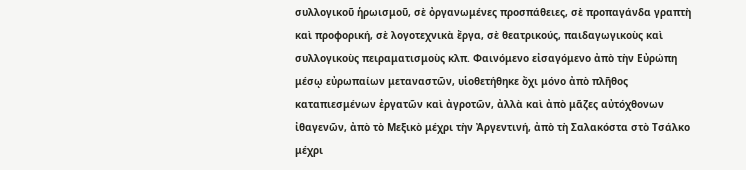συλλογικοῦ ἡρωισμοῦ, σὲ ὀργανωμένες προσπάθειες, σὲ προπαγάνδα γραπτὴ καὶ προφορική, σὲ λογοτεχνικὰ ἔργα, σὲ θεατρικούς, παιδαγωγικοὺς καὶ συλλογικοὺς πειραματισμοὺς κλπ. Φαινόμενο εἰσαγόμενο ἀπὸ τὴν Εὐρώπη μέσῳ εὐρωπαίων μεταναστῶν, υἱοθετήθηκε ὄχι μόνο ἀπὸ πλῆθος καταπιεσμένων ἐργατῶν καὶ ἀγροτῶν, ἀλλὰ καὶ ἀπὸ μᾶζες αὐτόχθονων ἰθαγενῶν, ἀπὸ τὸ Μεξικὸ μέχρι τὴν Ἀργεντινή, ἀπὸ τὴ Σαλακόστα στὸ Τσάλκο μέχρι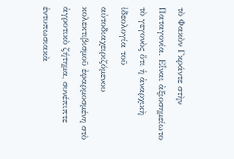τὸ Φακὸν Γκράντε στὴν Παταγονία. Εἶναι ἀξιοσημείωτο τὸ γεγονὸς ὅτι ἡ ἀναρχικὴ ἰδεολογία τοῦ αὐτοδιαχειριζόμενου κολεκτιβισμοῦ ἐφαρμοσμένη στὸ ἀγροτικὸ ζήτημα, συνέπιπτε ἐντυπωσιακὰ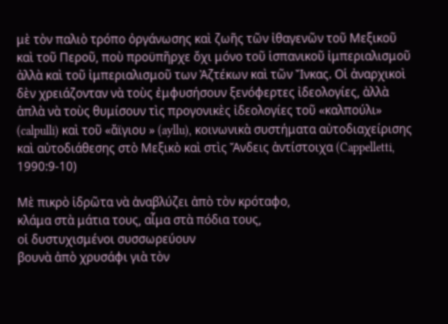μὲ τὸν παλιὸ τρόπο ὀργάνωσης καὶ ζωῆς τῶν ἰθαγενῶν τοῦ Μεξικοῦ καὶ τοῦ Περοῦ, ποὺ προϋπῆρχε ὄχι μόνο τοῦ ἱσπανικοῦ ἰμπεριαλισμοῦ ἀλλὰ καὶ τοῦ ἰμπεριαλισμοῦ των Ἀζτέκων καὶ τῶν Ἴνκας. Οἱ ἀναρχικοὶ δὲν χρειάζονταν νὰ τοὺς ἐμφυσήσουν ξενόφερτες ἰδεολογίες, ἀλλὰ ἁπλὰ νὰ τοὺς θυμίσουν τὶς προγονικὲς ἰδεολογίες τοῦ «καλπούλι» (calpulli) καὶ τοῦ «ἄϊγιου » (ayllu), κοινωνικὰ συστήματα αὐτοδιαχείρισης καὶ αὐτοδιάθεσης στὸ Μεξικὸ καὶ στὶς Ἄνδεις ἀντίστοιχα (Cappelletti, 1990:9-10)

Μὲ πικρὸ ἱδρῶτα νὰ ἀναβλύζει ἀπὸ τὸν κρόταφο,
κλάμα στὰ μάτια τους, αἷμα στὰ πόδια τους,
οἱ δυστυχισμένοι συσσωρεύουν
βουνὰ ἀπὸ χρυσάφι γιὰ τὸν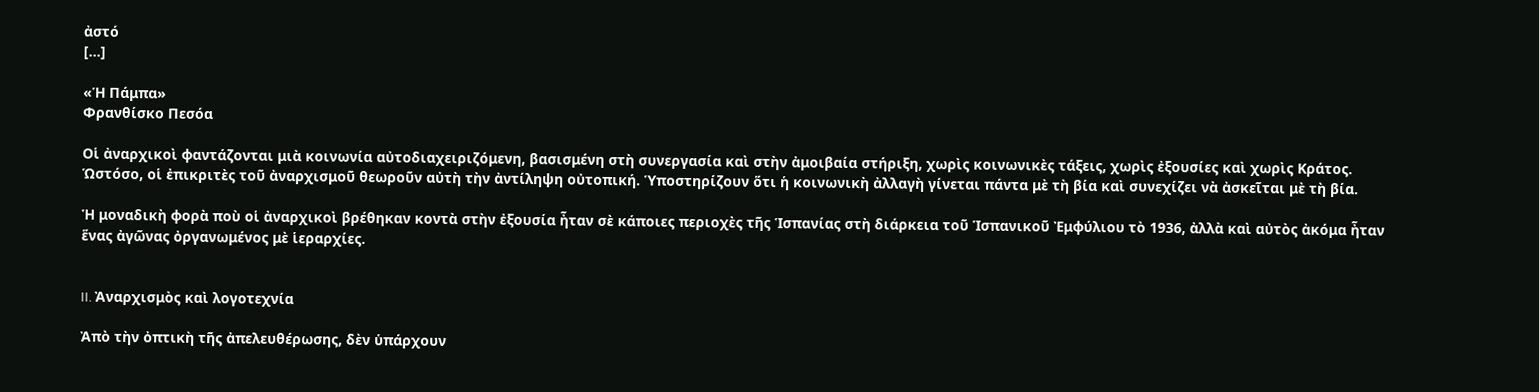ἀστό
[…]

«Ἡ Πάμπα»
Φρανθίσκο Πεσόα

Οἱ ἀναρχικοὶ φαντάζονται μιὰ κοινωνία αὐτοδιαχειριζόμενη, βασισμένη στὴ συνεργασία καὶ στὴν ἀμοιβαία στήριξη, χωρὶς κοινωνικὲς τάξεις, χωρὶς ἐξουσίες καὶ χωρὶς Κράτος. Ὡστόσο, οἱ ἐπικριτὲς τοῦ ἀναρχισμοῦ θεωροῦν αὐτὴ τὴν ἀντίληψη οὐτοπική. Ὑποστηρίζουν ὅτι ἡ κοινωνικὴ ἀλλαγὴ γίνεται πάντα μὲ τὴ βία καὶ συνεχίζει νὰ ἀσκεῖται μὲ τὴ βία.

Ἡ μοναδικὴ φορὰ ποὺ οἱ ἀναρχικοὶ βρέθηκαν κοντὰ στὴν ἐξουσία ἦταν σὲ κάποιες περιοχὲς τῆς Ἱσπανίας στὴ διάρκεια τοῦ Ἱσπανικοῦ Ἐμφύλιου τὸ 1936, ἀλλὰ καὶ αὐτὸς ἀκόμα ἦταν ἕνας ἀγῶνας ὀργανωμένος μὲ ἱεραρχίες.


II. Ἀναρχισμὸς καὶ λογοτεχνία

Ἀπὸ τὴν ὀπτικὴ τῆς ἀπελευθέρωσης, δὲν ὑπάρχουν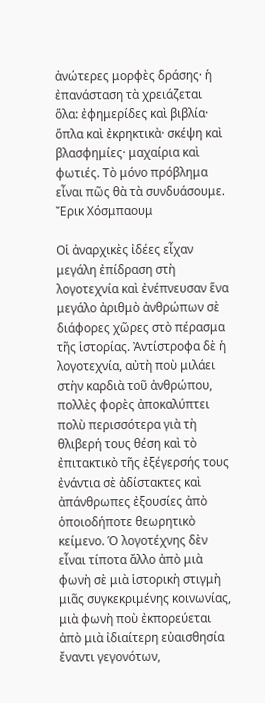ἀνώτερες μορφὲς δράσης· ἡ ἐπανάσταση τὰ χρειάζεται ὅλα: ἐφημερίδες καὶ βιβλία· ὅπλα καὶ ἐκρηκτικὰ· σκέψη καὶ βλασφημίες· μαχαίρια καὶ φωτιές. Τὸ μόνο πρόβλημα εἶναι πῶς θὰ τὰ συνδυάσουμε.
Ἔρικ Χόσμπαουμ

Οἱ ἀναρχικὲς ἰδέες εἶχαν μεγάλη ἐπίδραση στὴ λογοτεχνία καὶ ἐνέπνευσαν ἕνα μεγάλο ἀριθμὸ ἀνθρώπων σὲ διάφορες χῶρες στὸ πέρασμα τῆς ἱστορίας. Ἀντίστροφα δὲ ἡ λογοτεχνία, αὐτὴ ποὺ μιλάει στὴν καρδιὰ τοῦ ἀνθρώπου, πολλὲς φορὲς ἀποκαλύπτει πολὺ περισσότερα γιὰ τὴ θλιβερή τους θέση καὶ τὸ ἐπιτακτικὸ τῆς ἐξέγερσής τους ἐνάντια σὲ ἀδίστακτες καὶ ἀπάνθρωπες ἐξουσίες ἀπὸ ὁποιοδήποτε θεωρητικὸ κείμενο. Ὁ λογοτέχνης δὲν εἶναι τίποτα ἄλλο ἀπὸ μιὰ φωνὴ σὲ μιὰ ἱστορικὴ στιγμὴ μιᾶς συγκεκριμένης κοινωνίας, μιὰ φωνὴ ποὺ ἐκπορεύεται ἀπὸ μιὰ ἰδιαίτερη εὐαισθησία ἔναντι γεγονότων,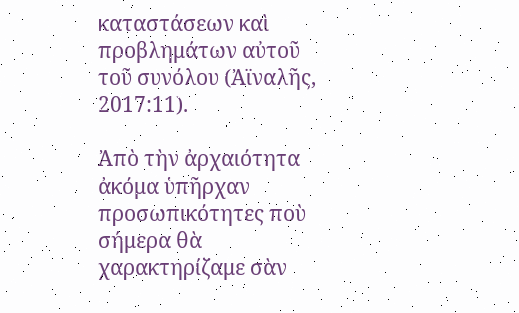καταστάσεων καὶ προβλημάτων αὐτοῦ τοῦ συνόλου (Ἀϊναλῆς, 2017:11).

Ἀπὸ τὴν ἀρχαιότητα ἀκόμα ὑπῆρχαν προσωπικότητες ποὺ σήμερα θὰ χαρακτηρίζαμε σὰν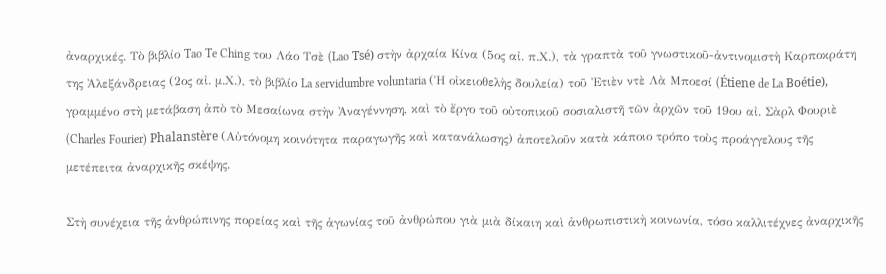ἀναρχικές. Τὸ βιβλίο Tao Te Ching του Λάο Τσὲ (Lao Tsé) στὴν ἀρχαία Κίνα (5ος αἰ. π.Χ.), τὰ γραπτὰ τοῦ γνωστικοῦ-ἀντινομιστὴ Καρποκράτη της Ἀλεξάνδρειας (2ος αἰ. μ.Χ.), τὸ βιβλίο La servidumbre voluntaria (Ἡ οἰκειοθελὴς δουλεία) τοῦ Ἐτιὲν ντὲ Λὰ Μποεσί (Étiene de La Boétie), γραμμένο στὴ μετάβαση ἀπὸ τὸ Μεσαίωνα στὴν Ἀναγέννηση, καὶ τὸ ἔργο τοῦ οὐτοπικοῦ σοσιαλιστῆ τῶν ἀρχῶν τοῦ 19ου αἰ. Σὰρλ Φουριὲ (Charles Fourier) Phalanstère (Αὐτόνομη κοινότητα παραγωγῆς καὶ κατανάλωσης) ἀποτελοῦν κατὰ κάποιο τρόπο τοὺς προάγγελους τῆς μετέπειτα ἀναρχικῆς σκέψης.

Στὴ συνέχεια τῆς ἀνθρώπινης πορείας καὶ τῆς ἀγωνίας τοῦ ἀνθρώπου γιὰ μιὰ δίκαιη καὶ ἀνθρωπιστικὴ κοινωνία, τόσο καλλιτέχνες ἀναρχικῆς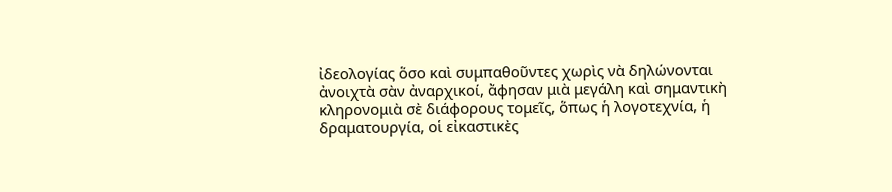ἰδεολογίας ὅσο καὶ συμπαθοῦντες χωρὶς νὰ δηλώνονται ἀνοιχτὰ σὰν ἀναρχικοί, ἄφησαν μιὰ μεγάλη καὶ σημαντικὴ κληρονομιὰ σὲ διάφορους τομεῖς, ὅπως ἡ λογοτεχνία, ἡ δραματουργία, οἱ εἰκαστικὲς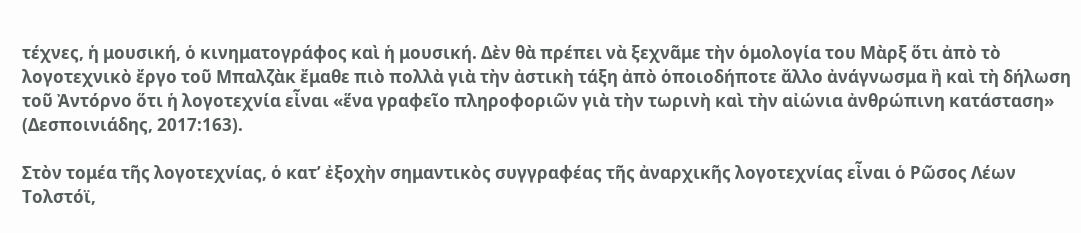τέχνες, ἡ μουσική, ὁ κινηματογράφος καὶ ἡ μουσική. Δὲν θὰ πρέπει νὰ ξεχνᾶμε τὴν ὁμολογία του Μὰρξ ὅτι ἀπὸ τὸ λογοτεχνικὸ ἔργο τοῦ Μπαλζὰκ ἔμαθε πιὸ πολλὰ γιὰ τὴν ἀστικὴ τάξη ἀπὸ ὁποιοδήποτε ἄλλο ἀνάγνωσμα ἢ καὶ τὴ δήλωση τοῦ Ἀντόρνο ὅτι ἡ λογοτεχνία εἶναι «ἕνα γραφεῖο πληροφοριῶν γιὰ τὴν τωρινὴ καὶ τὴν αἰώνια ἀνθρώπινη κατάσταση» (Δεσποινιάδης, 2017:163).

Στὸν τομέα τῆς λογοτεχνίας, ὁ κατ’ ἐξοχὴν σημαντικὸς συγγραφέας τῆς ἀναρχικῆς λογοτεχνίας εἶναι ὁ Ρῶσος Λέων Τολστόϊ,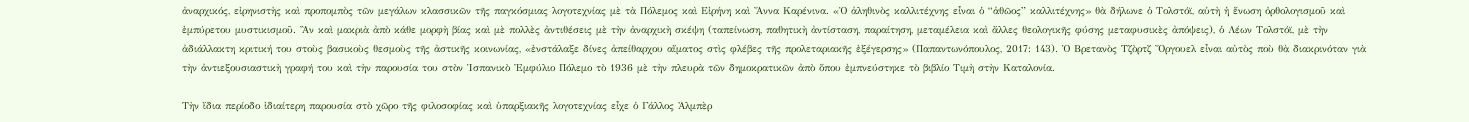ἀναρχικός, εἰρηνιστὴς καὶ προπομπὸς τῶν μεγάλων κλασσικῶν τῆς παγκόσμιας λογοτεχνίας μὲ τὰ Πόλεμος καὶ Εἰρήνη καὶ Ἄννα Καρένινα. «Ὁ ἀληθινὸς καλλιτέχνης εἶναι ὁ “ἀθῶος” καλλιτέχνης» θὰ δήλωνε ὁ Τολστόϊ, αὐτὴ ἡ ἕνωση ὀρθολογισμοῦ καὶ ἐμπύρετου μυστικισμοῦ. Ἂν καὶ μακριὰ ἀπὸ κάθε μορφὴ βίας καὶ μὲ πολλὲς ἀντιθέσεις μὲ τὴν ἀναρχικὴ σκέψη (ταπείνωση, παθητικὴ ἀντίσταση, παραίτηση, μεταμέλεια καὶ ἄλλες θεολογικῆς φύσης μεταφυσικὲς ἀπόψεις), ὁ Λέων Τολστόϊ, μὲ τὴν ἀδιάλλακτη κριτική του στοὺς βασικοὺς θεσμοὺς τῆς ἀστικῆς κοινωνίας, «ἐνστάλαξε δίνες ἀπείθαρχου αἵματος στὶς φλέβες τῆς προλεταριακῆς ἐξέγερσης» (Παπαντωνόπουλος, 2017: 143). Ὁ Βρετανὸς Τζὸρτζ Ὄργουελ εἶναι αὐτὸς ποὺ θὰ διακρινόταν γιὰ τὴν ἀντιεξουσιαστικὴ γραφή του καὶ τὴν παρουσία του στὸν Ἱσπανικὸ Ἐμφύλιο Πόλεμο τὸ 1936 μὲ τὴν πλευρὰ τῶν δημοκρατικῶν ἀπὸ ὅπου ἐμπνεύστηκε τὸ βιβλίο Τιμὴ στὴν Καταλονία.

Τὴν ἴδια περίοδο ἰδιαίτερη παρουσία στὸ χῶρο τῆς φιλοσοφίας καὶ ὑπαρξιακῆς λογοτεχνίας εἶχε ὁ Γάλλος Ἀλμπὲρ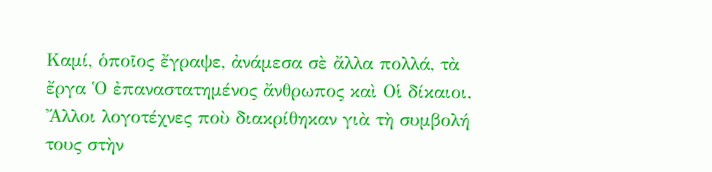Καμί, ὁποῖος ἔγραψε, ἀνάμεσα σὲ ἄλλα πολλά, τὰ ἔργα Ὁ ἐπαναστατημένος ἄνθρωπος καὶ Οἱ δίκαιοι. Ἄλλοι λογοτέχνες ποὺ διακρίθηκαν γιὰ τὴ συμβολή τους στὴν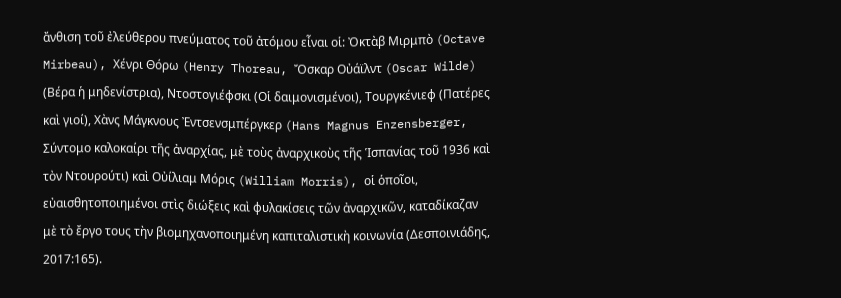ἄνθιση τοῦ ἐλεύθερου πνεύματος τοῦ ἀτόμου εἶναι οἱ: Ὀκτὰβ Μιρμπὸ (Octave Mirbeau), Χένρι Θόρω (Henry Thoreau, Ὄσκαρ Οὐάϊλντ (Oscar Wilde) (Βέρα ἡ μηδενίστρια), Ντοστογιέφσκι (Οἱ δαιμονισμένοι), Τουργκένιεφ (Πατέρες καὶ γιοί), Χὰνς Μάγκνους Ἐντσενσμπέργκερ (Hans Magnus Enzensberger, Σύντομο καλοκαίρι τῆς ἀναρχίας, μὲ τοὺς ἀναρχικοὺς τῆς Ἱσπανίας τοῦ 1936 καὶ τὸν Ντουρούτι) καὶ Οὐίλιαμ Μόρις (William Morris), οἱ ὁποῖοι, εὐαισθητοποιημένοι στὶς διώξεις καὶ φυλακίσεις τῶν ἀναρχικῶν, καταδίκαζαν μὲ τὸ ἔργο τους τὴν βιομηχανοποιημένη καπιταλιστικὴ κοινωνία (Δεσποινιάδης, 2017:165).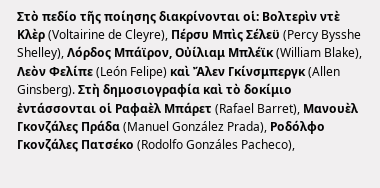Στὸ πεδίο τῆς ποίησης διακρίνονται οἱ: Βολτερὶν ντὲ Κλὲρ (Voltairine de Cleyre), Πέρσυ Μπὶς Σέλεϋ (Percy Bysshe Shelley), Λόρδος Μπάϊρον, Οὐίλιαμ Μπλέϊκ (William Blake), Λεὸν Φελίπε (León Felipe) καὶ Ἄλεν Γκίνσμπεργκ (Allen Ginsberg). Στὴ δημοσιογραφία καὶ τὸ δοκίμιο ἐντάσσονται οἱ Ραφαὲλ Μπάρετ (Rafael Barret), Μανουὲλ Γκονζάλες Πράδα (Manuel González Prada), Ροδόλφο Γκονζάλες Πατσέκο (Rodolfo Gonzáles Pacheco),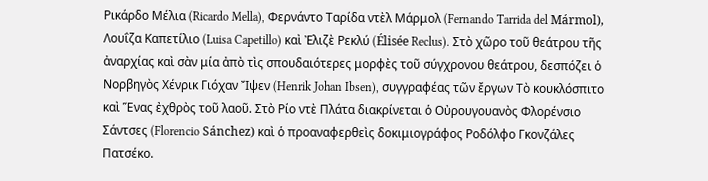Ρικάρδο Μέλια (Ricardo Mella), Φερνάντο Ταρίδα ντὲλ Μάρμολ (Fernando Tarrida del Mármol), Λουΐζα Καπετίλιο (Luisa Capetillo) καὶ Ἐλιζὲ Ρεκλύ (Élisée Reclus). Στὸ χῶρο τοῦ θεάτρου τῆς ἀναρχίας καὶ σὰν μία ἀπὸ τὶς σπουδαιότερες μορφὲς τοῦ σύγχρονου θεάτρου, δεσπόζει ὁ Νορβηγὸς Χένρικ Γιόχαν Ἴψεν (Henrik Johan Ibsen), συγγραφέας τῶν ἔργων Τὸ κουκλόσπιτο καὶ Ἕνας ἐχθρὸς τοῦ λαοῦ. Στὸ Ρίο ντὲ Πλάτα διακρίνεται ὁ Οὐρουγουανὸς Φλορένσιο Σάντσες (Florencio Sánchez) καὶ ὁ προαναφερθεὶς δοκιμιογράφος Ροδόλφο Γκονζάλες Πατσέκο.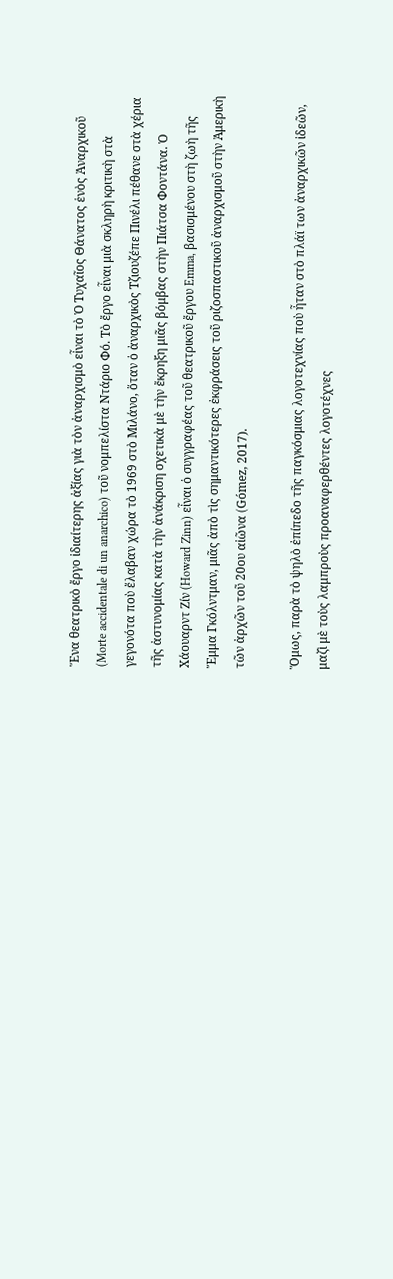Ἕνα θεατρικὸ ἔργο ἰδιαίτερης ἀξίας γιὰ τὸν ἀναρχισμὸ εἶναι τὸ Ὁ Τυχαῖος Θάνατος ἑνὸς Ἀναρχικοῦ (Morte accidentale di un anarchico) τοῦ νομπελίστα Ντάριο Φό. Τὸ ἔργο εἶναι μιὰ σκληρὴ κριτικὴ στὰ γεγονότα ποὺ ἔλαβαν χώρα τὸ 1969 στὸ Μιλάνο, ὅταν ὁ ἀναρχικὸς Τζιουζέπε Πινέλι πέθανε στὰ χέρια τῆς ἀστυνομίας κατὰ τὴν ἀνάκριση σχετικὰ μὲ τὴν ἔκρηξη μιᾶς βόμβας στὴν Πιάτσα Φοντάνα. Ὁ Χάουαρντ Ζίν (Howard Zinn) εἶναι ὁ συγγραφέας τοῦ θεατρικοῦ ἔργου Emma, βασισμένου στὴ ζωὴ τῆς Ἔμμα Γκόλντμαν, μιᾶς ἀπὸ τὶς σημαντικότερες ἐκφράσεις τοῦ ριζοσπαστικοῦ ἀναρχισμοῦ στὴν Ἀμερικὴ τῶν ἀρχῶν τοῦ 20ου αἰῶνα (Gómez, 2017).

Ὅμως, παρὰ τὸ ψηλὸ ἐπίπεδο τῆς παγκόσμιας λογοτεχνίας ποὺ ἦταν στὸ πλάϊ των ἀναρχικῶν ἰδεῶν, μαζὶ μὲ τοὺς λαμπροὺς προαναφερθέντες λογοτέχνες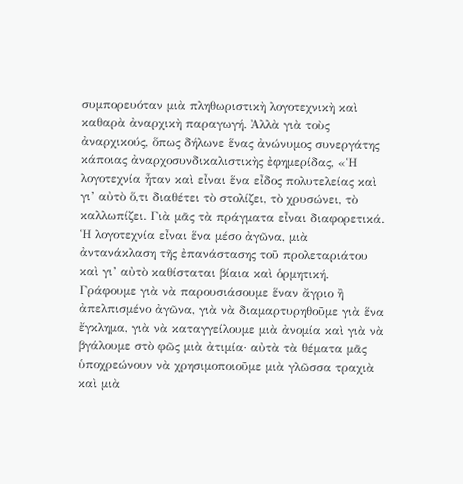συμπορευόταν μιὰ πληθωριστικὴ λογοτεχνικὴ καὶ καθαρὰ ἀναρχικὴ παραγωγή. Ἀλλὰ γιὰ τοὺς ἀναρχικούς, ὅπως δήλωνε ἕνας ἀνώνυμος συνεργάτης κάποιας ἀναρχοσυνδικαλιστικὴς ἐφημερίδας, «Ἡ λογοτεχνία ἦταν καὶ εἶναι ἕνα εἶδος πολυτελείας καὶ γι’ αὐτὸ ὅ,τι διαθέτει τὸ στολίζει, τὸ χρυσώνει, τὸ καλλωπίζει. Γιὰ μᾶς τὰ πράγματα εἶναι διαφορετικά. Ἡ λογοτεχνία εἶναι ἕνα μέσο ἀγῶνα, μιὰ ἀντανάκλαση τῆς ἐπανάστασης τοῦ προλεταριάτου καὶ γι’ αὐτὸ καθίσταται βίαια καὶ ὁρμητική. Γράφουμε γιὰ νὰ παρουσιάσουμε ἕναν ἄγριο ἢ ἀπελπισμένο ἀγῶνα, γιὰ νὰ διαμαρτυρηθοῦμε γιὰ ἕνα ἔγκλημα, γιὰ νὰ καταγγείλουμε μιὰ ἀνομία καὶ γιὰ νὰ βγάλουμε στὸ φῶς μιὰ ἀτιμία· αὐτὰ τὰ θέματα μᾶς ὑποχρεώνουν νὰ χρησιμοποιοῦμε μιὰ γλῶσσα τραχιὰ καὶ μιὰ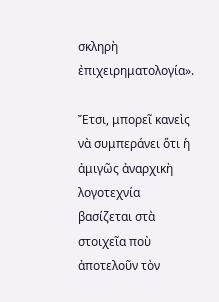σκληρὴ ἐπιχειρηματολογία».

Ἔτσι, μπορεῖ κανεὶς νὰ συμπεράνει ὅτι ἡ ἀμιγῶς ἀναρχικὴ λογοτεχνία βασίζεται στὰ στοιχεῖα ποὺ ἀποτελοῦν τὸν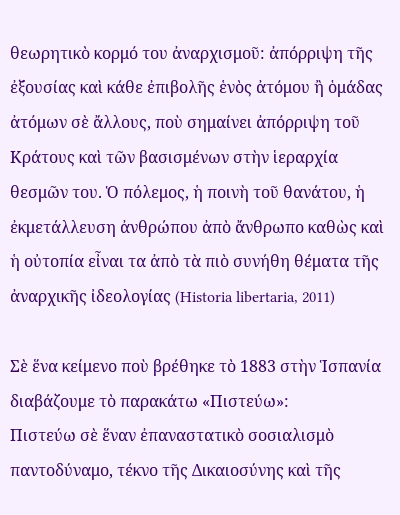θεωρητικὸ κορμό του ἀναρχισμοῦ: ἀπόρριψη τῆς ἐξουσίας καὶ κάθε ἐπιβολῆς ἑνὸς ἀτόμου ἢ ὁμάδας ἀτόμων σὲ ἄλλους, ποὺ σημαίνει ἀπόρριψη τοῦ Κράτους καὶ τῶν βασισμένων στὴν ἱεραρχία θεσμῶν του. Ὁ πόλεμος, ἡ ποινὴ τοῦ θανάτου, ἡ ἐκμετάλλευση ἀνθρώπου ἀπὸ ἄνθρωπο καθὼς καὶ ἡ οὐτοπία εἶναι τα ἀπὸ τὰ πιὸ συνήθη θέματα τῆς ἀναρχικῆς ἰδεολογίας (Historia libertaria, 2011)

Σὲ ἕνα κείμενο ποὺ βρέθηκε τὸ 1883 στὴν Ἱσπανία διαβάζουμε τὸ παρακάτω «Πιστεύω»:
Πιστεύω σὲ ἕναν ἐπαναστατικὸ σοσιαλισμὸ παντοδύναμο, τέκνο τῆς Δικαιοσύνης καὶ τῆς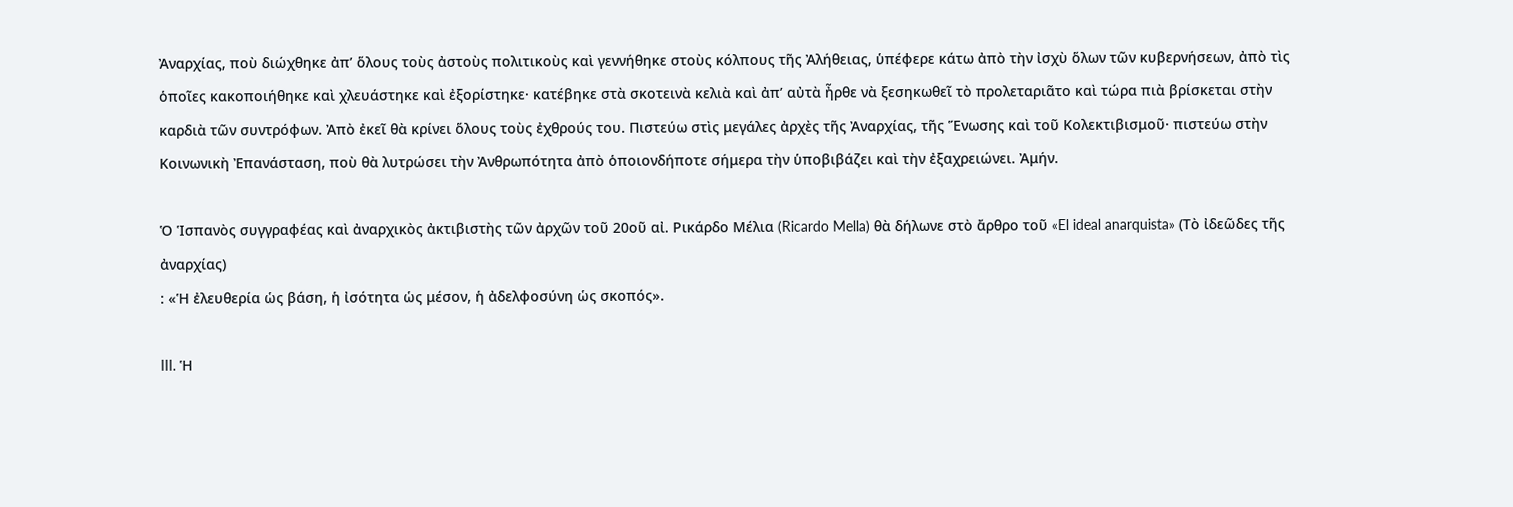Ἀναρχίας, ποὺ διώχθηκε ἀπ’ ὅλους τοὺς ἀστοὺς πολιτικοὺς καὶ γεννήθηκε στοὺς κόλπους τῆς Ἀλήθειας, ὑπέφερε κάτω ἀπὸ τὴν ἰσχὺ ὅλων τῶν κυβερνήσεων, ἀπὸ τὶς ὁποῖες κακοποιήθηκε καὶ χλευάστηκε καὶ ἐξορίστηκε· κατέβηκε στὰ σκοτεινὰ κελιὰ καὶ ἀπ’ αὐτὰ ἦρθε νὰ ξεσηκωθεῖ τὸ προλεταριᾶτο καὶ τώρα πιὰ βρίσκεται στὴν καρδιὰ τῶν συντρόφων. Ἀπὸ ἐκεῖ θὰ κρίνει ὅλους τοὺς ἐχθρούς του. Πιστεύω στὶς μεγάλες ἀρχὲς τῆς Ἀναρχίας, τῆς Ἕνωσης καὶ τοῦ Κολεκτιβισμοῦ· πιστεύω στὴν Κοινωνικὴ Ἐπανάσταση, ποὺ θὰ λυτρώσει τὴν Ἀνθρωπότητα ἀπὸ ὁποιονδήποτε σήμερα τὴν ὑποβιβάζει καὶ τὴν ἐξαχρειώνει. Ἀμήν.

Ὁ Ἱσπανὸς συγγραφέας καὶ ἀναρχικὸς ἀκτιβιστὴς τῶν ἀρχῶν τοῦ 20οῦ αἰ. Ρικάρδο Μέλια (Ricardo Mella) θὰ δήλωνε στὸ ἄρθρο τοῦ «El ideal anarquista» (Τὸ ἰδεῶδες τῆς ἀναρχίας)
: «Ἡ ἐλευθερία ὡς βάση, ἡ ἰσότητα ὡς μέσον, ἡ ἀδελφοσύνη ὡς σκοπός».

III. Ἡ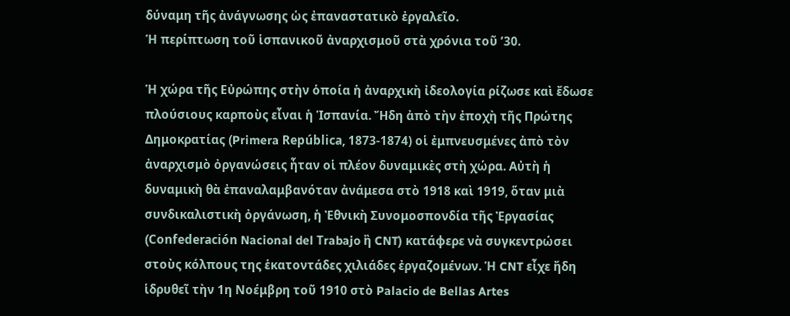δύναμη τῆς ἀνάγνωσης ὡς ἐπαναστατικὸ ἐργαλεῖο.
Ἡ περίπτωση τοῦ ἱσπανικοῦ ἀναρχισμοῦ στὰ χρόνια τοῦ ’30.

Ἡ χώρα τῆς Εὐρώπης στὴν ὁποία ἡ ἀναρχικὴ ἰδεολογία ρίζωσε καὶ ἔδωσε πλούσιους καρποὺς εἶναι ἡ Ἱσπανία. Ἤδη ἀπὸ τὴν ἐποχὴ τῆς Πρώτης Δημοκρατίας (Primera República, 1873-1874) οἱ ἐμπνευσμένες ἀπὸ τὸν ἀναρχισμὸ ὀργανώσεις ἦταν οἱ πλέον δυναμικὲς στὴ χώρα. Αὐτὴ ἡ δυναμικὴ θὰ ἐπαναλαμβανόταν ἀνάμεσα στὸ 1918 καὶ 1919, ὅταν μιὰ συνδικαλιστικὴ ὀργάνωση, ἡ Ἐθνικὴ Συνομοσπονδία τῆς Ἐργασίας (Confederación Nacional del Τrabajo ἢ CNT) κατάφερε νὰ συγκεντρώσει στοὺς κόλπους της ἑκατοντάδες χιλιάδες ἐργαζομένων. Ἡ CNT εἶχε ἤδη ἱδρυθεῖ τὴν 1η Νοέμβρη τοῦ 1910 στὸ Palacio de Bellas Artes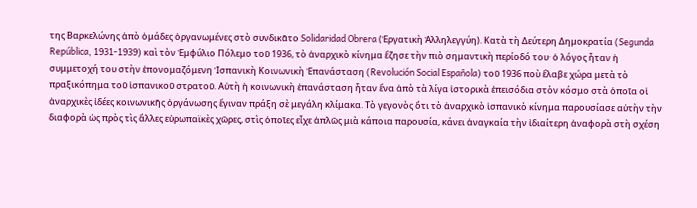της Βαρκελώνης ἀπὸ ὁμάδες ὀργανωμένες στὸ συνδικᾶτο Solidaridad Obrera (Ἐργατικὴ Ἀλληλεγγύη). Κατὰ τὴ Δεύτερη Δημοκρατία (Segunda República, 1931-1939) καὶ τὸν Ἐμφύλιο Πόλεμο τοῦ 1936, τὸ ἀναρχικὸ κίνημα ἔζησε τὴν πιὸ σημαντικὴ περίοδό του· ὁ λόγος ἦταν ἡ συμμετοχή του στὴν ἐπονομαζόμενη Ἱσπανικὴ Κοινωνικὴ Ἐπανάσταση (Revolución Social Española) τοῦ 1936 ποὺ ἔλαβε χώρα μετὰ τὸ πραξικόπημα τοῦ ἱσπανικοῦ στρατοῦ. Αὐτὴ ἡ κοινωνικὴ ἐπανάσταση ἦταν ἕνα ἀπὸ τὰ λίγα ἱστορικὰ ἐπεισόδια στὸν κόσμο στὰ ὁποῖα οἱ ἀναρχικὲς ἰδέες κοινωνικῆς ὀργάνωσης ἔγιναν πράξη σὲ μεγάλη κλίμακα. Τὸ γεγονὸς ὅτι τὸ ἀναρχικὸ ἱσπανικὸ κίνημα παρουσίασε αὐτὴν τὴν διαφορὰ ὡς πρὸς τὶς ἄλλες εὐρωπαϊκὲς χῶρες, στὶς ὁποῖες εἶχε ἁπλῶς μιὰ κάποια παρουσία, κάνει ἀναγκαία τὴν ἰδιαίτερη ἀναφορὰ στὴ σχέση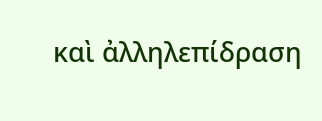καὶ ἀλληλεπίδραση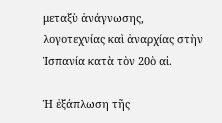μεταξὺ ἀνάγνωσης, λογοτεχνίας καὶ ἀναρχίας στὴν Ἱσπανία κατὰ τὸν 20ὸ αἰ.

Ἡ ἐξάπλωση τῆς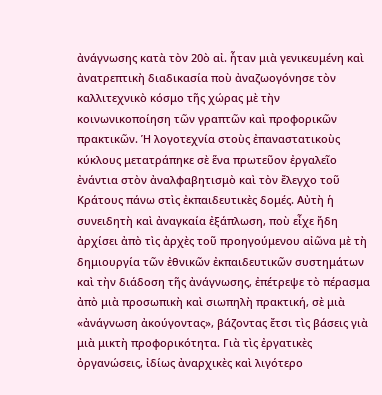ἀνάγνωσης κατὰ τὸν 20ὸ αἰ. ἦταν μιὰ γενικευμένη καὶ ἀνατρεπτικὴ διαδικασία ποὺ ἀναζωογόνησε τὸν καλλιτεχνικὸ κόσμο τῆς χώρας μὲ τὴν κοινωνικοποίηση τῶν γραπτῶν καὶ προφορικῶν πρακτικῶν. Ἡ λογοτεχνία στοὺς ἐπαναστατικοὺς κύκλους μετατράπηκε σὲ ἕνα πρωτεῦον ἐργαλεῖο ἐνάντια στὸν ἀναλφαβητισμὸ καὶ τὸν ἔλεγχο τοῦ Κράτους πάνω στὶς ἐκπαιδευτικὲς δομές. Αὐτὴ ἡ συνειδητὴ καὶ ἀναγκαία ἐξάπλωση, ποὺ εἶχε ἤδη ἀρχίσει ἀπὸ τὶς ἀρχὲς τοῦ προηγούμενου αἰῶνα μὲ τὴ δημιουργία τῶν ἐθνικῶν ἐκπαιδευτικῶν συστημάτων καὶ τὴν διάδοση τῆς ἀνάγνωσης, ἐπέτρεψε τὸ πέρασμα ἀπὸ μιὰ προσωπικὴ καὶ σιωπηλὴ πρακτική, σὲ μιὰ «ἀνάγνωση ἀκούγοντας», βάζοντας ἔτσι τὶς βάσεις γιὰ μιὰ μικτὴ προφορικότητα. Γιὰ τὶς ἐργατικὲς ὀργανώσεις, ἰδίως ἀναρχικὲς καὶ λιγότερο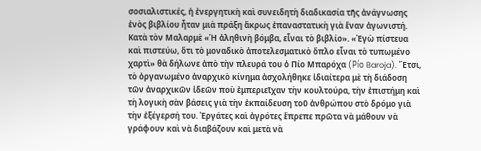σοσιαλιστικές, ἡ ἐνεργητικὴ καὶ συνειδητὴ διαδικασία τῆς ἀνάγνωσης ἑνὸς βιβλίου ἦταν μιὰ πράξη ἄκρως ἐπαναστατικὴ γιὰ ἕναν ἀγωνιστή. Κατὰ τὸν Μαλαρμὲ «Ἡ ἀληθινὴ βόμβα, εἶναι τὸ βιβλίο». «Ἐγὼ πίστευα καὶ πιστεύω, ὅτι τὸ μοναδικὸ ἀποτελεσματικὸ ὅπλο εἶναι τὸ τυπωμένο χαρτὶ» θὰ δήλωνε ἀπὸ τὴν πλευρά του ὁ Πίο Μπαρόχα (Pío Baroja). Ἔτσι, τὸ ὀργανωμένο ἀναρχικὸ κίνημα ἀσχολήθηκε ἰδιαίτερα μὲ τὴ διάδοση τῶν ἀναρχικῶν ἰδεῶν ποὺ ἐμπεριεῖχαν τὴν κουλτούρα, τὴν ἐπιστήμη καὶ τὴ λογικὴ σὰν βάσεις γιὰ τὴν ἐκπαίδευση τοῦ ἀνθρώπου στὸ δρόμο γιὰ τὴν ἐξέγερσή του. Ἐργάτες καὶ ἀγρότες ἔπρεπε πρῶτα νὰ μάθουν νὰ γράφουν καὶ νὰ διαβάζουν καὶ μετὰ νὰ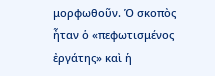μορφωθοῦν. Ὁ σκοπὸς ἦταν ὁ «πεφωτισμένος ἐργάτης» καὶ ἡ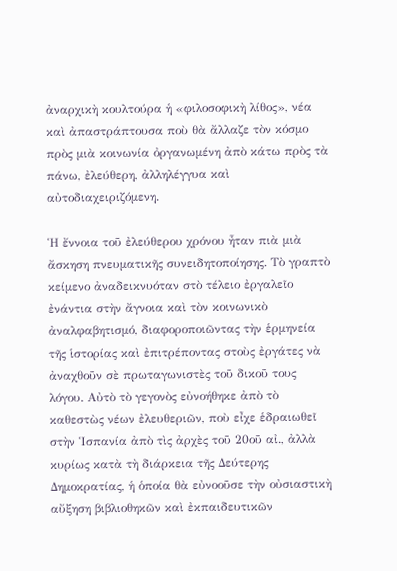ἀναρχικὴ κουλτούρα ἡ «φιλοσοφικὴ λίθος», νέα καὶ ἀπαστράπτουσα ποὺ θὰ ἄλλαζε τὸν κόσμο πρὸς μιὰ κοινωνία ὀργανωμένη ἀπὸ κάτω πρὸς τὰ πάνω, ἐλεύθερη, ἀλληλέγγυα καὶ αὐτοδιαχειριζόμενη.

Ἡ ἔννοια τοῦ ἐλεύθερου χρόνου ἦταν πιὰ μιὰ ἄσκηση πνευματικῆς συνειδητοποίησης. Τὸ γραπτὸ κείμενο ἀναδεικνυόταν στὸ τέλειο ἐργαλεῖο ἐνάντια στὴν ἄγνοια καὶ τὸν κοινωνικὸ ἀναλφαβητισμό, διαφοροποιῶντας τὴν ἑρμηνεία τῆς ἱστορίας καὶ ἐπιτρέποντας στοὺς ἐργάτες νὰ ἀναχθοῦν σὲ πρωταγωνιστὲς τοῦ δικοῦ τους λόγου. Αὐτὸ τὸ γεγονὸς εὐνοήθηκε ἀπὸ τὸ καθεστὼς νέων ἐλευθεριῶν, ποὺ εἶχε ἑδραιωθεῖ στὴν Ἱσπανία ἀπὸ τὶς ἀρχὲς τοῦ 20οῦ αἰ., ἀλλὰ κυρίως κατὰ τὴ διάρκεια τῆς Δεύτερης Δημοκρατίας, ἡ ὁποία θὰ εὐνοοῦσε τὴν οὐσιαστικὴ αὔξηση βιβλιοθηκῶν καὶ ἐκπαιδευτικῶν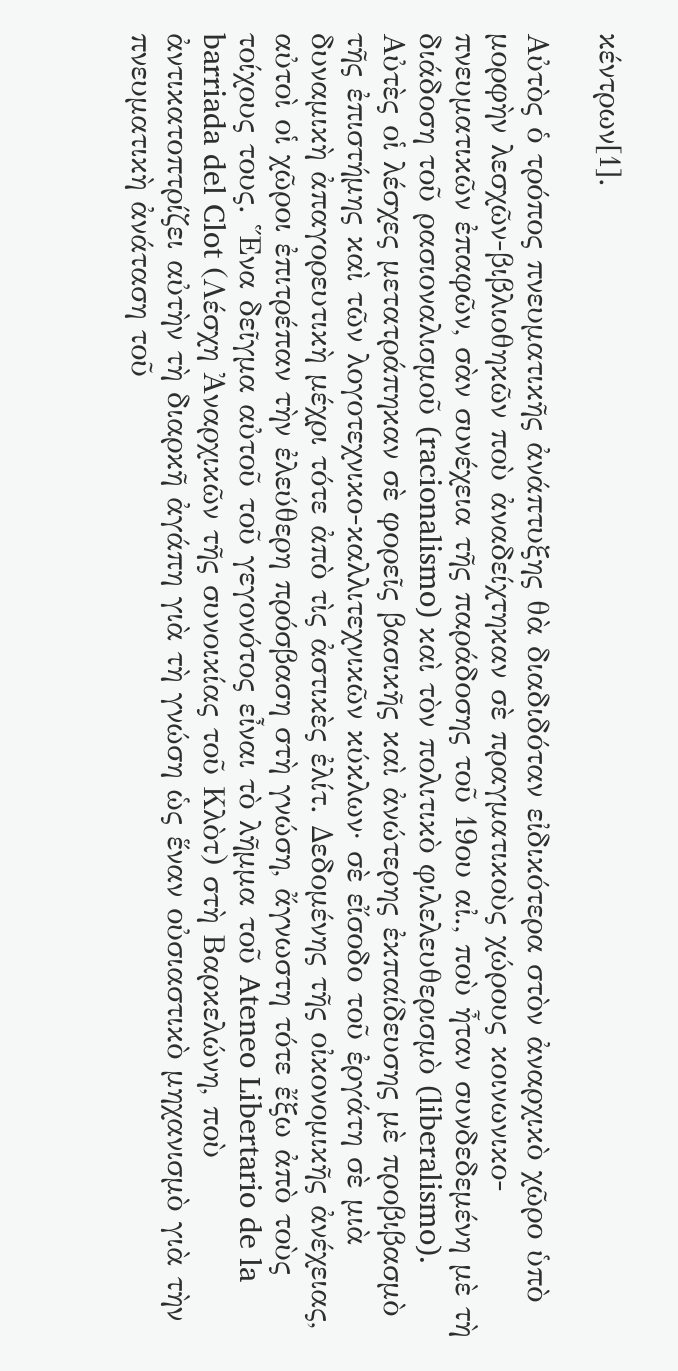κέντρων[1].

Αὐτὸς ὁ τρόπος πνευματικῆς ἀνάπτυξης θὰ διαδιδόταν εἰδικότερα στὸν ἀναρχικὸ χῶρο ὑπὸ μορφὴν λεσχῶν-βιβλιοθηκῶν ποὺ ἀναδείχτηκαν σὲ πραγματικοὺς χώρους κοινωνικο-πνευματικῶν ἐπαφῶν, σὰν συνέχεια τῆς παράδοσης τοῦ 19ου αἰ., ποὺ ἦταν συνδεδεμένη μὲ τὴ διάδοση τοῦ ρασιοναλισμοῦ (racionalismo) καὶ τὸν πολιτικὸ φιλελευθερισμὸ (liberalismo). Αὐτὲς οἱ λέσχες μετατράπηκαν σὲ φορεῖς βασικῆς καὶ ἀνώτερης ἐκπαίδευσης μὲ προβιβασμὸ τῆς ἐπιστήμης καὶ τῶν λογοτεχνικο-καλλιτεχνικῶν κύκλων· σὲ εἴσοδο τοῦ ἐργάτη σὲ μιὰ δυναμικὴ ἀπαγορευτικὴ μέχρι τότε ἀπὸ τὶς ἀστικὲς ἐλίτ. Δεδομένης τῆς οἰκονομικῆς ἀνέχειας, αὐτοὶ οἱ χῶροι ἐπιτρέπαν τὴν ἐλεύθερη πρόσβαση στὴ γνώση, ἄγνωστη τότε ἔξω ἀπὸ τοὺς τοίχους τους. Ἕνα δεῖγμα αὐτοῦ τοῦ γεγονότος εἶναι τὸ λῆμμα τοῦ Ateneo Libertario de la barriada del Clot (Λέσχη Ἀναρχικῶν τῆς συνοικίας τοῦ Κλὸτ) στὴ Βαρκελώνη, ποὺ ἀντικατοπτρίζει αὐτὴν τὴ διαρκῆ ἀγάπη γιὰ τὴ γνώση ὡς ἕναν οὐσιαστικὸ μηχανισμὸ γιὰ τὴν πνευματικὴ ἀνάταση τοῦ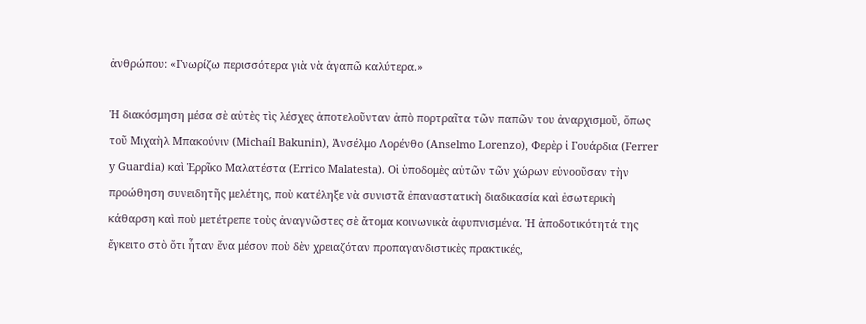ἀνθρώπου: «Γνωρίζω περισσότερα γιὰ νὰ ἀγαπῶ καλύτερα.»

Ἡ διακόσμηση μέσα σὲ αὐτὲς τὶς λέσχες ἀποτελοῦνταν ἀπὸ πορτραῖτα τῶν παπῶν του ἀναρχισμοῦ, ὅπως τοῦ Μιχαὴλ Μπακούνιν (Michaíl Bakunin), Ἀνσέλμο Λορένθο (Anselmo Lorenzo), Φερὲρ ἰ Γουάρδια (Ferrer y Guardia) καὶ Ἑρρῖκο Μαλατέστα (Errico Malatesta). Οἱ ὑποδομὲς αὐτῶν τῶν χώρων εὐνοοῦσαν τὴν προώθηση συνειδητῆς μελέτης, ποὺ κατέληξε νὰ συνιστᾶ ἐπαναστατικὴ διαδικασία καὶ ἐσωτερικὴ κάθαρση καὶ ποὺ μετέτρεπε τοὺς ἀναγνῶστες σὲ ἄτομα κοινωνικὰ ἀφυπνισμένα. Ἡ ἀποδοτικότητά της ἔγκειτο στὸ ὅτι ἦταν ἕνα μέσον ποὺ δὲν χρειαζόταν προπαγανδιστικὲς πρακτικές,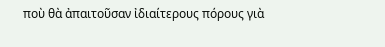ποὺ θὰ ἀπαιτοῦσαν ἰδιαίτερους πόρους γιὰ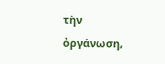τὴν ὀργάνωση,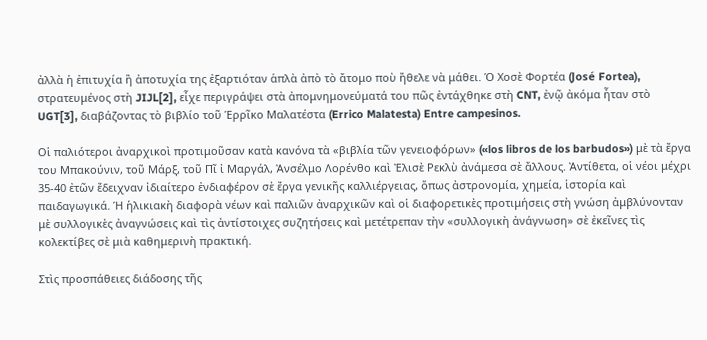ἀλλὰ ἡ ἐπιτυχία ἢ ἀποτυχία της ἐξαρτιόταν ἁπλὰ ἀπὸ τὸ ἄτομο ποὺ ἤθελε νὰ μάθει. Ὁ Χοσὲ Φορτέα (José Fortea), στρατευμένος στὴ JIJL[2], εἶχε περιγράψει στὰ ἀπομνημονεύματά του πῶς ἐντάχθηκε στὴ CNT, ἐνῷ ἀκόμα ἦταν στὸ UGT[3], διαβάζοντας τὸ βιβλίο τοῦ Ἑρρῖκο Μαλατέστα (Errico Malatesta) Entre campesinos.

Οἱ παλιότεροι ἀναρχικοὶ προτιμοῦσαν κατὰ κανόνα τὰ «βιβλία τῶν γενειοφόρων» («los libros de los barbudos») μὲ τὰ ἔργα του Μπακούνιν, τοῦ Μάρξ, τοῦ Πῖ ἰ Μαργάλ, Ἀνσέλμο Λορένθο καὶ Ἐλισὲ Ρεκλὺ ἀνάμεσα σὲ ἄλλους. Ἀντίθετα, οἱ νέοι μέχρι 35-40 ἐτῶν ἔδειχναν ἰδιαίτερο ἐνδιαφέρον σὲ ἔργα γενικῆς καλλιέργειας, ὅπως ἀστρονομία, χημεία, ἱστορία καὶ παιδαγωγικά. Ἡ ἡλικιακὴ διαφορὰ νέων καὶ παλιῶν ἀναρχικῶν καὶ οἱ διαφορετικὲς προτιμήσεις στὴ γνώση ἀμβλύνονταν μὲ συλλογικὲς ἀναγνώσεις καὶ τὶς ἀντίστοιχες συζητήσεις καὶ μετέτρεπαν τὴν «συλλογικὴ ἀνάγνωση» σὲ ἐκεῖνες τὶς κολεκτίβες σὲ μιὰ καθημερινὴ πρακτική.

Στὶς προσπάθειες διάδοσης τῆς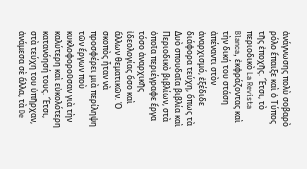ἀνάγνωσης πολὺ σοβαρὸ ρόλο ἔπαιξε καὶ ὁ Τύπος τῆς ἐποχῆς. Ἔτσι, τὸ περιοδικὸ La Revista Blanca, ἐκφράζοντας καὶ τὴν δική του στάση ἀπέναντι στὸν ἀναρχισμό, ἐξέδιδε διάφορα τεύχη, ὅπως τὰ Δυὸ σπουδαῖα βιβλία καὶ Περιοδικὸ βιβλίων, στὰ ὁποῖα περιέγραφε ἔργα τόσο ἀναρχικῆς ἰδεολογίας ὅσο καὶ ἄλλων θεματικῶν. Ὁ σκοπὸς ἦταν νὰ προσφέρει μιὰ περίληψη τῶν ἔργων ποὺ κυκλοφοροῦσαν γιὰ τὴν καλύτερη καὶ εὐκολότερη κατανόησή τους. Ἔτσι, στὰ τεύχη του ὑπῆρχαν, ἀνάμεσα σὲ ἄλλα, τὰ De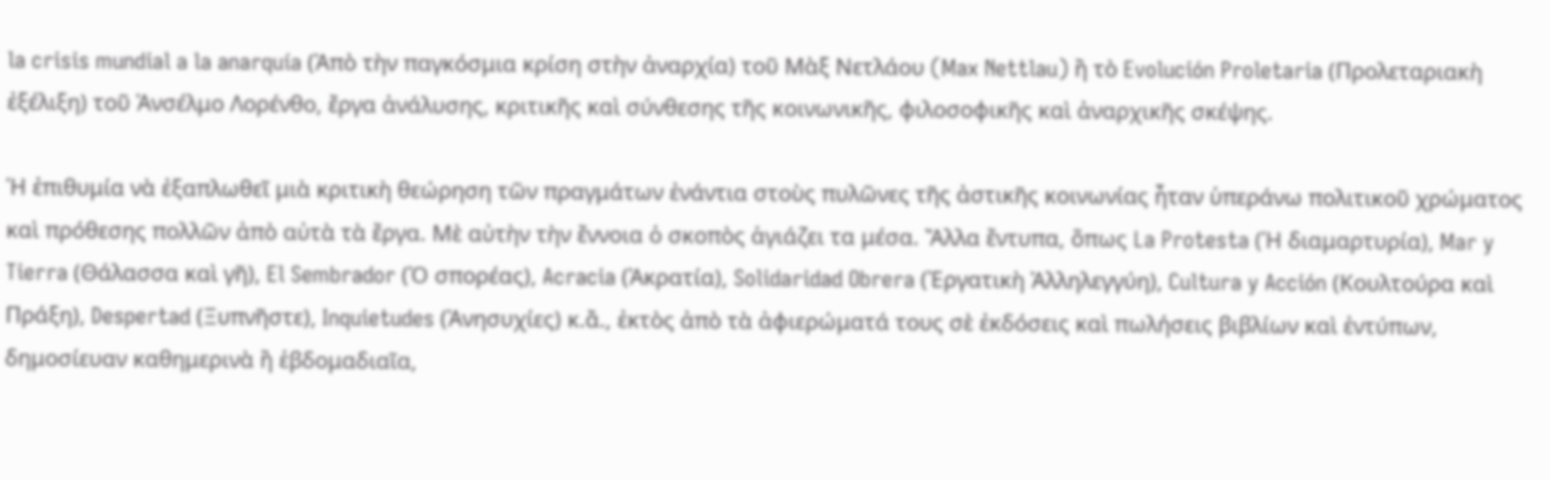la crisis mundial a la anarquía (Ἀπὸ τὴν παγκόσμια κρίση στὴν ἀναρχία) τοῦ Μὰξ Νετλάου (Max Nettlau) ἢ τὸ Evolución Proletaria (Προλεταριακὴ ἐξέλιξη) τοῦ Ἀνσέλμο Λορένθο, ἔργα ἀνάλυσης, κριτικῆς καὶ σύνθεσης τῆς κοινωνικῆς, φιλοσοφικῆς καὶ ἀναρχικῆς σκέψης.

Ἡ ἐπιθυμία νὰ ἐξαπλωθεῖ μιὰ κριτικὴ θεώρηση τῶν πραγμάτων ἐνάντια στοὺς πυλῶνες τῆς ἀστικῆς κοινωνίας ἦταν ὑπεράνω πολιτικοῦ χρώματος καὶ πρόθεσης πολλῶν ἀπὸ αὐτὰ τὰ ἔργα. Μὲ αὐτὴν τὴν ἔννοια ὁ σκοπὸς ἁγιάζει τα μέσα. Ἄλλα ἔντυπα, ὅπως La Protesta (Ἡ διαμαρτυρία), Mar y Tierra (Θάλασσα καὶ γῆ), El Sembrador (Ὁ σπορέας), Acracia (Ἀκρατία), Solidaridad Obrera (Ἐργατικὴ Ἀλληλεγγύη), Cultura y Acción (Κουλτούρα καὶ Πράξη), Despertad (Ξυπνῆστε), Inquietudes (Ἀνησυχίες) κ.ἄ., ἐκτὸς ἀπὸ τὰ ἀφιερώματά τους σὲ ἐκδόσεις καὶ πωλήσεις βιβλίων καὶ ἐντύπων, δημοσίευαν καθημερινὰ ἢ ἑβδομαδιαῖα,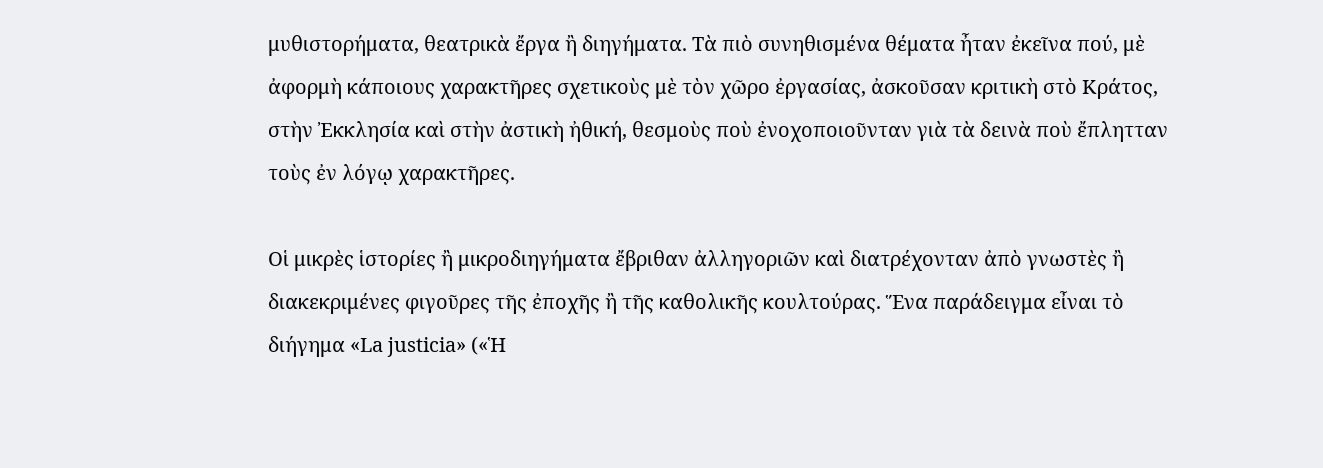μυθιστορήματα, θεατρικὰ ἔργα ἢ διηγήματα. Τὰ πιὸ συνηθισμένα θέματα ἦταν ἐκεῖνα πού, μὲ ἀφορμὴ κάποιους χαρακτῆρες σχετικοὺς μὲ τὸν χῶρο ἐργασίας, ἀσκοῦσαν κριτικὴ στὸ Κράτος, στὴν Ἐκκλησία καὶ στὴν ἀστικὴ ἠθική, θεσμοὺς ποὺ ἐνοχοποιοῦνταν γιὰ τὰ δεινὰ ποὺ ἔπλητταν τοὺς ἐν λόγῳ χαρακτῆρες.

Οἱ μικρὲς ἱστορίες ἢ μικροδιηγήματα ἔβριθαν ἀλληγοριῶν καὶ διατρέχονταν ἀπὸ γνωστὲς ἢ διακεκριμένες φιγοῦρες τῆς ἐποχῆς ἢ τῆς καθολικῆς κουλτούρας. Ἕνα παράδειγμα εἶναι τὸ διήγημα «La justicia» («Ἡ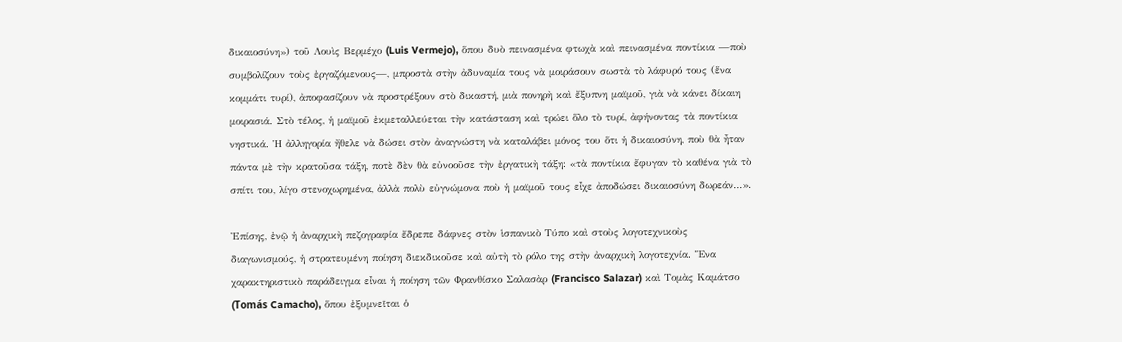δικαιοσύνη») τοῦ Λουὶς Βερμέχο (Luis Vermejo), ὅπου δυὸ πεινασμένα φτωχὰ καὶ πεινασμένα ποντίκια —ποὺ συμβολίζουν τοὺς ἐργαζόμενους—, μπροστὰ στὴν ἀδυναμία τους νὰ μοιράσουν σωστὰ τὸ λάφυρό τους (ἕνα κομμάτι τυρί), ἀποφασίζουν νὰ προστρέξουν στὸ δικαστή, μιὰ πονηρὴ καὶ ἔξυπνη μαϊμοῦ, γιὰ νὰ κάνει δίκαιη μοιρασιά. Στὸ τέλος, ἡ μαϊμοῦ ἐκμεταλλεύεται τὴν κατάσταση καὶ τρώει ὅλο τὸ τυρί, ἀφήνοντας τὰ ποντίκια νηστικά. Ἡ ἀλληγορία ἤθελε νὰ δώσει στὸν ἀναγνώστη νὰ καταλάβει μόνος του ὅτι ἡ δικαιοσύνη, ποὺ θὰ ἦταν πάντα μὲ τὴν κρατοῦσα τάξη, ποτὲ δὲν θὰ εὐνοοῦσε τὴν ἐργατικὴ τάξη: «τὰ ποντίκια ἔφυγαν τὸ καθένα γιὰ τὸ σπίτι του, λίγο στενοχωρημένα, ἀλλὰ πολὺ εὐγνώμονα ποὺ ἡ μαϊμοῦ τους εἶχε ἀποδώσει δικαιοσύνη δωρεάν…».

Ἐπίσης, ἐνῷ ἡ ἀναρχικὴ πεζογραφία ἔδρεπε δάφνες στὸν ἱσπανικὸ Τύπο καὶ στοὺς λογοτεχνικοὺς διαγωνισμούς, ἡ στρατευμένη ποίηση διεκδικοῦσε καὶ αὐτὴ τὸ ρόλο της στὴν ἀναρχικὴ λογοτεχνία. Ἕνα χαρακτηριστικὸ παράδειγμα εἶναι ἡ ποίηση τῶν Φρανθίσκο Σαλασὰρ (Francisco Salazar) καὶ Τομὰς Καμάτσο (Tomás Camacho), ὅπου ἐξυμνεῖται ὁ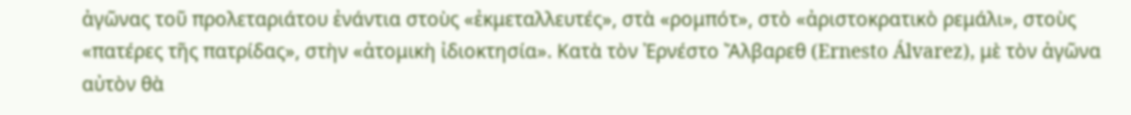ἀγῶνας τοῦ προλεταριάτου ἐνάντια στοὺς «ἐκμεταλλευτές», στὰ «ρομπότ», στὸ «ἀριστοκρατικὸ ρεμάλι», στοὺς «πατέρες τῆς πατρίδας», στὴν «ἀτομικὴ ἰδιοκτησία». Κατὰ τὸν Ἐρνέστο Ἄλβαρεθ (Ernesto Álvarez), μὲ τὸν ἀγῶνα αὐτὸν θὰ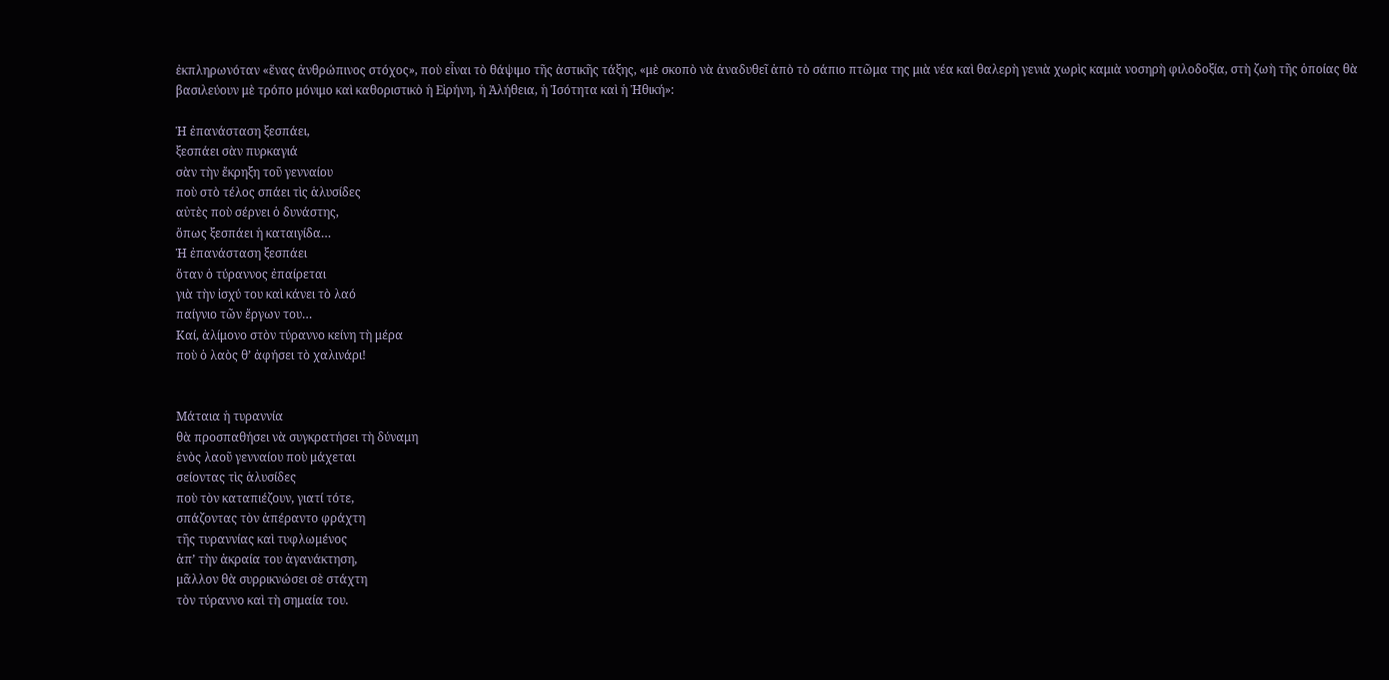ἐκπληρωνόταν «ἕνας ἀνθρώπινος στόχος», ποὺ εἶναι τὸ θάψιμο τῆς ἀστικῆς τάξης, «μὲ σκοπὸ νὰ ἀναδυθεῖ ἀπὸ τὸ σάπιο πτῶμα της μιὰ νέα καὶ θαλερὴ γενιὰ χωρὶς καμιὰ νοσηρὴ φιλοδοξία, στὴ ζωὴ τῆς ὁποίας θὰ βασιλεύουν μὲ τρόπο μόνιμο καὶ καθοριστικὸ ἡ Εἰρήνη, ἡ Ἀλήθεια, ἡ Ἰσότητα καὶ ἡ Ἠθική»:

Ἡ ἐπανάσταση ξεσπάει,
ξεσπάει σὰν πυρκαγιά
σὰν τὴν ἔκρηξη τοῦ γενναίου
ποὺ στὸ τέλος σπάει τὶς ἁλυσίδες
αὐτὲς ποὺ σέρνει ὁ δυνάστης,
ὅπως ξεσπάει ἡ καταιγίδα…
Ἡ ἐπανάσταση ξεσπάει
ὅταν ὁ τύραννος ἐπαίρεται
γιὰ τὴν ἰσχύ του καὶ κάνει τὸ λαό
παίγνιο τῶν ἔργων του…
Καί, ἀλίμονο στὸν τύραννο κείνη τὴ μέρα
ποὺ ὁ λαὸς θ’ ἀφήσει τὸ χαλινάρι!


Μάταια ἡ τυραννία
θὰ προσπαθήσει νὰ συγκρατήσει τὴ δύναμη
ἑνὸς λαοῦ γενναίου ποὺ μάχεται
σείοντας τὶς ἁλυσίδες
ποὺ τὸν καταπιέζουν, γιατί τότε,
σπάζοντας τὸν ἀπέραντο φράχτη
τῆς τυραννίας καὶ τυφλωμένος
ἀπ’ τὴν ἀκραία του ἀγανάκτηση,
μᾶλλον θὰ συρρικνώσει σὲ στάχτη
τὸν τύραννο καὶ τὴ σημαία του.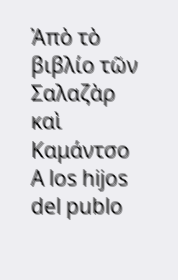Ἀπὸ τὸ βιβλίο τῶν Σαλαζὰρ καὶ Καμάντσο
A los hijos del publo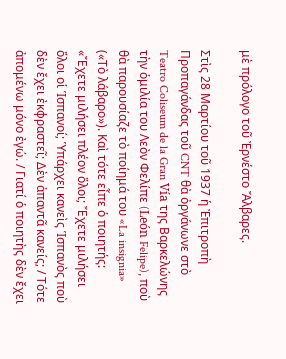μὲ πρόλογο τοῦ Ἐρνέστο Ἄλβαρες.

Στὶς 28 Μαρτίου τοῦ 1937 ἡ Ἐπιτροπὴ Προπαγάνδας τοῦ CNT θὰ ὀργάνωνε στὸ Teatro Coliseum de la Gran Vía της Βαρκελώνης τὴν ὁμιλία του Λεὸν Φελίπε (León Felipe), ποὺ θὰ παρουσίαζε τὸ ποίημά του «La insignia» («Τὸ λάβαρο»). Καὶ τότε εἶπε ὁ ποιητής: «Ἔχετε μιλήσει πλέον ὅλοι; Ἔχετε μιλήσει ὅλοι οἱ Ἱσπανοί; Ὑπάρχει κανεὶς Ἱσπανὸς ποὺ δὲν ἔχει ἐκφραστεῖ; Δὲν ἀπαντᾶ κανείς; / Τότε ἀπομένω μόνο ἐγώ. / Γιατί ὁ ποιητὴς δὲν ἔχει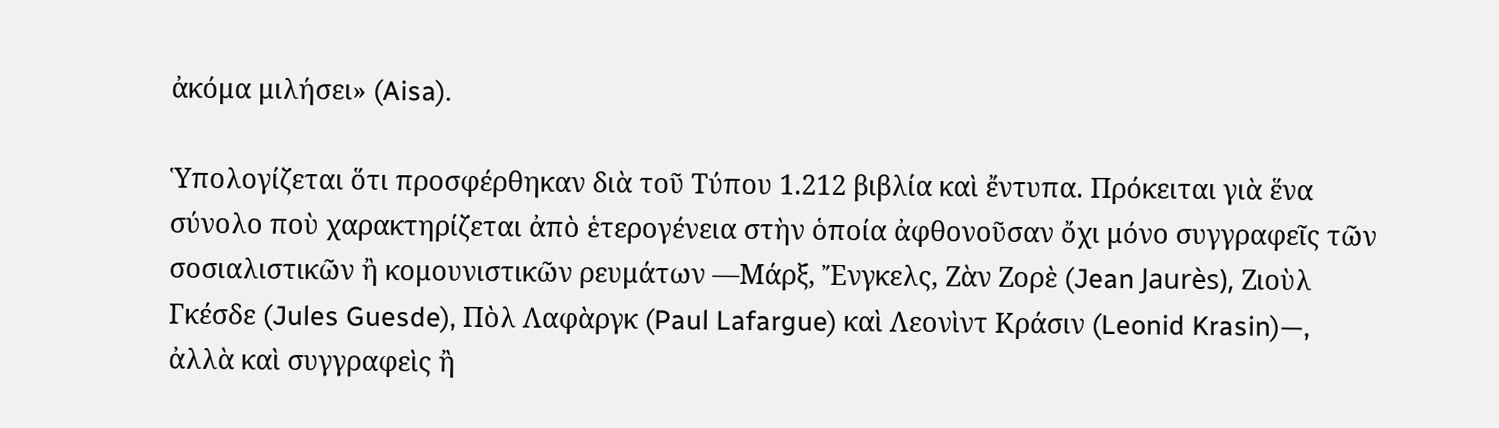ἀκόμα μιλήσει» (Aisa).

Ὑπολογίζεται ὅτι προσφέρθηκαν διὰ τοῦ Τύπου 1.212 βιβλία καὶ ἔντυπα. Πρόκειται γιὰ ἕνα σύνολο ποὺ χαρακτηρίζεται ἀπὸ ἑτερογένεια στὴν ὁποία ἀφθονοῦσαν ὄχι μόνο συγγραφεῖς τῶν σοσιαλιστικῶν ἢ κομουνιστικῶν ρευμάτων —Μάρξ, Ἔνγκελς, Ζὰν Ζορὲ (Jean Jaurès), Ζιοὺλ Γκέσδε (Jules Guesde), Πὸλ Λαφὰργκ (Paul Lafargue) καὶ Λεονὶντ Κράσιν (Leonid Krasin)—, ἀλλὰ καὶ συγγραφεὶς ἢ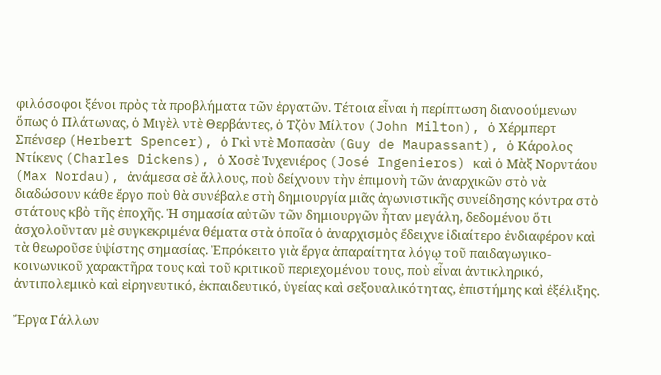φιλόσοφοι ξένοι πρὸς τὰ προβλήματα τῶν ἐργατῶν. Τέτοια εἶναι ἡ περίπτωση διανοούμενων ὅπως ὁ Πλάτωνας, ὁ Μιγὲλ ντὲ Θερβάντες, ὁ Τζὸν Μίλτον (John Milton), ὁ Χέρμπερτ Σπένσερ (Herbert Spencer), ὁ Γκὶ ντὲ Μοπασὰν (Guy de Maupassant), ὁ Κάρολος Ντίκενς (Charles Dickens), ὁ Χοσὲ Ἰνχενιέρος (José Ingenieros) καὶ ὁ Μὰξ Νορντάου (Max Nordau), ἀνάμεσα σὲ ἄλλους, ποὺ δείχνουν τὴν ἐπιμονὴ τῶν ἀναρχικῶν στὸ νὰ διαδώσουν κάθε ἔργο ποὺ θὰ συνέβαλε στὴ δημιουργία μιᾶς ἀγωνιστικῆς συνείδησης κόντρα στὸ στάτους κβὸ τῆς ἐποχῆς. Ἡ σημασία αὐτῶν τῶν δημιουργῶν ἦταν μεγάλη, δεδομένου ὅτι ἀσχολοῦνταν μὲ συγκεκριμένα θέματα στὰ ὁποῖα ὁ ἀναρχισμὸς ἔδειχνε ἰδιαίτερο ἐνδιαφέρον καὶ τὰ θεωροῦσε ὑψίστης σημασίας. Ἐπρόκειτο γιὰ ἔργα ἀπαραίτητα λόγῳ τοῦ παιδαγωγικο-κοινωνικοῦ χαρακτῆρα τους καὶ τοῦ κριτικοῦ περιεχομένου τους, ποὺ εἶναι ἀντικληρικό, ἀντιπολεμικὸ καὶ εἰρηνευτικό, ἐκπαιδευτικό, ὑγείας καὶ σεξουαλικότητας, ἐπιστήμης καὶ ἐξέλιξης.

Ἔργα Γάλλων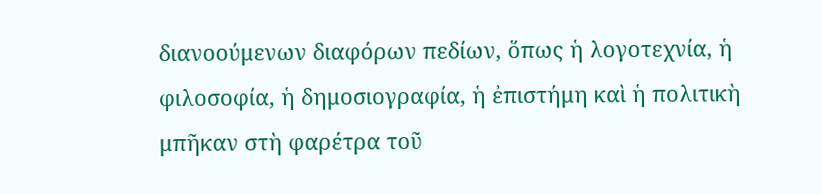διανοούμενων διαφόρων πεδίων, ὅπως ἡ λογοτεχνία, ἡ φιλοσοφία, ἡ δημοσιογραφία, ἡ ἐπιστήμη καὶ ἡ πολιτικὴ μπῆκαν στὴ φαρέτρα τοῦ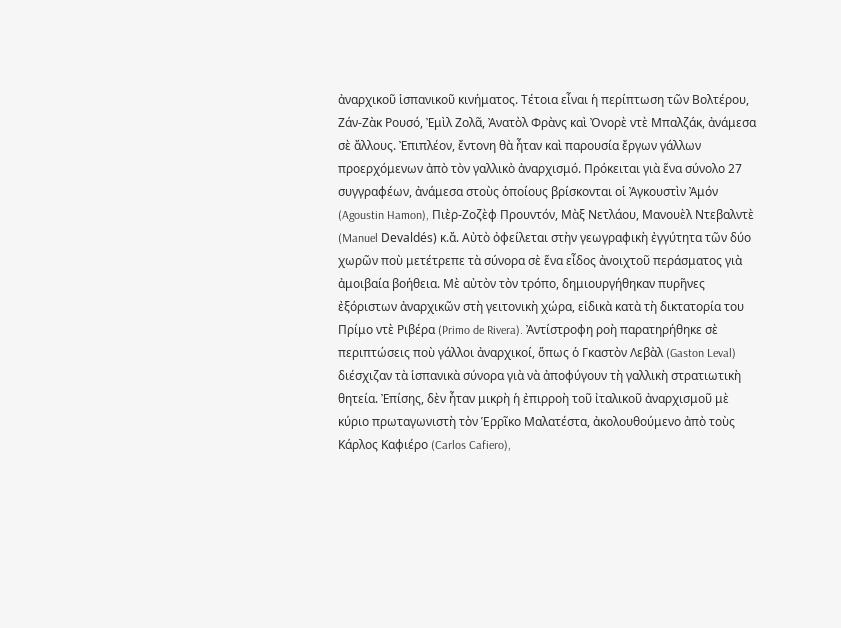ἀναρχικοῦ ἱσπανικοῦ κινήματος. Τέτοια εἶναι ἡ περίπτωση τῶν Βολτέρου, Ζάν-Ζὰκ Ρουσό, Ἐμὶλ Ζολᾶ, Ἀνατὸλ Φρὰνς καὶ Ὀνορὲ ντὲ Μπαλζάκ, ἀνάμεσα σὲ ἄλλους. Ἐπιπλέον, ἔντονη θὰ ἦταν καὶ παρουσία ἔργων γάλλων προερχόμενων ἀπὸ τὸν γαλλικὸ ἀναρχισμό. Πρόκειται γιὰ ἕνα σύνολο 27 συγγραφέων, ἀνάμεσα στοὺς ὁποίους βρίσκονται οἱ Ἀγκουστὶν Ἀμόν (Agoustin Hamon), Πιὲρ-Ζοζὲφ Προυντόν, Μὰξ Νετλάου, Μανουὲλ Ντεβαλντὲ (Manuel Devaldés) κ.ἄ. Αὐτὸ ὀφείλεται στὴν γεωγραφικὴ ἐγγύτητα τῶν δύο χωρῶν ποὺ μετέτρεπε τὰ σύνορα σὲ ἕνα εἶδος ἀνοιχτοῦ περάσματος γιὰ ἀμοιβαία βοήθεια. Μὲ αὐτὸν τὸν τρόπο, δημιουργήθηκαν πυρῆνες ἐξόριστων ἀναρχικῶν στὴ γειτονικὴ χώρα, εἰδικὰ κατὰ τὴ δικτατορία του Πρίμο ντὲ Ριβέρα (Primo de Rivera). Ἀντίστροφη ροὴ παρατηρήθηκε σὲ περιπτώσεις ποὺ γάλλοι ἀναρχικοί, ὅπως ὁ Γκαστὸν Λεβὰλ (Gaston Leval) διέσχιζαν τὰ ἱσπανικὰ σύνορα γιὰ νὰ ἀποφύγουν τὴ γαλλικὴ στρατιωτικὴ θητεία. Ἐπίσης, δὲν ἦταν μικρὴ ἡ ἐπιρροὴ τοῦ ἰταλικοῦ ἀναρχισμοῦ μὲ κύριο πρωταγωνιστὴ τὸν Ἑρρῖκο Μαλατέστα, ἀκολουθούμενο ἀπὸ τοὺς Κάρλος Καφιέρο (Carlos Cafiero),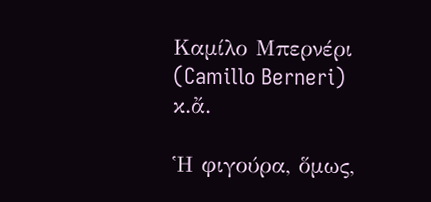Καμίλο Μπερνέρι (Camillo Berneri) κ.ἄ.

Ἡ φιγούρα, ὅμως,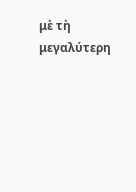μὲ τὴ μεγαλύτερη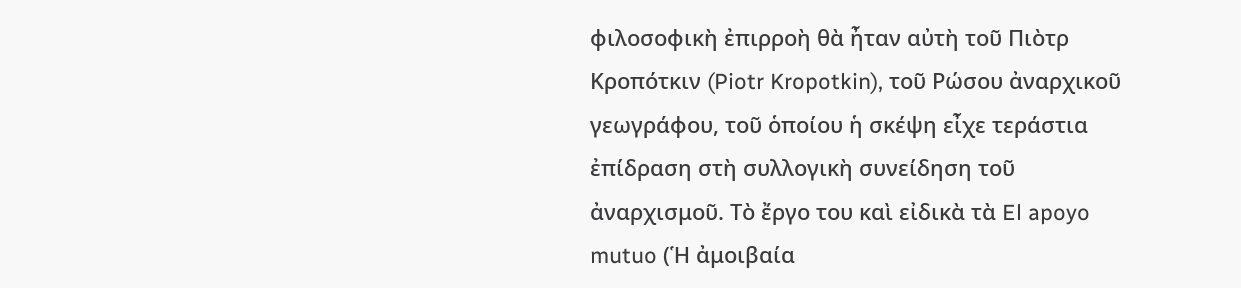φιλοσοφικὴ ἐπιρροὴ θὰ ἦταν αὐτὴ τοῦ Πιὸτρ Κροπότκιν (Piotr Kropotkin), τοῦ Ρώσου ἀναρχικοῦ γεωγράφου, τοῦ ὁποίου ἡ σκέψη εἶχε τεράστια ἐπίδραση στὴ συλλογικὴ συνείδηση τοῦ ἀναρχισμοῦ. Τὸ ἔργο του καὶ εἰδικὰ τὰ El apoyo mutuo (Ἡ ἀμοιβαία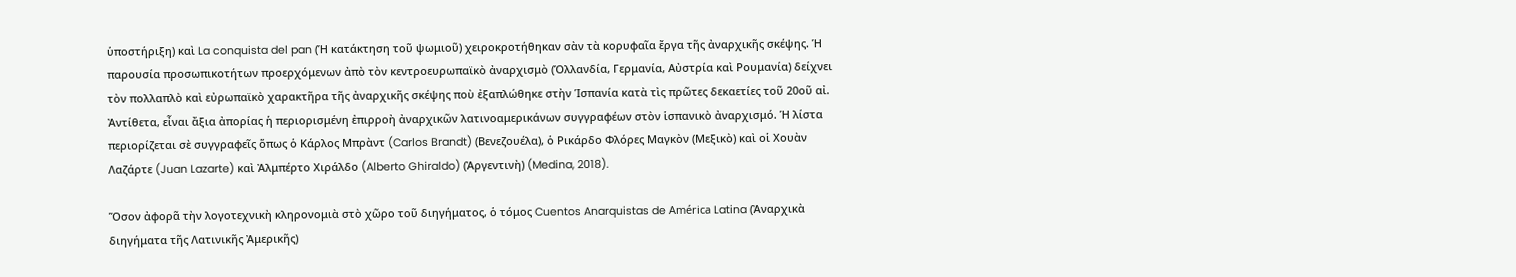ὑποστήριξη) καὶ La conquista del pan (Ἡ κατάκτηση τοῦ ψωμιοῦ) χειροκροτήθηκαν σὰν τὰ κορυφαῖα ἔργα τῆς ἀναρχικῆς σκέψης. Ἡ παρουσία προσωπικοτήτων προερχόμενων ἀπὸ τὸν κεντροευρωπαϊκὸ ἀναρχισμὸ (Ὁλλανδία, Γερμανία, Αὐστρία καὶ Ρουμανία) δείχνει τὸν πολλαπλὸ καὶ εὐρωπαϊκὸ χαρακτῆρα τῆς ἀναρχικῆς σκέψης ποὺ ἐξαπλώθηκε στὴν Ἱσπανία κατὰ τὶς πρῶτες δεκαετίες τοῦ 20οῦ αἰ. Ἀντίθετα, εἶναι ἄξια ἀπορίας ἡ περιορισμένη ἐπιρροὴ ἀναρχικῶν λατινοαμερικάνων συγγραφέων στὸν ἱσπανικὸ ἀναρχισμό. Ἡ λίστα περιορίζεται σὲ συγγραφεῖς ὅπως ὁ Κάρλος Μπρὰντ (Carlos Brandt) (Βενεζουέλα), ὁ Ρικάρδο Φλόρες Μαγκὸν (Μεξικὸ) καὶ οἱ Χουὰν Λαζάρτε (Juan Lazarte) καὶ Ἀλμπέρτο Χιράλδο (Alberto Ghiraldo) (Ἀργεντινὴ) (Medina, 2018).

Ὅσον ἀφορᾶ τὴν λογοτεχνικὴ κληρονομιὰ στὸ χῶρο τοῦ διηγήματος, ὁ τόμος Cuentos Anarquistas de América Latina (Ἀναρχικὰ διηγήματα τῆς Λατινικῆς Ἀμερικῆς)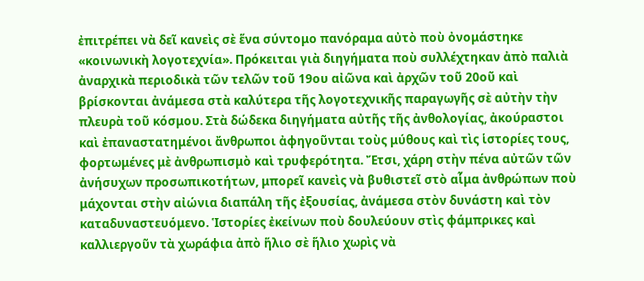ἐπιτρέπει νὰ δεῖ κανεὶς σὲ ἕνα σύντομο πανόραμα αὐτὸ ποὺ ὀνομάστηκε «κοινωνικὴ λογοτεχνία». Πρόκειται γιὰ διηγήματα ποὺ συλλέχτηκαν ἀπὸ παλιὰ ἀναρχικὰ περιοδικὰ τῶν τελῶν τοῦ 19ου αἰῶνα καὶ ἀρχῶν τοῦ 20οῦ καὶ βρίσκονται ἀνάμεσα στὰ καλύτερα τῆς λογοτεχνικῆς παραγωγῆς σὲ αὐτὴν τὴν πλευρὰ τοῦ κόσμου. Στὰ δώδεκα διηγήματα αὐτῆς τῆς ἀνθολογίας, ἀκούραστοι καὶ ἐπαναστατημένοι ἄνθρωποι ἀφηγοῦνται τοὺς μύθους καὶ τὶς ἱστορίες τους, φορτωμένες μὲ ἀνθρωπισμὸ καὶ τρυφερότητα. Ἔτσι, χάρη στὴν πένα αὐτῶν τῶν ἀνήσυχων προσωπικοτήτων, μπορεῖ κανεὶς νὰ βυθιστεῖ στὸ αἷμα ἀνθρώπων ποὺ μάχονται στὴν αἰώνια διαπάλη τῆς ἐξουσίας, ἀνάμεσα στὸν δυνάστη καὶ τὸν καταδυναστευόμενο. Ἱστορίες ἐκείνων ποὺ δουλεύουν στὶς φάμπρικες καὶ καλλιεργοῦν τὰ χωράφια ἀπὸ ἥλιο σὲ ἥλιο χωρὶς νὰ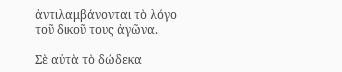ἀντιλαμβάνονται τὸ λόγο τοῦ δικοῦ τους ἀγῶνα.

Σὲ αὐτὰ τὸ δώδεκα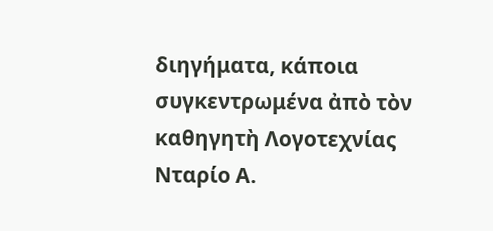διηγήματα, κάποια συγκεντρωμένα ἀπὸ τὸν καθηγητὴ Λογοτεχνίας Νταρίο Α.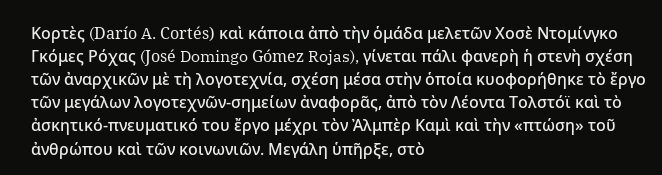Κορτὲς (Darío A. Cortés) καὶ κάποια ἀπὸ τὴν ὁμάδα μελετῶν Χοσὲ Ντομίνγκο Γκόμες Ρόχας (José Domingo Gómez Rojas), γίνεται πάλι φανερὴ ἡ στενὴ σχέση τῶν ἀναρχικῶν μὲ τὴ λογοτεχνία, σχέση μέσα στὴν ὁποία κυοφορήθηκε τὸ ἔργο τῶν μεγάλων λογοτεχνῶν-σημείων ἀναφορᾶς, ἀπὸ τὸν Λέοντα Τολστόϊ καὶ τὸ ἀσκητικό-πνευματικό του ἔργο μέχρι τὸν Ἀλμπὲρ Καμὶ καὶ τὴν «πτώση» τοῦ ἀνθρώπου καὶ τῶν κοινωνιῶν. Μεγάλη ὑπῆρξε, στὸ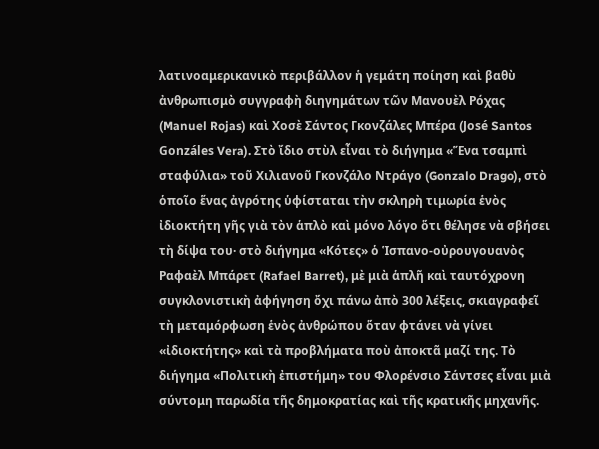λατινοαμερικανικὸ περιβάλλον ἡ γεμάτη ποίηση καὶ βαθὺ ἀνθρωπισμὸ συγγραφὴ διηγημάτων τῶν Μανουὲλ Ρόχας (Manuel Rojas) καὶ Χοσὲ Σάντος Γκονζάλες Μπέρα (José Santos Gonzáles Vera). Στὸ ἴδιο στὺλ εἶναι τὸ διήγημα «Ἕνα τσαμπὶ σταφύλια» τοῦ Χιλιανοῦ Γκονζάλο Ντράγο (Gonzalo Drago), στὸ ὁποῖο ἕνας ἀγρότης ὑφίσταται τὴν σκληρὴ τιμωρία ἑνὸς ἰδιοκτήτη γῆς γιὰ τὸν ἁπλὸ καὶ μόνο λόγο ὅτι θέλησε νὰ σβήσει τὴ δίψα του· στὸ διήγημα «Κότες» ὁ Ἱσπανο-οὐρουγουανὸς Ραφαὲλ Μπάρετ (Rafael Barret), μὲ μιὰ ἁπλῆ καὶ ταυτόχρονη συγκλονιστικὴ ἀφήγηση ὄχι πάνω ἀπὸ 300 λέξεις, σκιαγραφεῖ τὴ μεταμόρφωση ἑνὸς ἀνθρώπου ὅταν φτάνει νὰ γίνει «ἰδιοκτήτης» καὶ τὰ προβλήματα ποὺ ἀποκτᾶ μαζί της. Τὸ διήγημα «Πολιτικὴ ἐπιστήμη» του Φλορένσιο Σάντσες εἶναι μιὰ σύντομη παρωδία τῆς δημοκρατίας καὶ τῆς κρατικῆς μηχανῆς.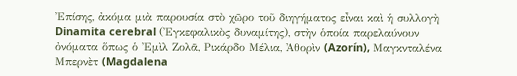Ἐπίσης, ἀκόμα μιὰ παρουσία στὸ χῶρο τοῦ διηγήματος εἶναι καὶ ἡ συλλογὴ Dinamita cerebral (Ἐγκεφαλικὸς δυναμίτης), στὴν ὁποία παρελαύνουν ὀνόματα ὅπως ὁ Ἐμὶλ Ζολᾶ, Ρικάρδο Μέλια, Ἀθορὶν (Azorín), Μαγκνταλένα Μπερνὲτ (Magdalena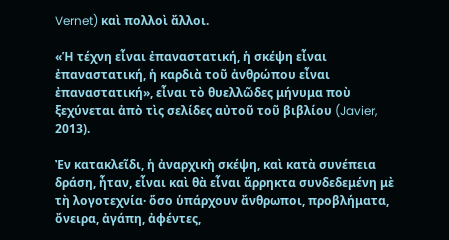Vernet) καὶ πολλοὶ ἄλλοι.

«Ἡ τέχνη εἶναι ἐπαναστατική, ἡ σκέψη εἶναι ἐπαναστατική, ἡ καρδιὰ τοῦ ἀνθρώπου εἶναι ἐπαναστατική», εἶναι τὸ θυελλῶδες μήνυμα ποὺ ξεχύνεται ἀπὸ τὶς σελίδες αὐτοῦ τοῦ βιβλίου (Javier, 2013).

Ἐν κατακλεῖδι, ἡ ἀναρχικὴ σκέψη, καὶ κατὰ συνέπεια δράση, ἦταν, εἶναι καὶ θὰ εἶναι ἄρρηκτα συνδεδεμένη μὲ τὴ λογοτεχνία· ὅσο ὑπάρχουν ἄνθρωποι, προβλήματα, ὄνειρα, ἀγάπη, ἀφέντες,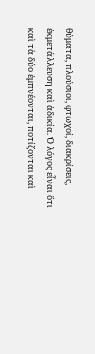θύματα, πλούσιοι, φτωχοί, διακρίσεις, ἐκμετάλλευση καὶ ἀδικία. Ὁ λόγος εἶναι ὅτι καὶ τὰ δύο ἐμπνέονται, ποτίζονται καὶ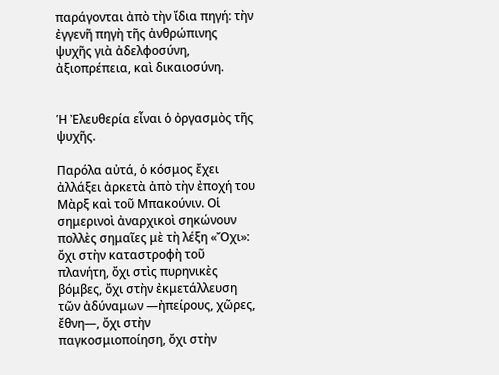παράγονται ἀπὸ τὴν ἴδια πηγή: τὴν ἐγγενῆ πηγὴ τῆς ἀνθρώπινης ψυχῆς γιὰ ἀδελφοσύνη, ἀξιοπρέπεια, καὶ δικαιοσύνη.


Ἡ Ἐλευθερία εἶναι ὁ ὀργασμὸς τῆς ψυχῆς.

Παρόλα αὐτά, ὁ κόσμος ἔχει ἀλλάξει ἀρκετὰ ἀπὸ τὴν ἐποχή του Μὰρξ καὶ τοῦ Μπακούνιν. Οἱ σημερινοὶ ἀναρχικοὶ σηκώνουν πολλὲς σημαῖες μὲ τὴ λέξη «Ὄχι»: ὄχι στὴν καταστροφὴ τοῦ πλανήτη, ὄχι στὶς πυρηνικὲς βόμβες, ὄχι στὴν ἐκμετάλλευση τῶν ἀδύναμων —ἠπείρους, χῶρες, ἔθνη—, ὄχι στὴν παγκοσμιοποίηση, ὄχι στὴν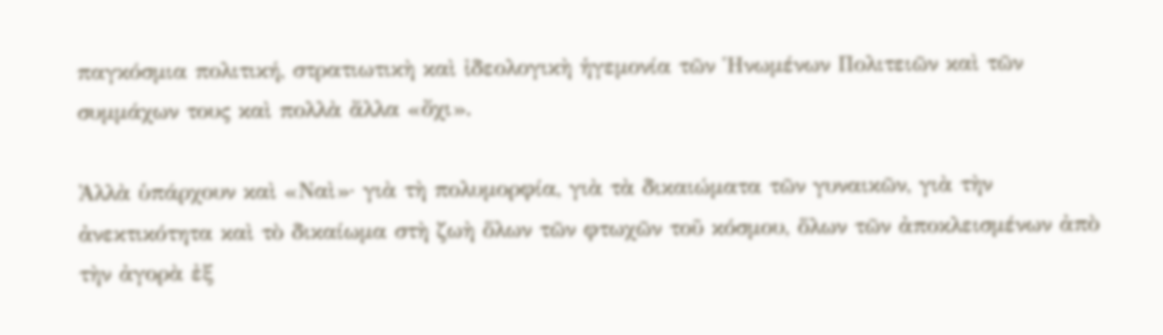παγκόσμια πολιτική, στρατιωτικὴ καὶ ἰδεολογικὴ ἡγεμονία τῶν Ἡνωμένων Πολιτειῶν καὶ τῶν συμμάχων τους καὶ πολλὰ ἄλλα «ὄχι».

Ἀλλὰ ὑπάρχουν καὶ «Ναὶ»· γιὰ τὴ πολυμορφία, γιὰ τὰ δικαιώματα τῶν γυναικῶν, γιὰ τὴν ἀνεκτικότητα καὶ τὸ δικαίωμα στὴ ζωὴ ὅλων τῶν φτωχῶν τοῦ κόσμου, ὅλων τῶν ἀποκλεισμένων ἀπὸ τὴν ἀγορὰ ἐξ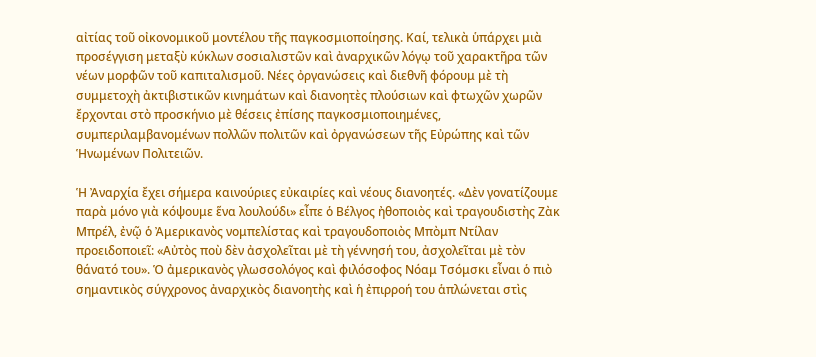αἰτίας τοῦ οἰκονομικοῦ μοντέλου τῆς παγκοσμιοποίησης. Καί, τελικὰ ὑπάρχει μιὰ προσέγγιση μεταξὺ κύκλων σοσιαλιστῶν καὶ ἀναρχικῶν λόγῳ τοῦ χαρακτῆρα τῶν νέων μορφῶν τοῦ καπιταλισμοῦ. Νέες ὀργανώσεις καὶ διεθνῆ φόρουμ μὲ τὴ συμμετοχὴ ἀκτιβιστικῶν κινημάτων καὶ διανοητὲς πλούσιων καὶ φτωχῶν χωρῶν ἔρχονται στὸ προσκήνιο μὲ θέσεις ἐπίσης παγκοσμιοποιημένες, συμπεριλαμβανομένων πολλῶν πολιτῶν καὶ ὀργανώσεων τῆς Εὐρώπης καὶ τῶν Ἡνωμένων Πολιτειῶν.

Ἡ Ἀναρχία ἔχει σήμερα καινούριες εὐκαιρίες καὶ νέους διανοητές. «Δὲν γονατίζουμε παρὰ μόνο γιὰ κόψουμε ἕνα λουλούδι» εἶπε ὁ Βέλγος ἠθοποιὸς καὶ τραγουδιστὴς Ζὰκ Μπρέλ, ἐνῷ ὁ Ἀμερικανὸς νομπελίστας καὶ τραγουδοποιὸς Μπὸμπ Ντίλαν προειδοποιεῖ: «Αὐτὸς ποὺ δὲν ἀσχολεῖται μὲ τὴ γέννησή του, ἀσχολεῖται μὲ τὸν θάνατό του». Ὁ ἀμερικανὸς γλωσσολόγος καὶ φιλόσοφος Νόαμ Τσόμσκι εἶναι ὁ πιὸ σημαντικὸς σύγχρονος ἀναρχικὸς διανοητὴς καὶ ἡ ἐπιρροή του ἁπλώνεται στὶς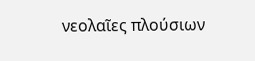νεολαῖες πλούσιων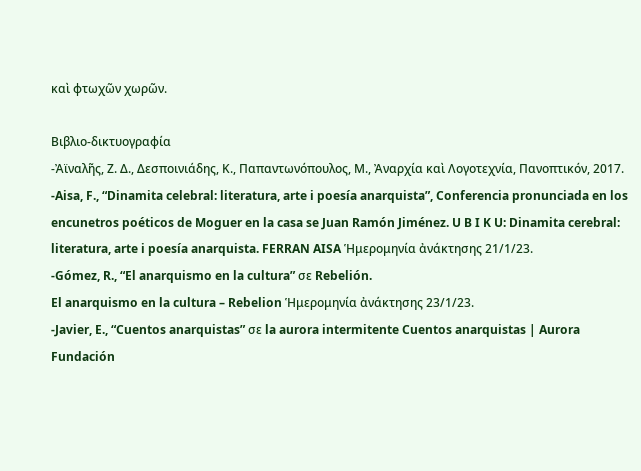καὶ φτωχῶν χωρῶν.

Βιβλιο-δικτυογραφία
-Ἀϊναλῆς, Ζ. Δ., Δεσποινιάδης, Κ., Παπαντωνόπουλος, Μ., Ἀναρχία καὶ Λογοτεχνία, Πανοπτικόν, 2017.
-Aisa, F., “Dinamita celebral: literatura, arte i poesía anarquista”, Conferencia pronunciada en los encunetros poéticos de Moguer en la casa se Juan Ramón Jiménez. U B I K U: Dinamita cerebral: literatura, arte i poesía anarquista. FERRAN AISA Ἡμερομηνία ἀνάκτησης 21/1/23.
-Gómez, R., “El anarquismo en la cultura” σε Rebelión.
El anarquismo en la cultura – Rebelion Ἡμερομηνία ἀνάκτησης 23/1/23.
-Javier, E., “Cuentos anarquistas” σε la aurora intermitente Cuentos anarquistas | Aurora Fundación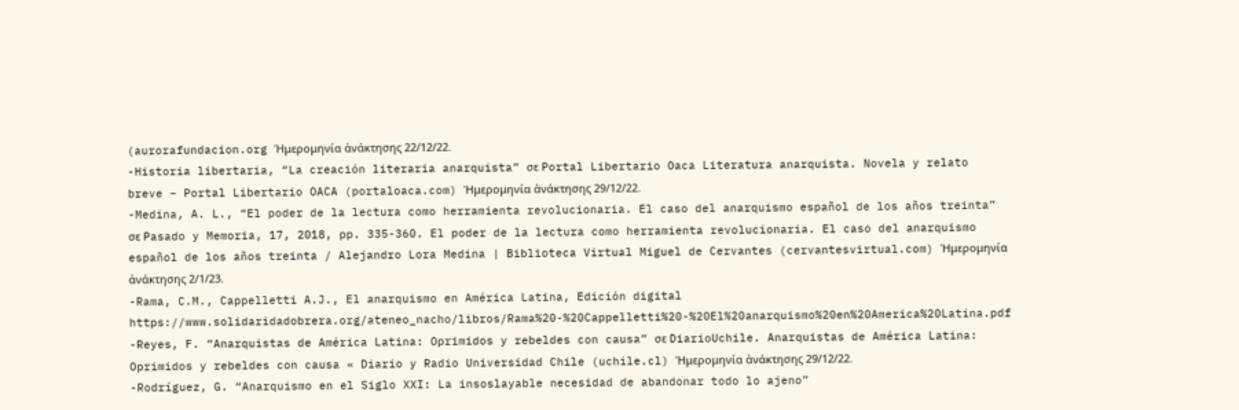(aurorafundacion.org Ἡμερομηνία ἀνάκτησης 22/12/22.
-Historia libertaria, “La creación literaria anarquista” σε Portal Libertario Oaca Literatura anarquista. Novela y relato breve – Portal Libertario OACA (portaloaca.com) Ἡμερομηνία ἀνάκτησης 29/12/22.
-Medina, A. L., “El poder de la lectura como herramienta revolucionaria. El caso del anarquismo español de los años treinta” σε Pasado y Memoria, 17, 2018, pp. 335-360. El poder de la lectura como herramienta revolucionaria. El caso del anarquismo español de los años treinta / Alejandro Lora Medina | Biblioteca Virtual Miguel de Cervantes (cervantesvirtual.com) Ἡμερομηνία ἀνάκτησης 2/1/23.
-Rama, C.M., Cappelletti A.J., El anarquismo en América Latina, Edición digital
https://www.solidaridadobrera.org/ateneo_nacho/libros/Rama%20-%20Cappelletti%20-%20El%20anarquismo%20en%20America%20Latina.pdf
-Reyes, F. “Anarquistas de América Latina: Oprimidos y rebeldes con causa” σε DiarioUchile. Anarquistas de América Latina: Oprimidos y rebeldes con causa « Diario y Radio Universidad Chile (uchile.cl) Ἡμερομηνία ἀνάκτησης 29/12/22.
-Rodríguez, G. “Anarquismo en el Siglo XXI: La insoslayable necesidad de abandonar todo lo ajeno”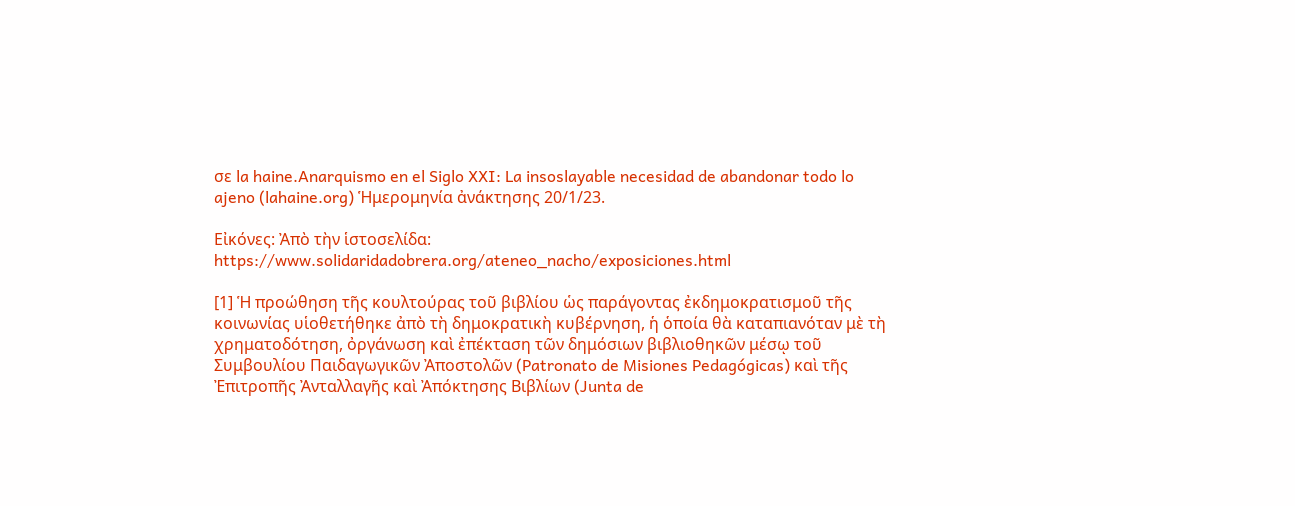σε la haine.Anarquismo en el Siglo XXI: La insoslayable necesidad de abandonar todo lo ajeno (lahaine.org) Ἡμερομηνία ἀνάκτησης 20/1/23.

Εἰκόνες: Ἀπὸ τὴν ἱστοσελίδα:
https://www.solidaridadobrera.org/ateneo_nacho/exposiciones.html

[1] Ἡ προώθηση τῆς κουλτούρας τοῦ βιβλίου ὡς παράγοντας ἐκδημοκρατισμοῦ τῆς κοινωνίας υἱοθετήθηκε ἀπὸ τὴ δημοκρατικὴ κυβέρνηση, ἡ ὁποία θὰ καταπιανόταν μὲ τὴ χρηματοδότηση, ὀργάνωση καὶ ἐπέκταση τῶν δημόσιων βιβλιοθηκῶν μέσῳ τοῦ Συμβουλίου Παιδαγωγικῶν Ἀποστολῶν (Patronato de Misiones Pedagógicas) καὶ τῆς Ἐπιτροπῆς Ἀνταλλαγῆς καὶ Ἀπόκτησης Βιβλίων (Junta de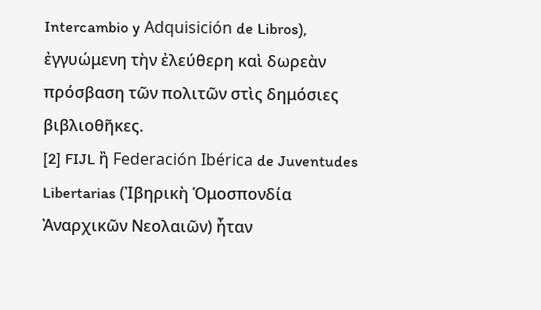Intercambio y Adquisición de Libros), ἐγγυώμενη τὴν ἐλεύθερη καὶ δωρεὰν πρόσβαση τῶν πολιτῶν στὶς δημόσιες βιβλιοθῆκες.
[2] FIJL ἢ Federación Ibérica de Juventudes Libertarias (Ἰβηρικὴ Ὁμοσπονδία Ἀναρχικῶν Νεολαιῶν) ἦταν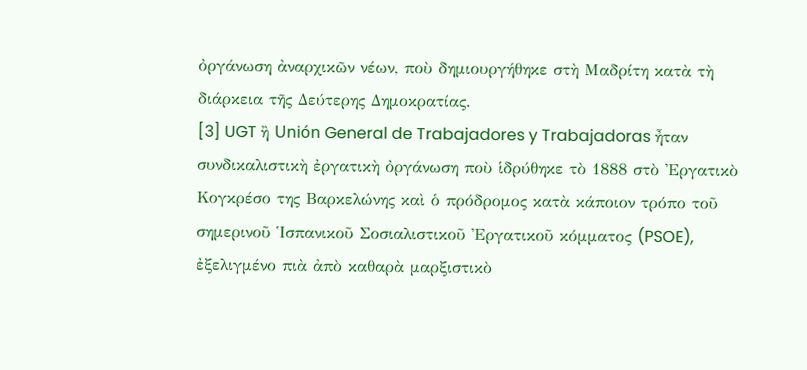ὀργάνωση ἀναρχικῶν νέων, ποὺ δημιουργήθηκε στὴ Μαδρίτη κατὰ τὴ διάρκεια τῆς Δεύτερης Δημοκρατίας.
[3] UGT ἢ Unión General de Trabajadores y Trabajadoras ἦταν συνδικαλιστικὴ ἐργατικὴ ὀργάνωση ποὺ ἱδρύθηκε τὸ 1888 στὸ Ἐργατικὸ Κογκρέσο της Βαρκελώνης καὶ ὁ πρόδρομος κατὰ κάποιον τρόπο τοῦ σημερινοῦ Ἱσπανικοῦ Σοσιαλιστικοῦ Ἐργατικοῦ κόμματος (PSOE), ἐξελιγμένο πιὰ ἀπὸ καθαρὰ μαρξιστικὸ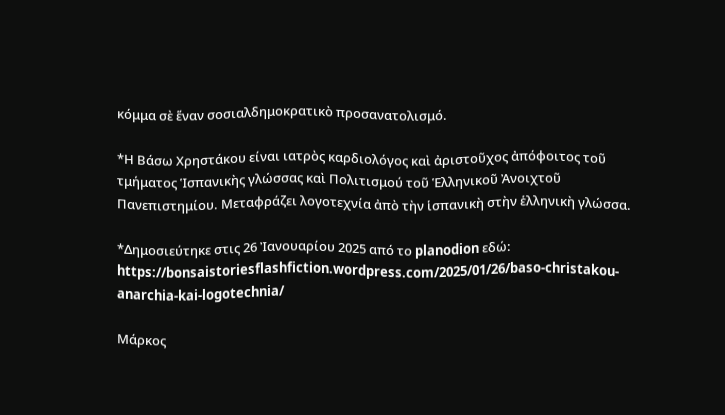κόμμα σὲ ἕναν σοσιαλδημοκρατικὸ προσανατολισμό.

*Η Βάσω Χρηστάκου είναι ιατρὸς καρδιολόγος καὶ ἀριστοῦχος ἀπόφοιτος τοῦ τμήματος Ἱσπανικὴς γλώσσας καὶ Πολιτισμού τοῦ Ἑλληνικοῦ Ἀνοιχτοῦ Πανεπιστημίου. Μεταφράζει λογοτεχνία ἀπὸ τὴν ἱσπανικὴ στὴν ἑλληνικὴ γλώσσα.

*Δημοσιεύτηκε στις 26 Ἰανουαρίου 2025 από το planodion εδώ: https://bonsaistoriesflashfiction.wordpress.com/2025/01/26/baso-christakou-anarchia-kai-logotechnia/

Μάρκος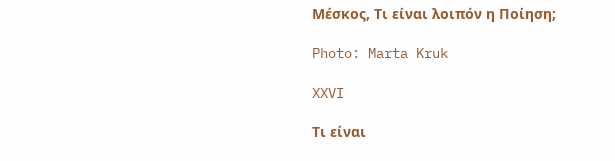Μέσκος, Τι είναι λοιπόν η Ποίηση;

Photo: Marta Kruk

XXVI

Τι είναι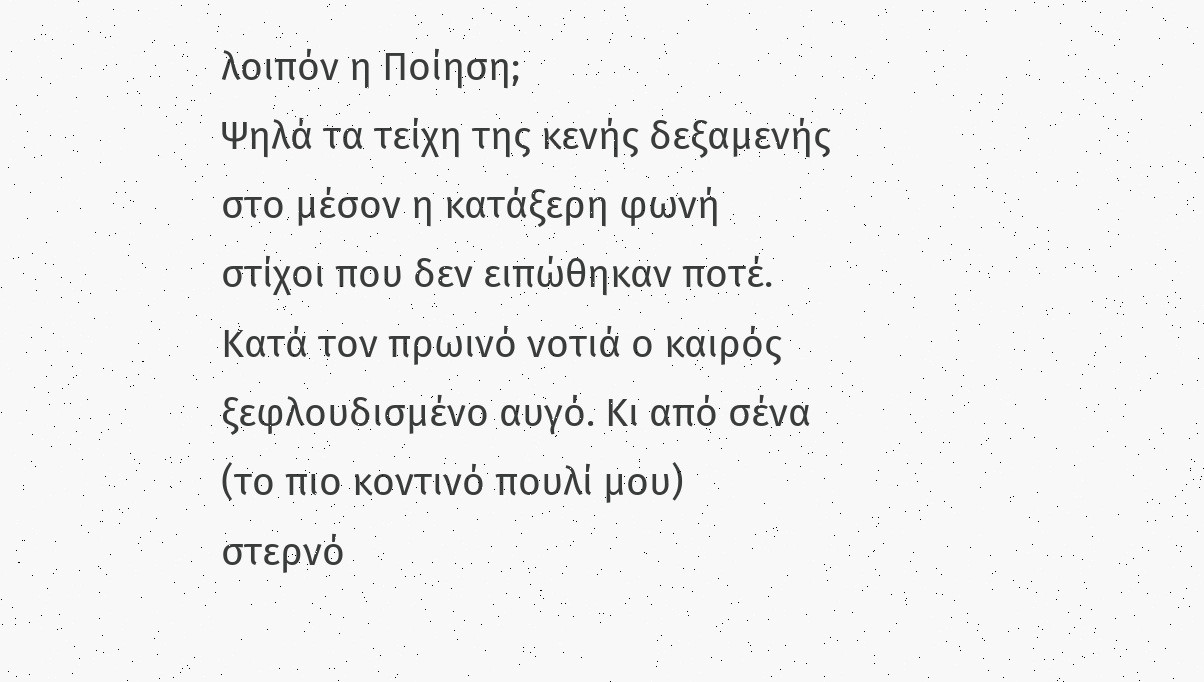λοιπόν η Ποίηση;
Ψηλά τα τείχη της κενής δεξαμενής
στο μέσον η κατάξερη φωνή
στίχοι που δεν ειπώθηκαν ποτέ.
Κατά τον πρωινό νοτιά ο καιρός
ξεφλουδισμένο αυγό. Κι από σένα
(το πιο κοντινό πουλί μου)
στερνό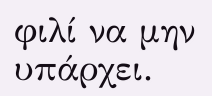φιλί να μην υπάρχει.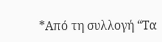*Από τη συλλογή “Τα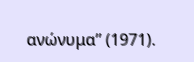ανώνυμα” (1971).